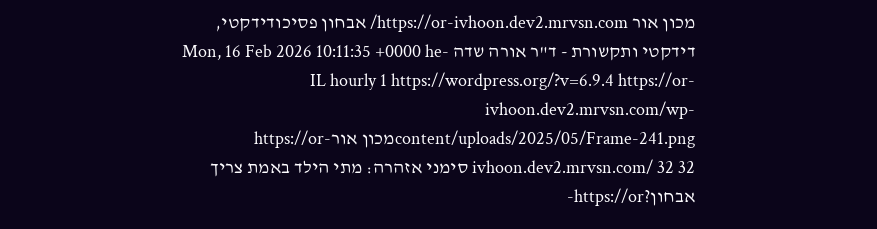מכון אור https://or-ivhoon.dev2.mrvsn.com/ אבחון פסיכודידקטי, דידקטי ותקשורת - ד"ר אורה שדה Mon, 16 Feb 2026 10:11:35 +0000 he-IL hourly 1 https://wordpress.org/?v=6.9.4 https://or-ivhoon.dev2.mrvsn.com/wp-content/uploads/2025/05/Frame-241.pngמכון אורhttps://or-ivhoon.dev2.mrvsn.com/ 32 32 סימני אזהרה: מתי הילד באמת צריך אבחון?https://or-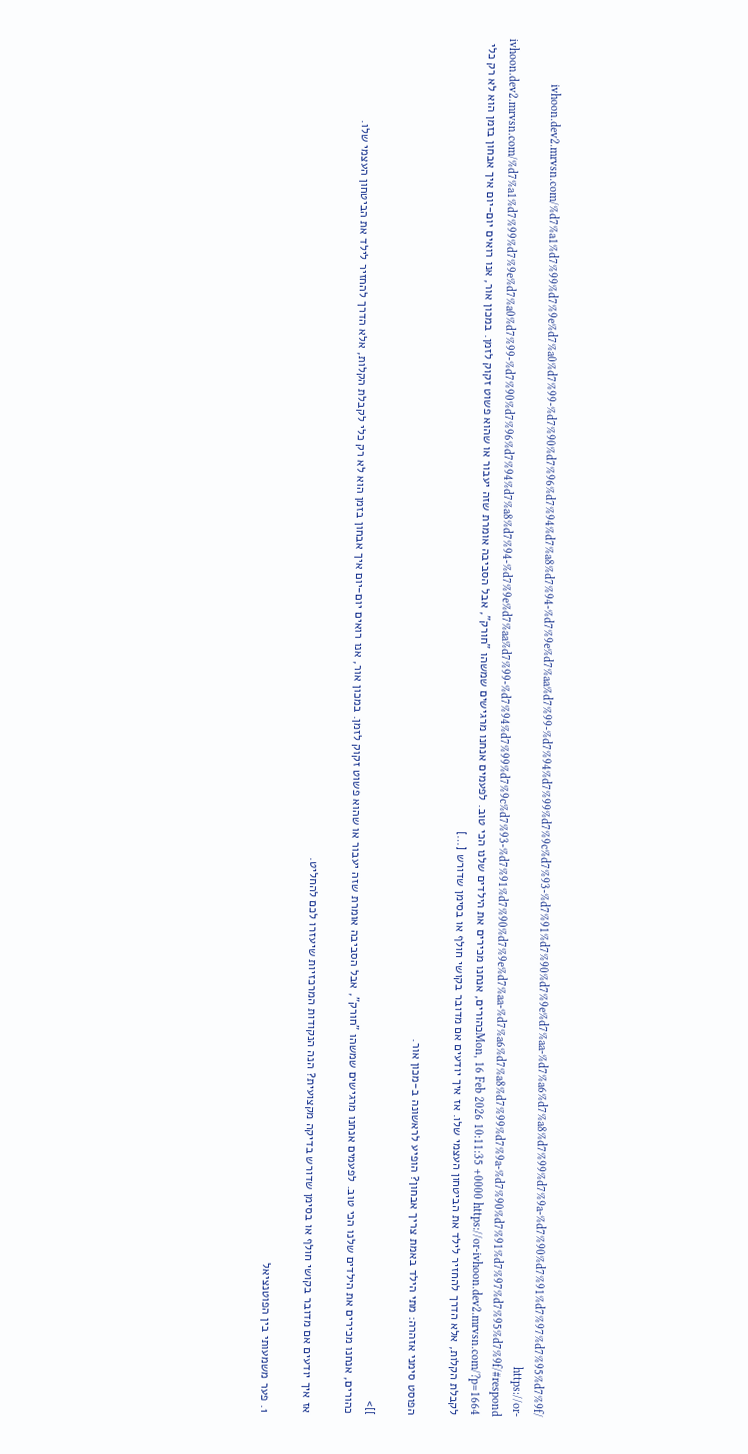ivhoon.dev2.mrvsn.com/%d7%a1%d7%99%d7%9e%d7%a0%d7%99-%d7%90%d7%96%d7%94%d7%a8%d7%94-%d7%9e%d7%aa%d7%99-%d7%94%d7%99%d7%9c%d7%93-%d7%91%d7%90%d7%9e%d7%aa-%d7%a6%d7%a8%d7%99%d7%9a-%d7%90%d7%91%d7%97%d7%95%d7%9f/ https://or-ivhoon.dev2.mrvsn.com/%d7%a1%d7%99%d7%9e%d7%a0%d7%99-%d7%90%d7%96%d7%94%d7%a8%d7%94-%d7%9e%d7%aa%d7%99-%d7%94%d7%99%d7%9c%d7%93-%d7%91%d7%90%d7%9e%d7%aa-%d7%a6%d7%a8%d7%99%d7%9a-%d7%90%d7%91%d7%97%d7%95%d7%9f/#respond Mon, 16 Feb 2026 10:11:35 +0000 https://or-ivhoon.dev2.mrvsn.com/?p=1664כהורים, אנחנו מכירים את הילדים שלנו הכי טוב. לפעמים אנחנו מרגישים שמשהו "חורק", אבל הסביבה אומרת שזה יעבור או שהוא פשוט זקוק לזמן. במכון אור, אנו רואים יום-יום איך אבחון בזמן הוא לא רק כלי לקבלת הקלות, אלא הדרך להחזיר לילד את הביטחון העצמי שלו. אז איך יודעים אם מדובר בקושי חולף או בסימן שדורש […]

הפוסט סימני אזהרה: מתי הילד באמת צריך אבחון? הופיע לראשונה ב-מכון אור.

]]>
כהורים, אנחנו מכירים את הילדים שלנו הכי טוב. לפעמים אנחנו מרגישים שמשהו "חורק", אבל הסביבה אומרת שזה יעבור או שהוא פשוט זקוק לזמן. במכון אור, אנו רואים יום-יום איך אבחון בזמן הוא לא רק כלי לקבלת הקלות, אלא הדרך להחזיר לילד את הביטחון העצמי שלו.

אז איך יודעים אם מדובר בקושי חולף או בסימן שדורש בדיקה מקצועית? הנה הנקודות המרכזיות שיעזרו לכם להחליט.

1. פער משמעותי בין הפוטנציאל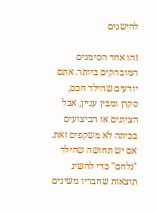להישגים

זהו אחד הסימנים המובהקים ביותר. אתם יודעים שהילד חכם, סקרן ומבין עניין, אבל הציונים או הביצועים בכיתה לא משקפים זאת. אם יש תחושה שהילד "נלחם" כדי להשיג תוצאות שחבריו משיגים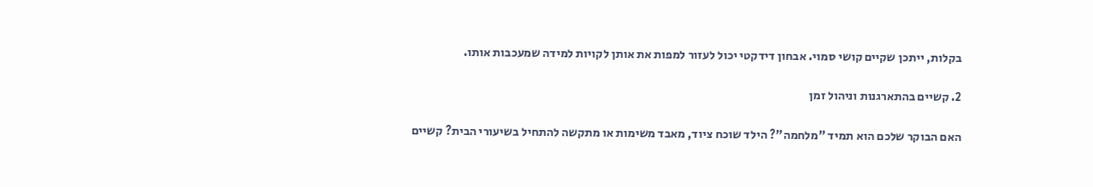בקלות, ייתכן שקיים קושי סמוי. אבחון דידקטי יכול לעזור למפות את אותן לקויות למידה שמעכבות אותו.

2. קשיים בהתארגנות וניהול זמן

האם הבוקר שלכם הוא תמיד "מלחמה"? הילד שוכח ציוד, מאבד משימות או מתקשה להתחיל בשיעורי הבית? קשיים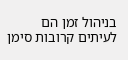בניהול זמן הם לעיתים קרובות סימן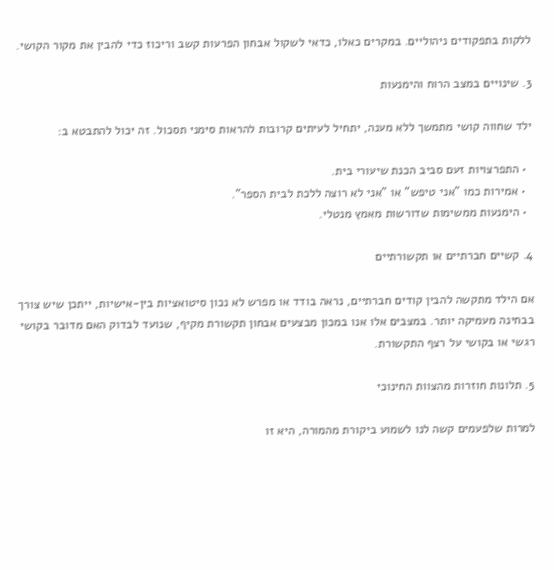ללקות בתפקודים ניהוליים. במקרים כאלו, כדאי לשקול אבחון הפרעות קשב וריכוז כדי להבין את מקור הקושי.

3. שינויים במצב הרוח והימנעות

ילד שחווה קושי מתמשך ללא מענה, יתחיל לעיתים קרובות להראות סימני תסכול. זה יכול להתבטא ב:

  • התפרצויות זעם סביב הכנת שיעורי בית.
  • אמירות כמו "אני טיפש" או "אני לא רוצה ללכת לבית הספר".
  • הימנעות ממשימות שדורשות מאמץ מנטלי.

4. קשיים חברתיים או תקשורתיים

אם הילד מתקשה להבין קודים חברתיים, נראה בודד או מפרש לא נכון סיטואציות בין-אישיות, ייתכן שיש צורך בבחינה מעמיקה יותר. במצבים אלו אנו במכון מבצעים אבחון תקשורת מקיף, שנועד לבדוק האם מדובר בקושי רגשי או בקושי על רצף התקשורת.

5. תלונות חוזרות מהצוות החינוכי

למרות שלפעמים קשה לנו לשמוע ביקורת מהמורה, היא זו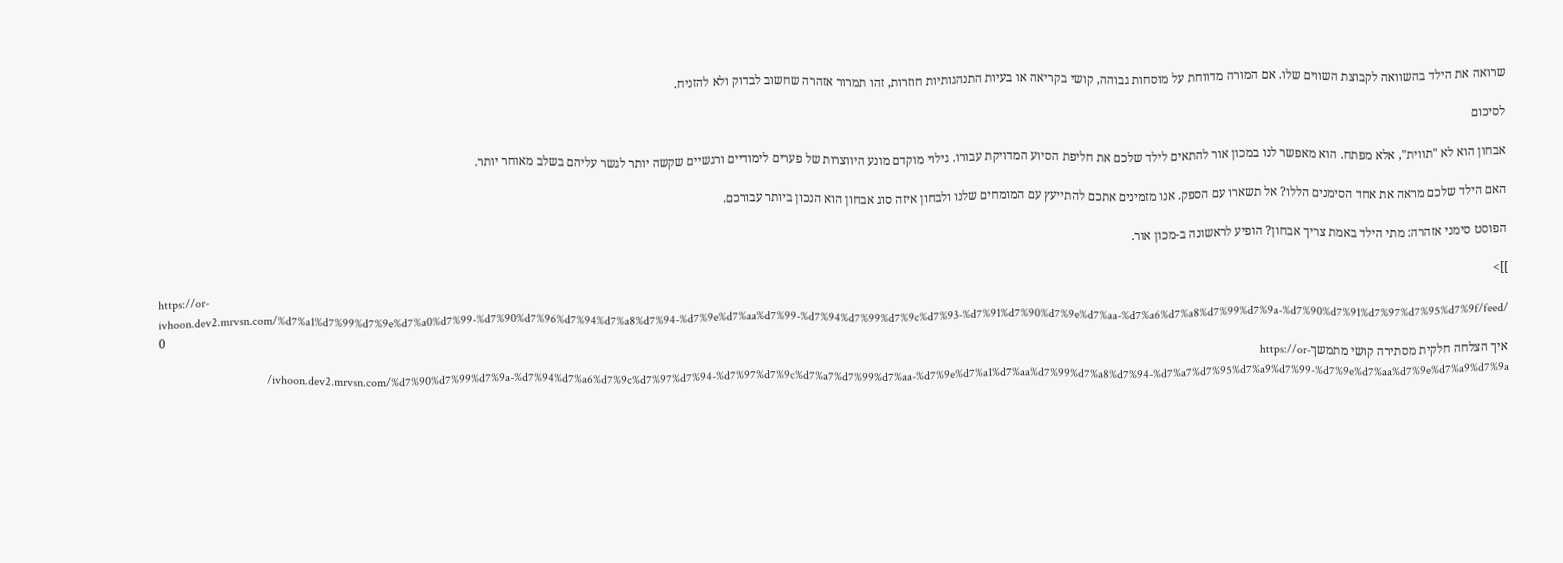שרואה את הילד בהשוואה לקבוצת השווים שלו. אם המורה מדווחת על מוסחות גבוהה, קושי בקריאה או בעיות התנהגותיות חוזרות, זהו תמרור אזהרה שחשוב לבדוק ולא להזניח.

לסיכום

אבחון הוא לא "תווית", אלא מפתח. הוא מאפשר לנו במכון אור להתאים לילד שלכם את חליפת הסיוע המדויקת עבורו. גילוי מוקדם מונע היווצרות של פערים לימודיים ורגשיים שקשה יותר לגשר עליהם בשלב מאוחר יותר.

האם הילד שלכם מראה את אחד הסימנים הללו? אל תשארו עם הספק. אנו מזמינים אתכם להתייעץ עם המומחים שלנו ולבחון איזה סוג אבחון הוא הנכון ביותר עבורכם.

הפוסט סימני אזהרה: מתי הילד באמת צריך אבחון? הופיע לראשונה ב-מכון אור.

]]>
https://or-ivhoon.dev2.mrvsn.com/%d7%a1%d7%99%d7%9e%d7%a0%d7%99-%d7%90%d7%96%d7%94%d7%a8%d7%94-%d7%9e%d7%aa%d7%99-%d7%94%d7%99%d7%9c%d7%93-%d7%91%d7%90%d7%9e%d7%aa-%d7%a6%d7%a8%d7%99%d7%9a-%d7%90%d7%91%d7%97%d7%95%d7%9f/feed/ 0
איך הצלחה חלקית מסתירה קושי מתמשךhttps://or-ivhoon.dev2.mrvsn.com/%d7%90%d7%99%d7%9a-%d7%94%d7%a6%d7%9c%d7%97%d7%94-%d7%97%d7%9c%d7%a7%d7%99%d7%aa-%d7%9e%d7%a1%d7%aa%d7%99%d7%a8%d7%94-%d7%a7%d7%95%d7%a9%d7%99-%d7%9e%d7%aa%d7%9e%d7%a9%d7%9a/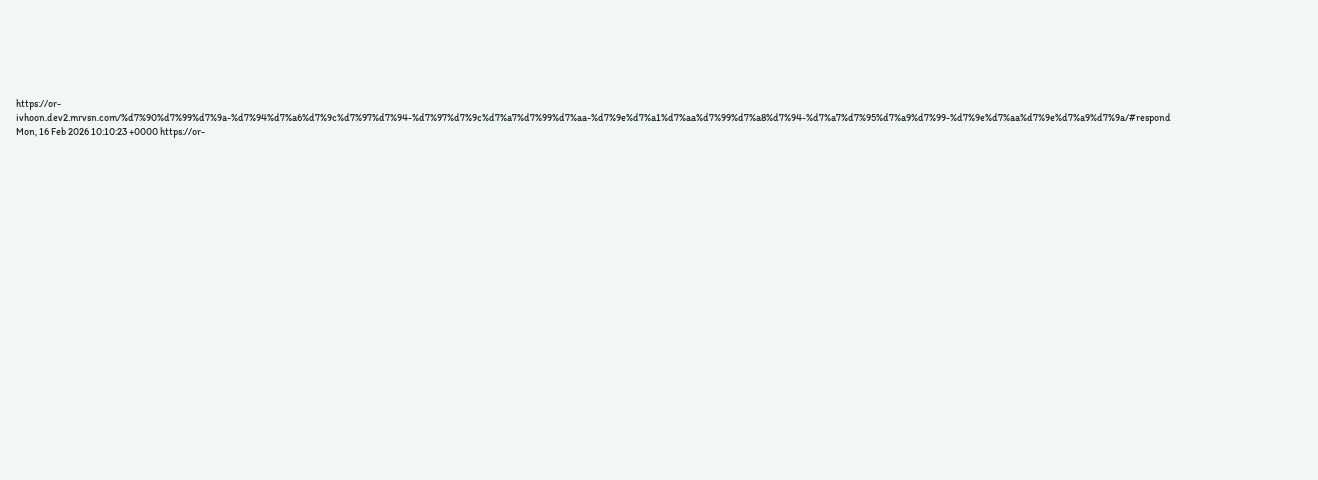https://or-ivhoon.dev2.mrvsn.com/%d7%90%d7%99%d7%9a-%d7%94%d7%a6%d7%9c%d7%97%d7%94-%d7%97%d7%9c%d7%a7%d7%99%d7%aa-%d7%9e%d7%a1%d7%aa%d7%99%d7%a8%d7%94-%d7%a7%d7%95%d7%a9%d7%99-%d7%9e%d7%aa%d7%9e%d7%a9%d7%9a/#respond Mon, 16 Feb 2026 10:10:23 +0000 https://or-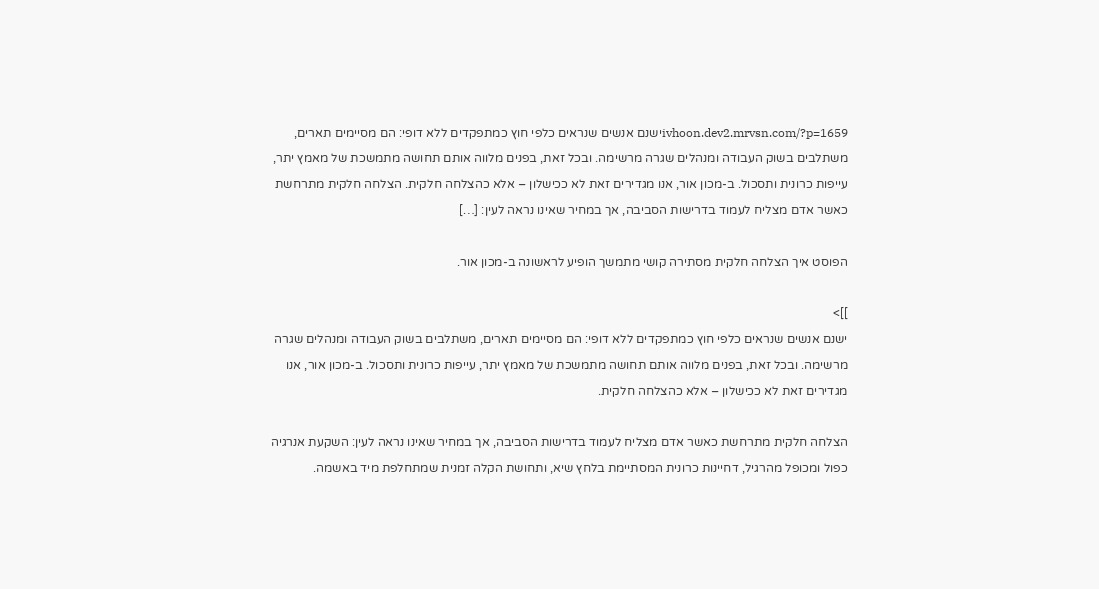ivhoon.dev2.mrvsn.com/?p=1659ישנם אנשים שנראים כלפי חוץ כמתפקדים ללא דופי: הם מסיימים תארים, משתלבים בשוק העבודה ומנהלים שגרה מרשימה. ובכל זאת, בפנים מלווה אותם תחושה מתמשכת של מאמץ יתר, עייפות כרונית ותסכול. ב-מכון אור, אנו מגדירים זאת לא ככישלון – אלא כהצלחה חלקית. הצלחה חלקית מתרחשת כאשר אדם מצליח לעמוד בדרישות הסביבה, אך במחיר שאינו נראה לעין: […]

הפוסט איך הצלחה חלקית מסתירה קושי מתמשך הופיע לראשונה ב-מכון אור.

]]>
ישנם אנשים שנראים כלפי חוץ כמתפקדים ללא דופי: הם מסיימים תארים, משתלבים בשוק העבודה ומנהלים שגרה מרשימה. ובכל זאת, בפנים מלווה אותם תחושה מתמשכת של מאמץ יתר, עייפות כרונית ותסכול. ב-מכון אור, אנו מגדירים זאת לא ככישלון – אלא כהצלחה חלקית.

הצלחה חלקית מתרחשת כאשר אדם מצליח לעמוד בדרישות הסביבה, אך במחיר שאינו נראה לעין: השקעת אנרגיה כפול ומכופל מהרגיל, דחיינות כרונית המסתיימת בלחץ שיא, ותחושת הקלה זמנית שמתחלפת מיד באשמה.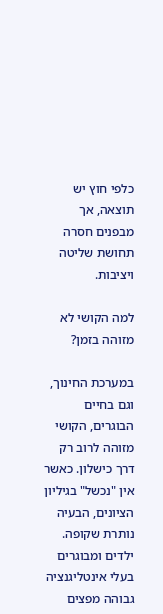כלפי חוץ יש תוצאה, אך מבפנים חסרה תחושת שליטה ויציבות.

למה הקושי לא מזוהה בזמן?

במערכת החינוך, וגם בחיים הבוגרים, הקושי מזוהה לרוב רק דרך כישלון. כאשר אין "נכשל" בגיליון הציונים, הבעיה נותרת שקופה. ילדים ומבוגרים בעלי אינטליגנציה גבוהה מפצים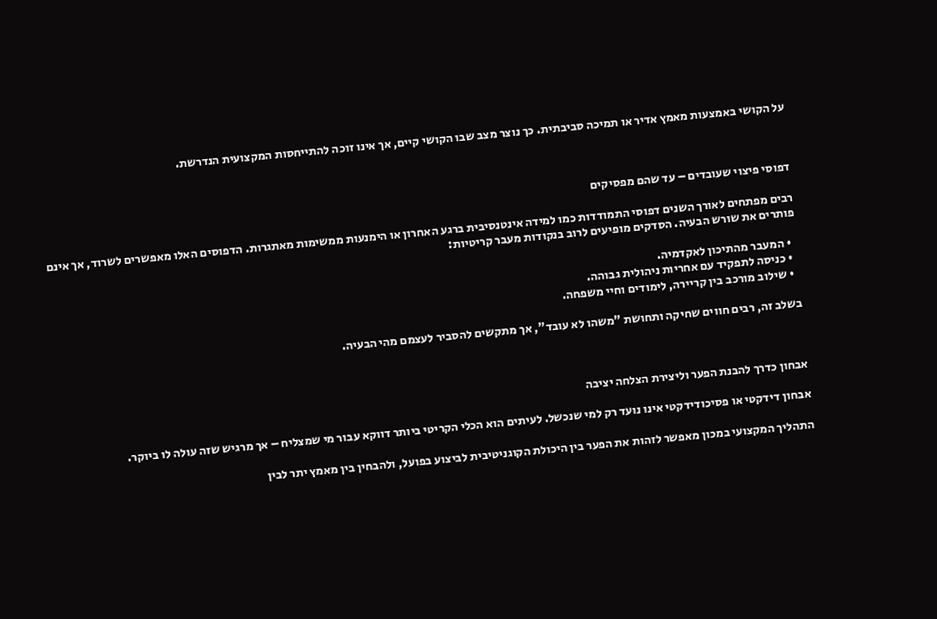על הקושי באמצעות מאמץ אדיר או תמיכה סביבתית. כך נוצר מצב שבו הקושי קיים, אך אינו זוכה להתייחסות המקצועית הנדרשת.



דפוסי פיצוי שעובדים – עד שהם מפסיקים

רבים מפתחים לאורך השנים דפוסי התמודדות כמו למידה אינטנסיבית ברגע האחרון או הימנעות ממשימות מאתגרות. הדפוסים האלו מאפשרים לשרוד, אך אינם פותרים את שורש הבעיה. הסדקים מופיעים לרוב בנקודות מעבר קריטיות:

  • המעבר מהתיכון לאקדמיה.
  • כניסה לתפקיד עם אחריות ניהולית גבוהה.
  • שילוב מורכב בין קריירה, לימודים וחיי משפחה.

בשלב זה, רבים חווים שחיקה ותחושת "משהו לא עובד", אך מתקשים להסביר לעצמם מהי הבעיה.



אבחון כדרך להבנת הפער וליצירת הצלחה יציבה

אבחון דידקטי או פסיכודידקטי אינו נועד רק למי שנכשל. לעיתים הוא הכלי הקריטי ביותר דווקא עבור מי שמצליח – אך מרגיש שזה עולה לו ביוקר.

התהליך המקצועי במכון מאפשר לזהות את הפער בין היכולת הקוגניטיבית לביצוע בפועל, ולהבחין בין מאמץ יתר לבין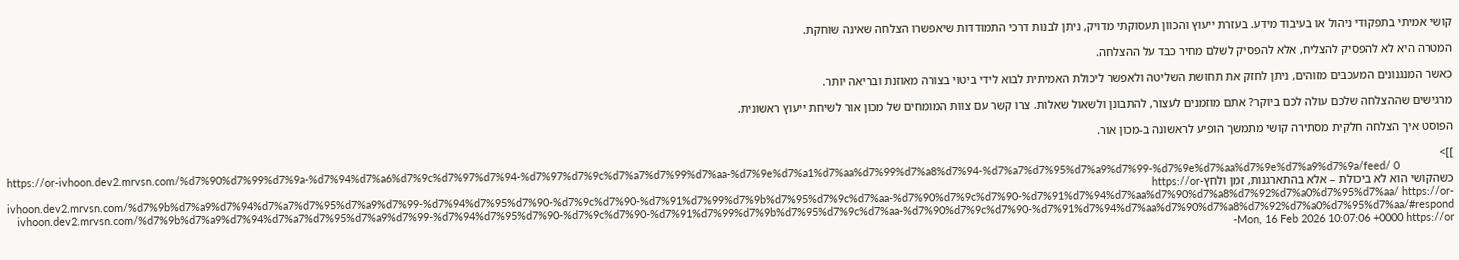קושי אמיתי בתפקודי ניהול או בעיבוד מידע. בעזרת ייעוץ והכוון תעסוקתי מדויק, ניתן לבנות דרכי התמודדות שיאפשרו הצלחה שאינה שוחקת.

המטרה היא לא להפסיק להצליח, אלא להפסיק לשלם מחיר כבד על ההצלחה.

כאשר המנגנונים המעכבים מזוהים, ניתן לחזק את תחושת השליטה ולאפשר ליכולת האמיתית לבוא לידי ביטוי בצורה מאוזנת ובריאה יותר.

מרגישים שההצלחה שלכם עולה לכם ביוקר? אתם מוזמנים לעצור, להתבונן ולשאול שאלות. צרו קשר עם צוות המומחים של מכון אור לשיחת ייעוץ ראשונית.

הפוסט איך הצלחה חלקית מסתירה קושי מתמשך הופיע לראשונה ב-מכון אור.

]]>
https://or-ivhoon.dev2.mrvsn.com/%d7%90%d7%99%d7%9a-%d7%94%d7%a6%d7%9c%d7%97%d7%94-%d7%97%d7%9c%d7%a7%d7%99%d7%aa-%d7%9e%d7%a1%d7%aa%d7%99%d7%a8%d7%94-%d7%a7%d7%95%d7%a9%d7%99-%d7%9e%d7%aa%d7%9e%d7%a9%d7%9a/feed/ 0
כשהקושי הוא לא ביכולת – אלא בהתארגנות, זמן ולחץhttps://or-ivhoon.dev2.mrvsn.com/%d7%9b%d7%a9%d7%94%d7%a7%d7%95%d7%a9%d7%99-%d7%94%d7%95%d7%90-%d7%9c%d7%90-%d7%91%d7%99%d7%9b%d7%95%d7%9c%d7%aa-%d7%90%d7%9c%d7%90-%d7%91%d7%94%d7%aa%d7%90%d7%a8%d7%92%d7%a0%d7%95%d7%aa/ https://or-ivhoon.dev2.mrvsn.com/%d7%9b%d7%a9%d7%94%d7%a7%d7%95%d7%a9%d7%99-%d7%94%d7%95%d7%90-%d7%9c%d7%90-%d7%91%d7%99%d7%9b%d7%95%d7%9c%d7%aa-%d7%90%d7%9c%d7%90-%d7%91%d7%94%d7%aa%d7%90%d7%a8%d7%92%d7%a0%d7%95%d7%aa/#respond Mon, 16 Feb 2026 10:07:06 +0000 https://or-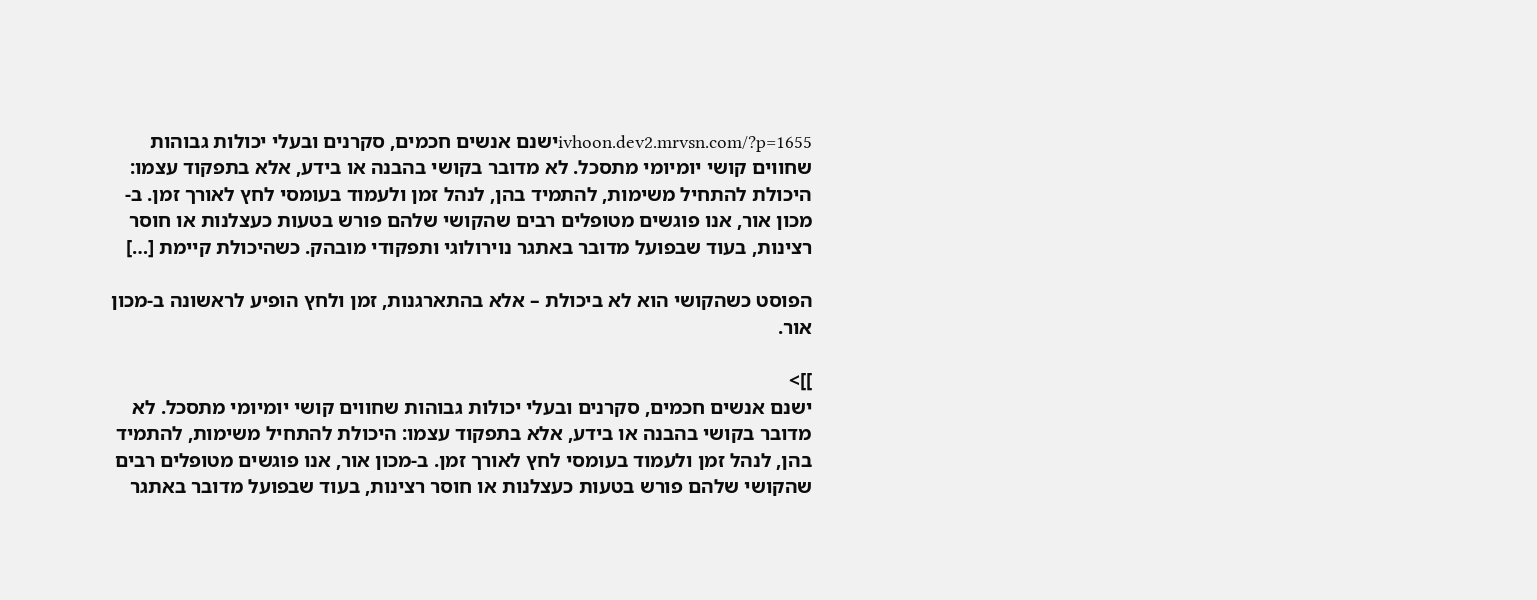ivhoon.dev2.mrvsn.com/?p=1655ישנם אנשים חכמים, סקרנים ובעלי יכולות גבוהות שחווים קושי יומיומי מתסכל. לא מדובר בקושי בהבנה או בידע, אלא בתפקוד עצמו: היכולת להתחיל משימות, להתמיד בהן, לנהל זמן ולעמוד בעומסי לחץ לאורך זמן. ב-מכון אור, אנו פוגשים מטופלים רבים שהקושי שלהם פורש בטעות כעצלנות או חוסר רצינות, בעוד שבפועל מדובר באתגר נוירולוגי ותפקודי מובהק. כשהיכולת קיימת […]

הפוסט כשהקושי הוא לא ביכולת – אלא בהתארגנות, זמן ולחץ הופיע לראשונה ב-מכון אור.

]]>
ישנם אנשים חכמים, סקרנים ובעלי יכולות גבוהות שחווים קושי יומיומי מתסכל. לא מדובר בקושי בהבנה או בידע, אלא בתפקוד עצמו: היכולת להתחיל משימות, להתמיד בהן, לנהל זמן ולעמוד בעומסי לחץ לאורך זמן. ב-מכון אור, אנו פוגשים מטופלים רבים שהקושי שלהם פורש בטעות כעצלנות או חוסר רצינות, בעוד שבפועל מדובר באתגר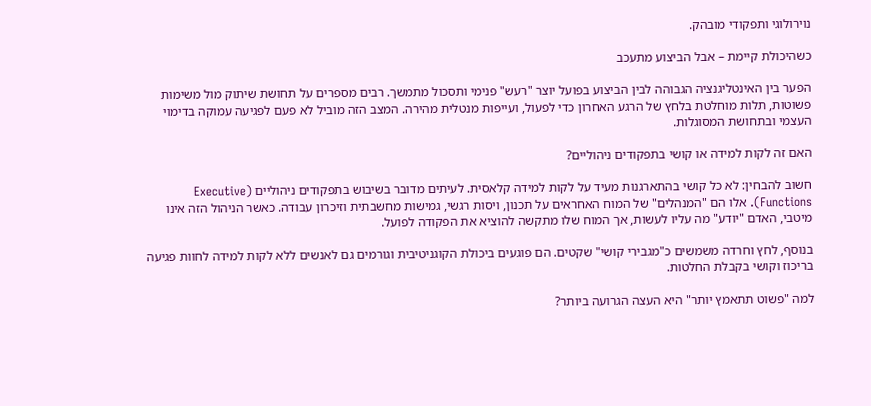נוירולוגי ותפקודי מובהק.

כשהיכולת קיימת – אבל הביצוע מתעכב

הפער בין האינטליגנציה הגבוהה לבין הביצוע בפועל יוצר "רעש" פנימי ותסכול מתמשך. רבים מספרים על תחושת שיתוק מול משימות פשוטות, תלות מוחלטת בלחץ של הרגע האחרון כדי לפעול, ועייפות מנטלית מהירה. המצב הזה מוביל לא פעם לפגיעה עמוקה בדימוי העצמי ובתחושת המסוגלות.

האם זה לקות למידה או קושי בתפקודים ניהוליים?

חשוב להבחין: לא כל קושי בהתארגנות מעיד על לקות למידה קלאסית. לעיתים מדובר בשיבוש בתפקודים ניהוליים (Executive Functions). אלו הם "המנהלים" של המוח האחראים על תכנון, ויסות רגשי, גמישות מחשבתית וזיכרון עבודה. כאשר הניהול הזה אינו מיטבי, האדם "יודע" מה עליו לעשות, אך המוח שלו מתקשה להוציא את הפקודה לפועל.

בנוסף, לחץ וחרדה משמשים כ"מגבירי קושי" שקטים. הם פוגעים ביכולת הקוגניטיבית וגורמים גם לאנשים ללא לקות למידה לחוות פגיעה בריכוז וקושי בקבלת החלטות.

למה "פשוט תתאמץ יותר" היא העצה הגרועה ביותר?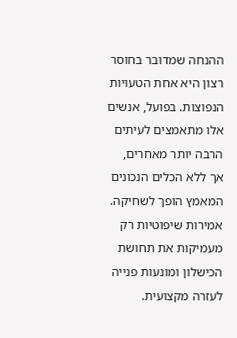ההנחה שמדובר בחוסר רצון היא אחת הטעויות הנפוצות. בפועל, אנשים אלו מתאמצים לעיתים הרבה יותר מאחרים, אך ללא הכלים הנכונים המאמץ הופך לשחיקה. אמירות שיפוטיות רק מעמיקות את תחושת הכישלון ומונעות פנייה לעזרה מקצועית.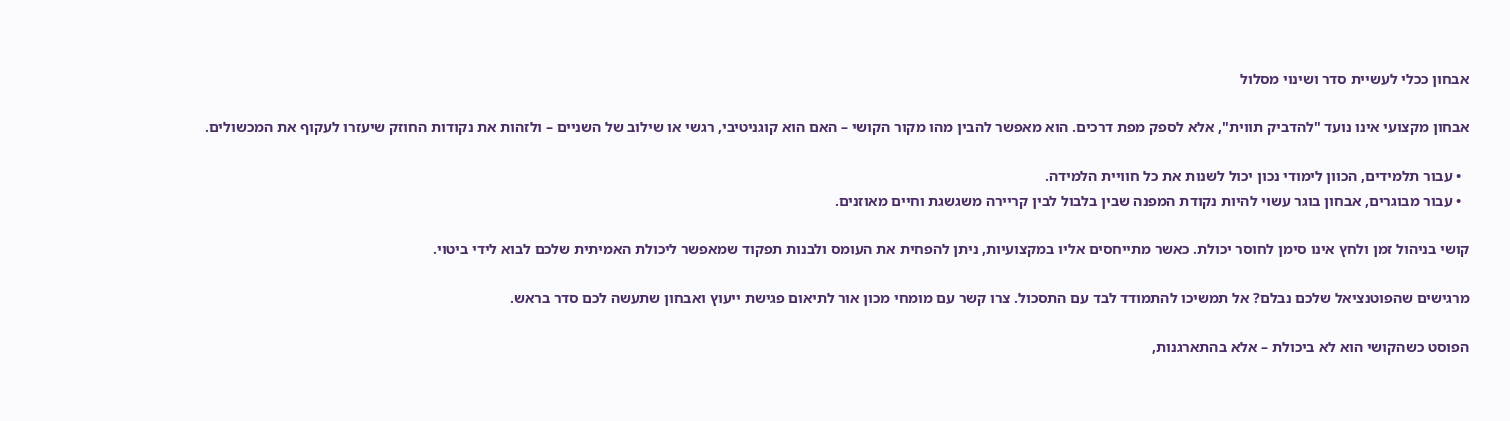אבחון ככלי לעשיית סדר ושינוי מסלול

אבחון מקצועי אינו נועד "להדביק תווית", אלא לספק מפת דרכים. הוא מאפשר להבין מהו מקור הקושי – האם הוא קוגניטיבי, רגשי או שילוב של השניים – ולזהות את נקודות החוזק שיעזרו לעקוף את המכשולים.

  • עבור תלמידים, הכוון לימודי נכון יכול לשנות את כל חוויית הלמידה.
  • עבור מבוגרים, אבחון בוגר עשוי להיות נקודת המפנה שבין בלבול לבין קריירה משגשגת וחיים מאוזנים.

קושי בניהול זמן ולחץ אינו סימן לחוסר יכולת. כאשר מתייחסים אליו במקצועיות, ניתן להפחית את העומס ולבנות תפקוד שמאפשר ליכולת האמיתית שלכם לבוא לידי ביטוי.

מרגישים שהפוטנציאל שלכם נבלם? אל תמשיכו להתמודד לבד עם התסכול. צרו קשר עם מומחי מכון אור לתיאום פגישת ייעוץ ואבחון שתעשה לכם סדר בראש.

הפוסט כשהקושי הוא לא ביכולת – אלא בהתארגנות,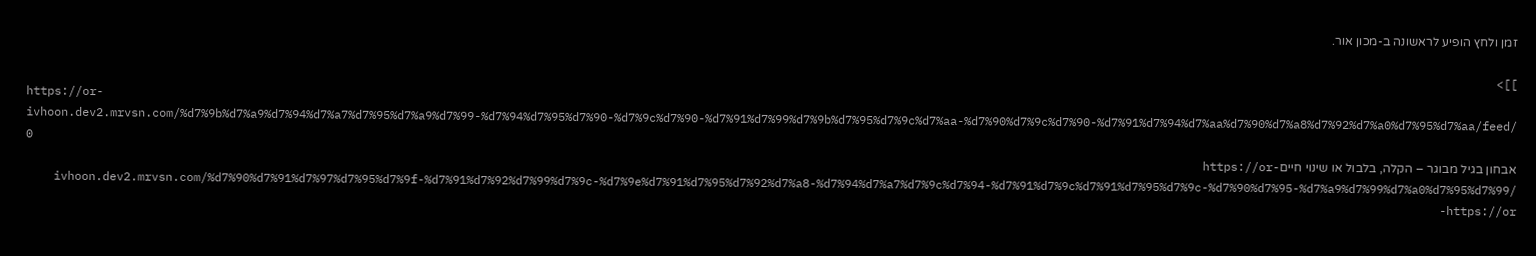זמן ולחץ הופיע לראשונה ב-מכון אור.

]]>
https://or-ivhoon.dev2.mrvsn.com/%d7%9b%d7%a9%d7%94%d7%a7%d7%95%d7%a9%d7%99-%d7%94%d7%95%d7%90-%d7%9c%d7%90-%d7%91%d7%99%d7%9b%d7%95%d7%9c%d7%aa-%d7%90%d7%9c%d7%90-%d7%91%d7%94%d7%aa%d7%90%d7%a8%d7%92%d7%a0%d7%95%d7%aa/feed/ 0
אבחון בגיל מבוגר – הקלה, בלבול או שינוי חייםhttps://or-ivhoon.dev2.mrvsn.com/%d7%90%d7%91%d7%97%d7%95%d7%9f-%d7%91%d7%92%d7%99%d7%9c-%d7%9e%d7%91%d7%95%d7%92%d7%a8-%d7%94%d7%a7%d7%9c%d7%94-%d7%91%d7%9c%d7%91%d7%95%d7%9c-%d7%90%d7%95-%d7%a9%d7%99%d7%a0%d7%95%d7%99/ https://or-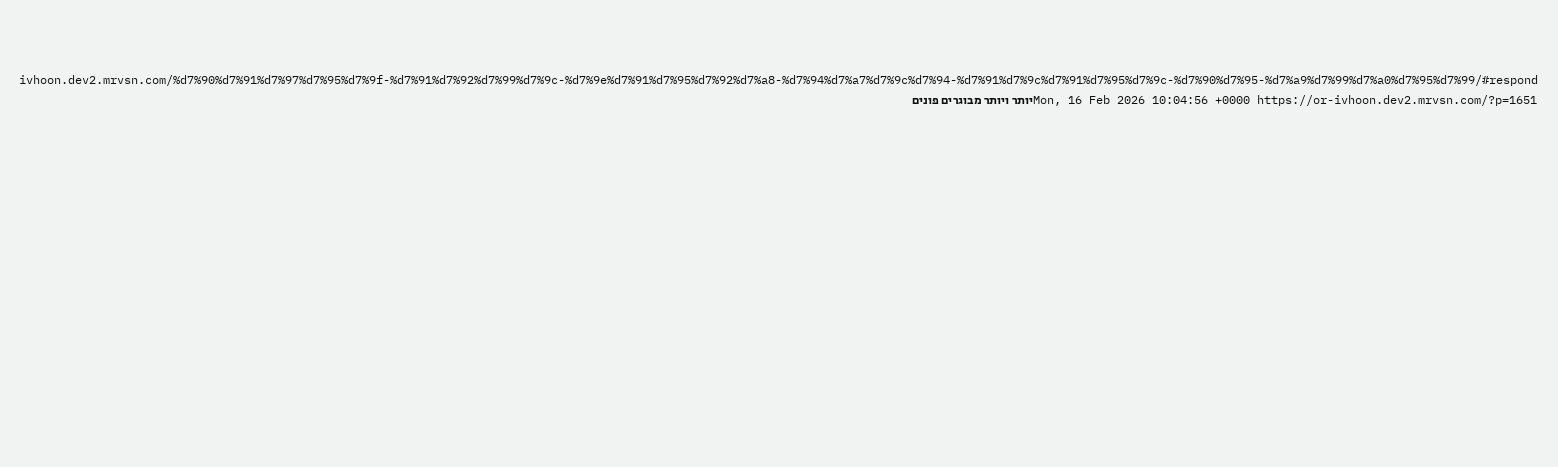ivhoon.dev2.mrvsn.com/%d7%90%d7%91%d7%97%d7%95%d7%9f-%d7%91%d7%92%d7%99%d7%9c-%d7%9e%d7%91%d7%95%d7%92%d7%a8-%d7%94%d7%a7%d7%9c%d7%94-%d7%91%d7%9c%d7%91%d7%95%d7%9c-%d7%90%d7%95-%d7%a9%d7%99%d7%a0%d7%95%d7%99/#respond Mon, 16 Feb 2026 10:04:56 +0000 https://or-ivhoon.dev2.mrvsn.com/?p=1651יותר ויותר מבוגרים פונים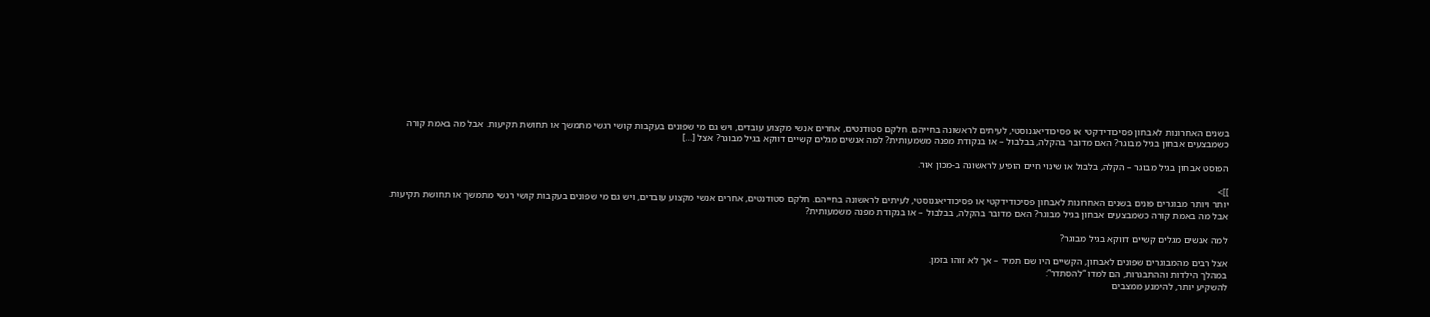בשנים האחרונות לאבחון פסיכודידקטי או פסיכודיאגנוסטי, לעיתים לראשונה בחייהם. חלקם סטודנטים, אחרים אנשי מקצוע עובדים, ויש גם מי שפונים בעקבות קושי רגשי מתמשך או תחושת תקיעות. אבל מה באמת קורה כשמבצעים אבחון בגיל מבוגר? האם מדובר בהקלה, בבלבול – או בנקודת מפנה משמעותית? למה אנשים מגלים קשיים דווקא בגיל מבוגר? אצל […]

הפוסט אבחון בגיל מבוגר – הקלה, בלבול או שינוי חיים הופיע לראשונה ב-מכון אור.

]]>
יותר ויותר מבוגרים פונים בשנים האחרונות לאבחון פסיכודידקטי או פסיכודיאגנוסטי, לעיתים לראשונה בחייהם. חלקם סטודנטים, אחרים אנשי מקצוע עובדים, ויש גם מי שפונים בעקבות קושי רגשי מתמשך או תחושת תקיעות.
אבל מה באמת קורה כשמבצעים אבחון בגיל מבוגר? האם מדובר בהקלה, בבלבול – או בנקודת מפנה משמעותית?

למה אנשים מגלים קשיים דווקא בגיל מבוגר?

אצל רבים מהמבוגרים שפונים לאבחון, הקשיים היו שם תמיד – אך לא זוהו בזמן.
במהלך הילדות וההתבגרות, הם למדו “להסתדר”:
להשקיע יותר, להימנע ממצבים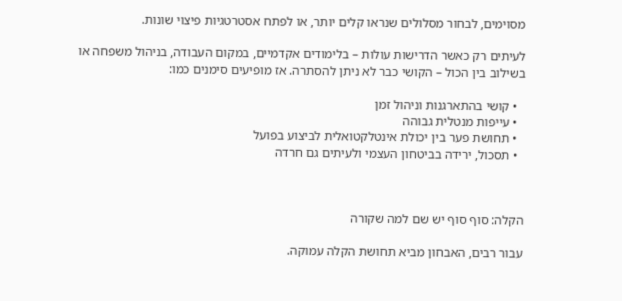מסוימים, לבחור מסלולים שנראו קלים יותר, או לפתח אסטרטגיות פיצוי שונות.

לעיתים רק כאשר הדרישות עולות – בלימודים אקדמיים, במקום העבודה, בניהול משפחה או בשילוב בין הכול – הקושי כבר לא ניתן להסתרה. אז מופיעים סימנים כמו:

  • קושי בהתארגנות וניהול זמן
  • עייפות מנטלית גבוהה
  • תחושת פער בין יכולת אינטלקטואלית לביצוע בפועל
  • תסכול, ירידה בביטחון העצמי ולעיתים גם חרדה



הקלה: סוף סוף יש שם למה שקורה

עבור רבים, האבחון מביא תחושת הקלה עמוקה.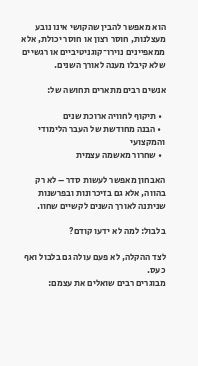הוא מאפשר להבין שהקושי אינו נובע מעצלנות, חוסר רצון או חוסר יכולת, אלא ממאפיינים נוירו־קוגניטיביים או רגשיים שלא קיבלו מענה לאורך השנים.

אנשים רבים מתארים תחושה של:

  • תיקוף לחוויה ארוכת שנים
  • הבנה מחודשת של העבר הלימודי והמקצועי
  • שחרור מאשמה עצמית

האבחון מאפשר לעשות סדר – לא רק בהווה, אלא גם בזיכרונות ובפרשנות שניתנה לאורך השנים לקשיים שחוו.

בלבול: למה לא ידעו קודם?

לצד ההקלה, לא פעם עולה גם בלבול ואף כעס.
מבוגרים רבים שואלים את עצמם: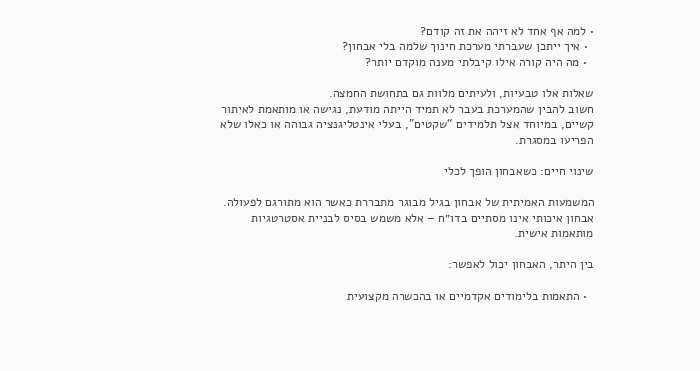• למה אף אחד לא זיהה את זה קודם?
  • איך ייתכן שעברתי מערכת חינוך שלמה בלי אבחון?
  • מה היה קורה אילו קיבלתי מענה מוקדם יותר?

שאלות אלו טבעיות, ולעיתים מלוות גם בתחושת החמצה.
חשוב להבין שהמערכת בעבר לא תמיד הייתה מודעת, נגישה או מותאמת לאיתור קשיים, במיוחד אצל תלמידים “שקטים”, בעלי אינטליגנציה גבוהה או כאלו שלא הפריעו במסגרת.

שינוי חיים: כשאבחון הופך לכלי

המשמעות האמיתית של אבחון בגיל מבוגר מתבררת כאשר הוא מתורגם לפעולה.
אבחון איכותי אינו מסתיים בדו״ח – אלא משמש בסיס לבניית אסטרטגיות מותאמות אישית.

בין היתר, האבחון יכול לאפשר:

  • התאמות בלימודים אקדמיים או בהכשרה מקצועית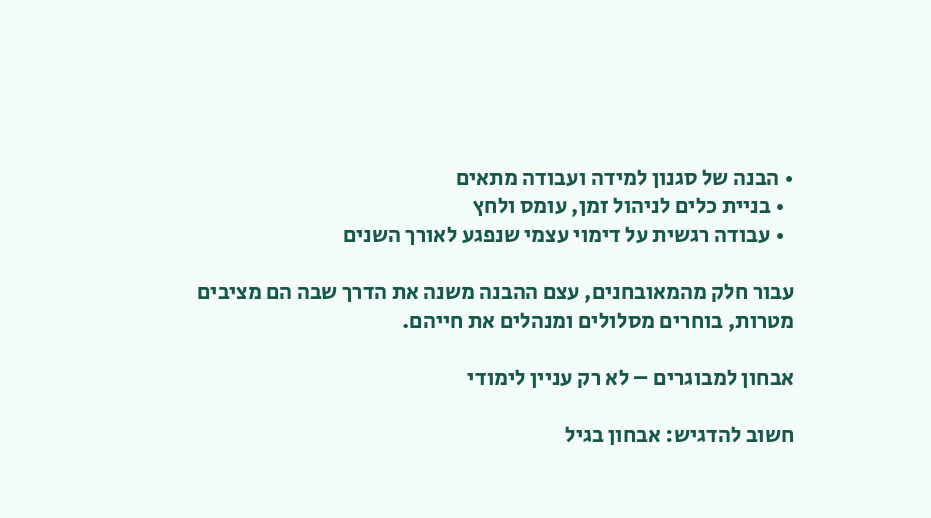• הבנה של סגנון למידה ועבודה מתאים
  • בניית כלים לניהול זמן, עומס ולחץ
  • עבודה רגשית על דימוי עצמי שנפגע לאורך השנים

עבור חלק מהמאובחנים, עצם ההבנה משנה את הדרך שבה הם מציבים מטרות, בוחרים מסלולים ומנהלים את חייהם.

אבחון למבוגרים – לא רק עניין לימודי

חשוב להדגיש: אבחון בגיל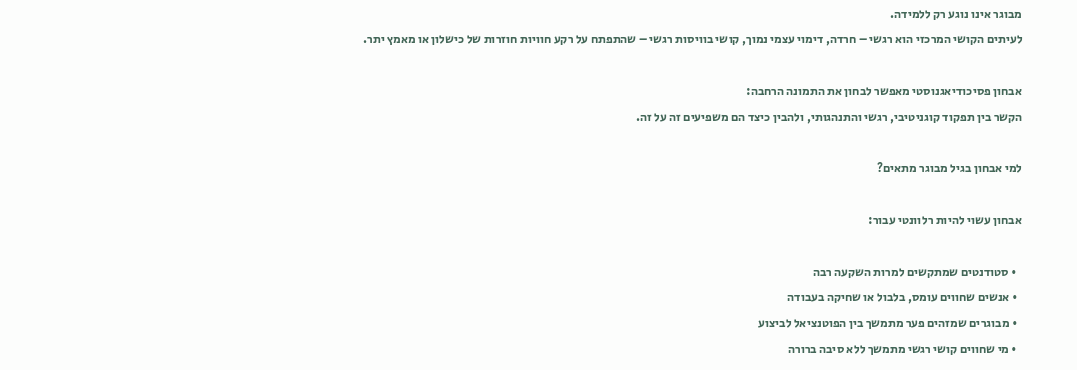מבוגר אינו נוגע רק ללמידה.
לעיתים הקושי המרכזי הוא רגשי – חרדה, דימוי עצמי נמוך, קושי בוויסות רגשי – שהתפתח על רקע חוויות חוזרות של כישלון או מאמץ יתר.

אבחון פסיכודיאגנוסטי מאפשר לבחון את התמונה הרחבה:
הקשר בין תפקוד קוגניטיבי, רגשי והתנהגותי, ולהבין כיצד הם משפיעים זה על זה.

למי אבחון בגיל מבוגר מתאים?

אבחון עשוי להיות רלוונטי עבור:

  • סטודנטים שמתקשים למרות השקעה רבה
  • אנשים שחווים עומס, בלבול או שחיקה בעבודה
  • מבוגרים שמזהים פער מתמשך בין הפוטנציאל לביצוע
  • מי שחווים קושי רגשי מתמשך ללא סיבה ברורה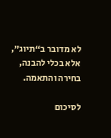לא מדובר ב“תיוג”, אלא בכלי להבנה, בחירה והתאמה.

לסיכום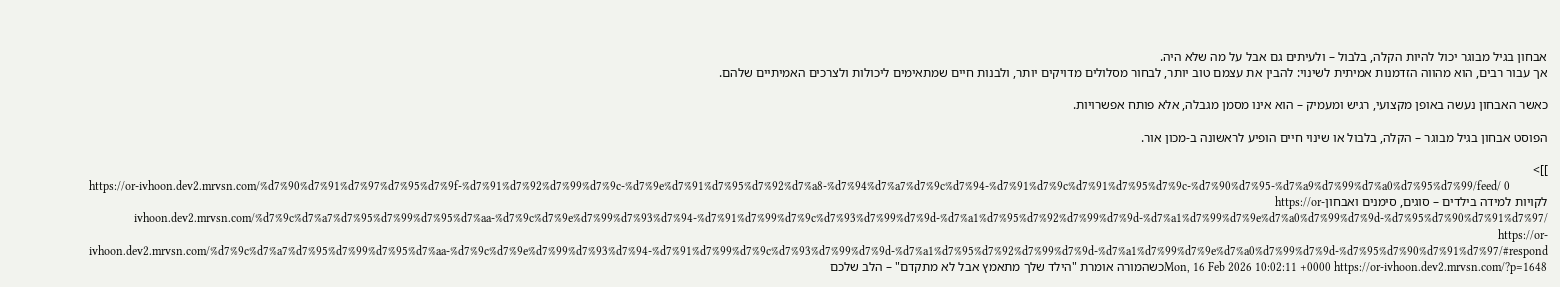אבחון בגיל מבוגר יכול להיות הקלה, בלבול – ולעיתים גם אבל על מה שלא היה.
אך עבור רבים, הוא מהווה הזדמנות אמיתית לשינוי: להבין את עצמם טוב יותר, לבחור מסלולים מדויקים יותר, ולבנות חיים שמתאימים ליכולות ולצרכים האמיתיים שלהם.

כאשר האבחון נעשה באופן מקצועי, רגיש ומעמיק – הוא אינו מסמן מגבלה, אלא פותח אפשרויות.

הפוסט אבחון בגיל מבוגר – הקלה, בלבול או שינוי חיים הופיע לראשונה ב-מכון אור.

]]>
https://or-ivhoon.dev2.mrvsn.com/%d7%90%d7%91%d7%97%d7%95%d7%9f-%d7%91%d7%92%d7%99%d7%9c-%d7%9e%d7%91%d7%95%d7%92%d7%a8-%d7%94%d7%a7%d7%9c%d7%94-%d7%91%d7%9c%d7%91%d7%95%d7%9c-%d7%90%d7%95-%d7%a9%d7%99%d7%a0%d7%95%d7%99/feed/ 0
לקויות למידה בילדים – סוגים, סימנים ואבחוןhttps://or-ivhoon.dev2.mrvsn.com/%d7%9c%d7%a7%d7%95%d7%99%d7%95%d7%aa-%d7%9c%d7%9e%d7%99%d7%93%d7%94-%d7%91%d7%99%d7%9c%d7%93%d7%99%d7%9d-%d7%a1%d7%95%d7%92%d7%99%d7%9d-%d7%a1%d7%99%d7%9e%d7%a0%d7%99%d7%9d-%d7%95%d7%90%d7%91%d7%97/ https://or-ivhoon.dev2.mrvsn.com/%d7%9c%d7%a7%d7%95%d7%99%d7%95%d7%aa-%d7%9c%d7%9e%d7%99%d7%93%d7%94-%d7%91%d7%99%d7%9c%d7%93%d7%99%d7%9d-%d7%a1%d7%95%d7%92%d7%99%d7%9d-%d7%a1%d7%99%d7%9e%d7%a0%d7%99%d7%9d-%d7%95%d7%90%d7%91%d7%97/#respond Mon, 16 Feb 2026 10:02:11 +0000 https://or-ivhoon.dev2.mrvsn.com/?p=1648כשהמורה אומרת "הילד שלך מתאמץ אבל לא מתקדם" – הלב שלכם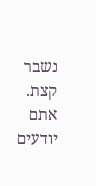נשבר קצת. אתם יודעים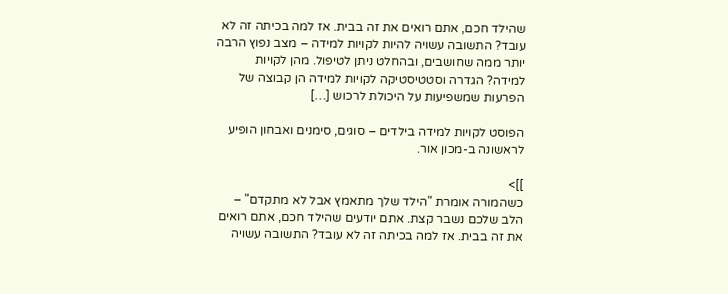שהילד חכם, אתם רואים את זה בבית. אז למה בכיתה זה לא עובד? התשובה עשויה להיות לקויות למידה – מצב נפוץ הרבה יותר ממה שחושבים, ובהחלט ניתן לטיפול. מהן לקויות למידה? הגדרה וסטטיסטיקה לקויות למידה הן קבוצה של הפרעות שמשפיעות על היכולת לרכוש […]

הפוסט לקויות למידה בילדים – סוגים, סימנים ואבחון הופיע לראשונה ב-מכון אור.

]]>
כשהמורה אומרת "הילד שלך מתאמץ אבל לא מתקדם" – הלב שלכם נשבר קצת. אתם יודעים שהילד חכם, אתם רואים את זה בבית. אז למה בכיתה זה לא עובד? התשובה עשויה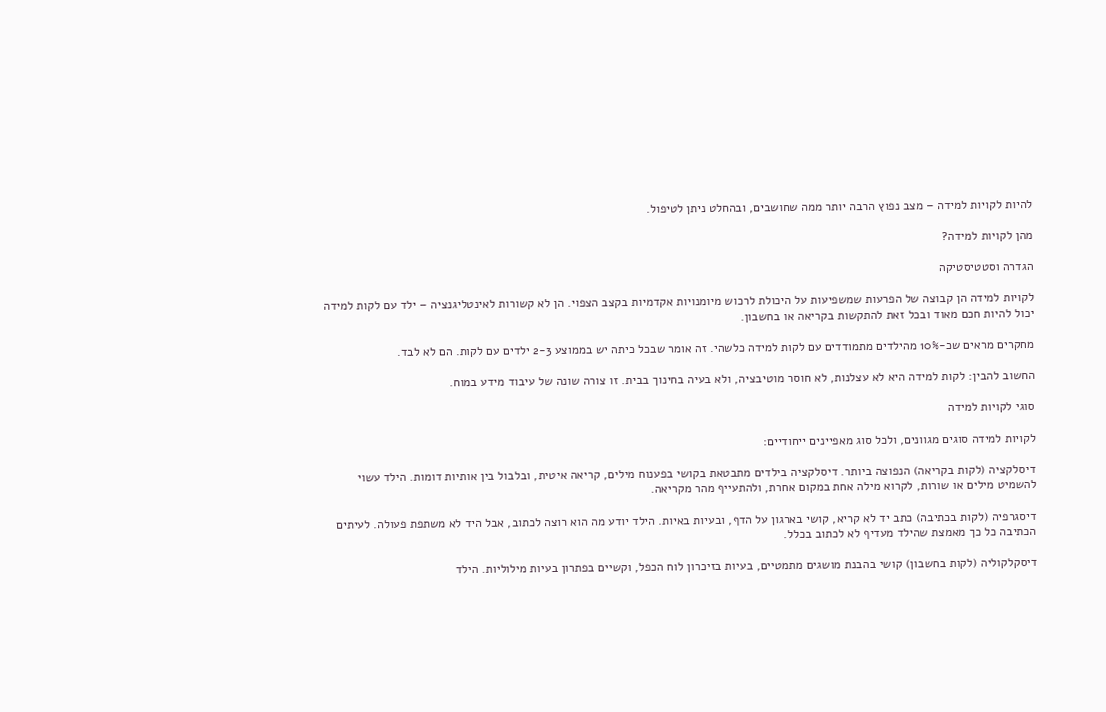להיות לקויות למידה – מצב נפוץ הרבה יותר ממה שחושבים, ובהחלט ניתן לטיפול.

מהן לקויות למידה?

הגדרה וסטטיסטיקה

לקויות למידה הן קבוצה של הפרעות שמשפיעות על היכולת לרכוש מיומנויות אקדמיות בקצב הצפוי. הן לא קשורות לאינטליגנציה – ילד עם לקות למידה יכול להיות חכם מאוד ובכל זאת להתקשות בקריאה או בחשבון.

מחקרים מראים שכ-10% מהילדים מתמודדים עם לקות למידה כלשהי. זה אומר שבכל כיתה יש בממוצע 2-3 ילדים עם לקות. הם לא לבד.

החשוב להבין: לקות למידה היא לא עצלנות, לא חוסר מוטיבציה, ולא בעיה בחינוך בבית. זו צורה שונה של עיבוד מידע במוח.

סוגי לקויות למידה

לקויות למידה סוגים מגוונים, ולכל סוג מאפיינים ייחודיים:

דיסלקציה (לקות בקריאה) הנפוצה ביותר. דיסלקציה בילדים מתבטאת בקושי בפענוח מילים, קריאה איטית, ובלבול בין אותיות דומות. הילד עשוי להשמיט מילים או שורות, לקרוא מילה אחת במקום אחרת, ולהתעייף מהר מקריאה.

דיסגרפיה (לקות בכתיבה) כתב יד לא קריא, קושי בארגון על הדף, ובעיות באיות. הילד יודע מה הוא רוצה לכתוב, אבל היד לא משתפת פעולה. לעיתים הכתיבה כל כך מאמצת שהילד מעדיף לא לכתוב בכלל.

דיסקלקוליה (לקות בחשבון) קושי בהבנת מושגים מתמטיים, בעיות בזיכרון לוח הכפל, וקשיים בפתרון בעיות מילוליות. הילד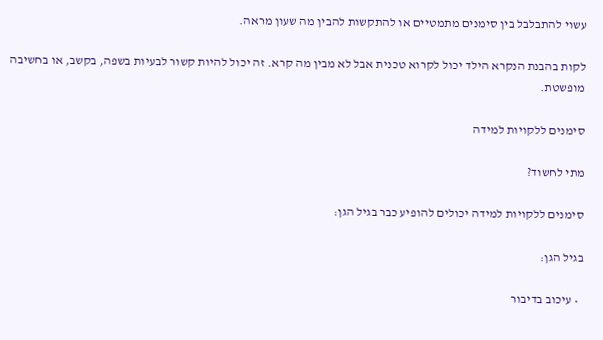עשוי להתבלבל בין סימנים מתמטיים או להתקשות להבין מה שעון מראה.

לקות בהבנת הנקרא הילד יכול לקרוא טכנית אבל לא מבין מה קרא. זה יכול להיות קשור לבעיות בשפה, בקשב, או בחשיבה מופשטת.

סימנים ללקויות למידה

מתי לחשוד?

סימנים ללקויות למידה יכולים להופיע כבר בגיל הגן:

בגיל הגן:

  • עיכוב בדיבור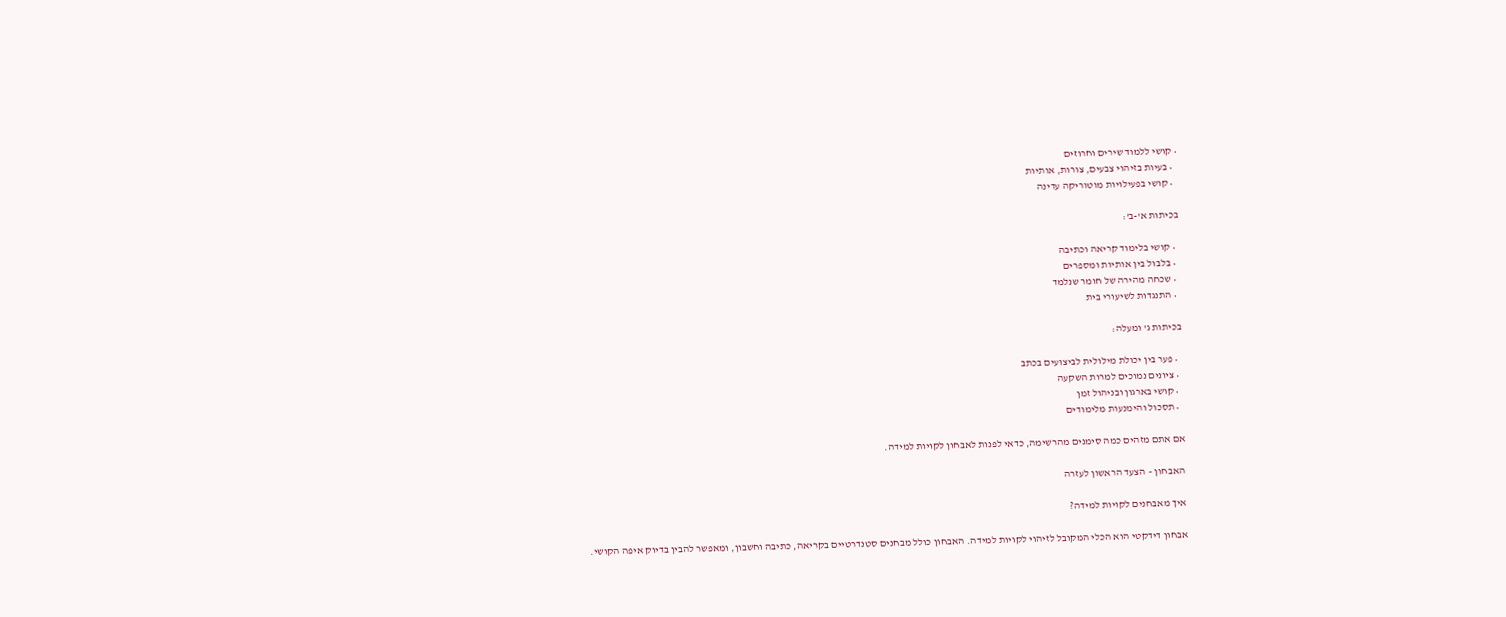• קושי ללמוד שירים וחרוזים
  • בעיות בזיהוי צבעים, צורות, אותיות
  • קושי בפעילויות מוטוריקה עדינה

בכיתות א'-ב':

  • קושי בלימוד קריאה וכתיבה
  • בלבול בין אותיות ומספרים
  • שכחה מהירה של חומר שנלמד
  • התנגדות לשיעורי בית

בכיתות ג' ומעלה:

  • פער בין יכולת מילולית לביצועים בכתב
  • ציונים נמוכים למרות השקעה
  • קושי בארגון ובניהול זמן
  • תסכול והימנעות מלימודים

אם אתם מזהים כמה סימנים מהרשימה, כדאי לפנות לאבחון לקויות למידה.

האבחון – הצעד הראשון לעזרה

איך מאבחנים לקויות למידה?

אבחון דידקטי הוא הכלי המקובל לזיהוי לקויות למידה. האבחון כולל מבחנים סטנדרטיים בקריאה, כתיבה וחשבון, ומאפשר להבין בדיוק איפה הקושי.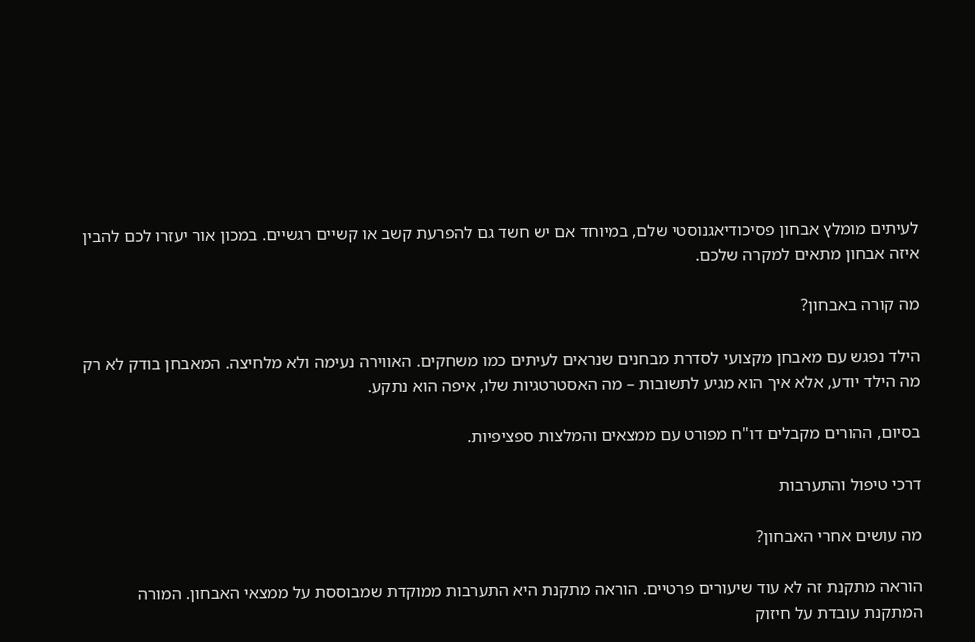לעיתים מומלץ אבחון פסיכודיאגנוסטי שלם, במיוחד אם יש חשד גם להפרעת קשב או קשיים רגשיים. במכון אור יעזרו לכם להבין איזה אבחון מתאים למקרה שלכם.

מה קורה באבחון?

הילד נפגש עם מאבחן מקצועי לסדרת מבחנים שנראים לעיתים כמו משחקים. האווירה נעימה ולא מלחיצה. המאבחן בודק לא רק מה הילד יודע, אלא איך הוא מגיע לתשובות – מה האסטרטגיות שלו, איפה הוא נתקע.

בסיום, ההורים מקבלים דו"ח מפורט עם ממצאים והמלצות ספציפיות.

דרכי טיפול והתערבות

מה עושים אחרי האבחון?

הוראה מתקנת זה לא עוד שיעורים פרטיים. הוראה מתקנת היא התערבות ממוקדת שמבוססת על ממצאי האבחון. המורה המתקנת עובדת על חיזוק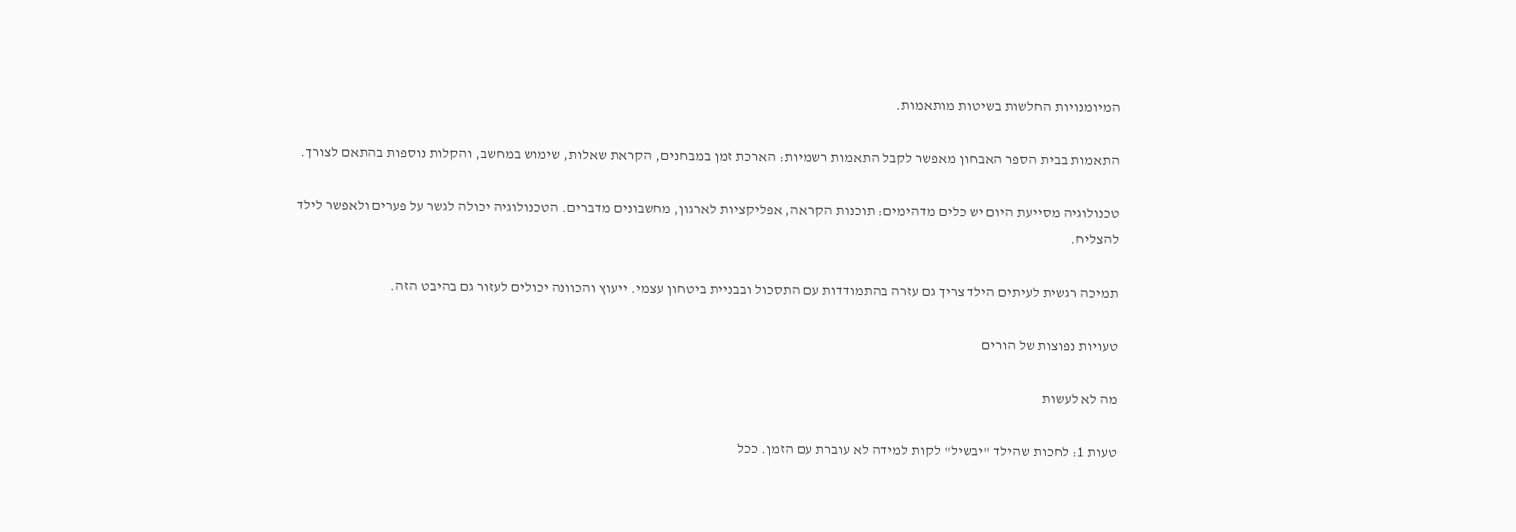המיומנויות החלשות בשיטות מותאמות.

התאמות בבית הספר האבחון מאפשר לקבל התאמות רשמיות: הארכת זמן במבחנים, הקראת שאלות, שימוש במחשב, והקלות נוספות בהתאם לצורך.

טכנולוגיה מסייעת היום יש כלים מדהימים: תוכנות הקראה, אפליקציות לארגון, מחשבונים מדברים. הטכנולוגיה יכולה לגשר על פערים ולאפשר לילד להצליח.

תמיכה רגשית לעיתים הילד צריך גם עזרה בהתמודדות עם התסכול ובבניית ביטחון עצמי. ייעוץ והכוונה יכולים לעזור גם בהיבט הזה.

טעויות נפוצות של הורים

מה לא לעשות

טעות 1: לחכות שהילד "יבשיל" לקות למידה לא עוברת עם הזמן. ככל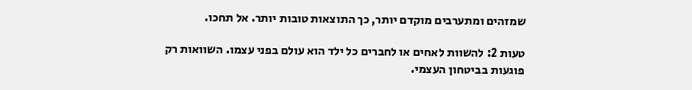שמזהים ומתערבים מוקדם יותר, כך התוצאות טובות יותר. אל תחכו.

טעות 2: להשוות לאחים או לחברים כל ילד הוא עולם בפני עצמו. השוואות רק פוגעות בביטחון העצמי.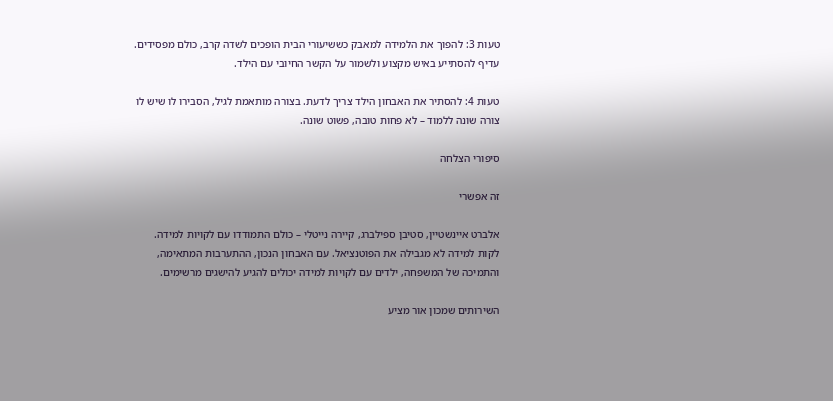טעות 3: להפוך את הלמידה למאבק כששיעורי הבית הופכים לשדה קרב, כולם מפסידים. עדיף להסתייע באיש מקצוע ולשמור על הקשר החיובי עם הילד.

טעות 4: להסתיר את האבחון הילד צריך לדעת. בצורה מותאמת לגיל, הסבירו לו שיש לו צורה שונה ללמוד – לא פחות טובה, פשוט שונה.

סיפורי הצלחה

זה אפשרי

אלברט איינשטיין, סטיבן ספילברג, קיירה נייטלי – כולם התמודדו עם לקויות למידה. לקות למידה לא מגבילה את הפוטנציאל. עם האבחון הנכון, ההתערבות המתאימה, והתמיכה של המשפחה, ילדים עם לקויות למידה יכולים להגיע להישגים מרשימים.

השירותים שמכון אור מציע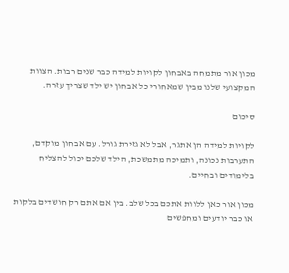מכון אור מתמחה באבחון לקויות למידה כבר שנים רבות. הצוות המקצועי שלנו מבין שמאחורי כל אבחון יש ילד שצריך עזרה.

סיכום

לקויות למידה הן אתגר, אבל לא גזירת גורל. עם אבחון מוקדם, התערבות נכונה, ותמיכה מתמשכת, הילד שלכם יכול להצליח בלימודים ובחיים.

מכון אור כאן ללוות אתכם בכל שלב. בין אם אתם רק חושדים בלקות או כבר יודעים ומחפשים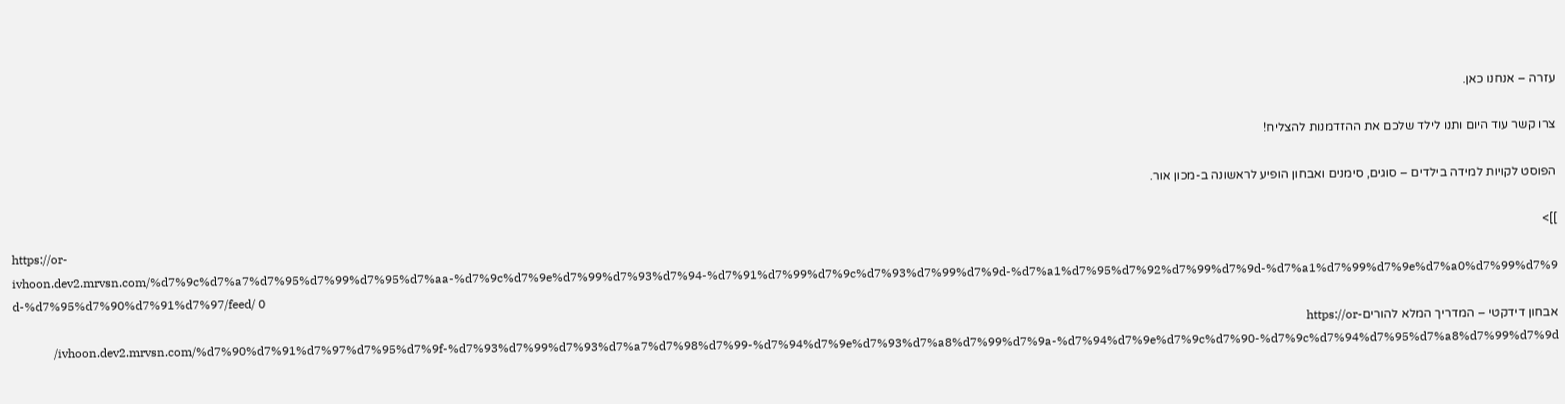עזרה – אנחנו כאן.

צרו קשר עוד היום ותנו לילד שלכם את ההזדמנות להצליח!

הפוסט לקויות למידה בילדים – סוגים, סימנים ואבחון הופיע לראשונה ב-מכון אור.

]]>
https://or-ivhoon.dev2.mrvsn.com/%d7%9c%d7%a7%d7%95%d7%99%d7%95%d7%aa-%d7%9c%d7%9e%d7%99%d7%93%d7%94-%d7%91%d7%99%d7%9c%d7%93%d7%99%d7%9d-%d7%a1%d7%95%d7%92%d7%99%d7%9d-%d7%a1%d7%99%d7%9e%d7%a0%d7%99%d7%9d-%d7%95%d7%90%d7%91%d7%97/feed/ 0
אבחון דידקטי – המדריך המלא להוריםhttps://or-ivhoon.dev2.mrvsn.com/%d7%90%d7%91%d7%97%d7%95%d7%9f-%d7%93%d7%99%d7%93%d7%a7%d7%98%d7%99-%d7%94%d7%9e%d7%93%d7%a8%d7%99%d7%9a-%d7%94%d7%9e%d7%9c%d7%90-%d7%9c%d7%94%d7%95%d7%a8%d7%99%d7%9d/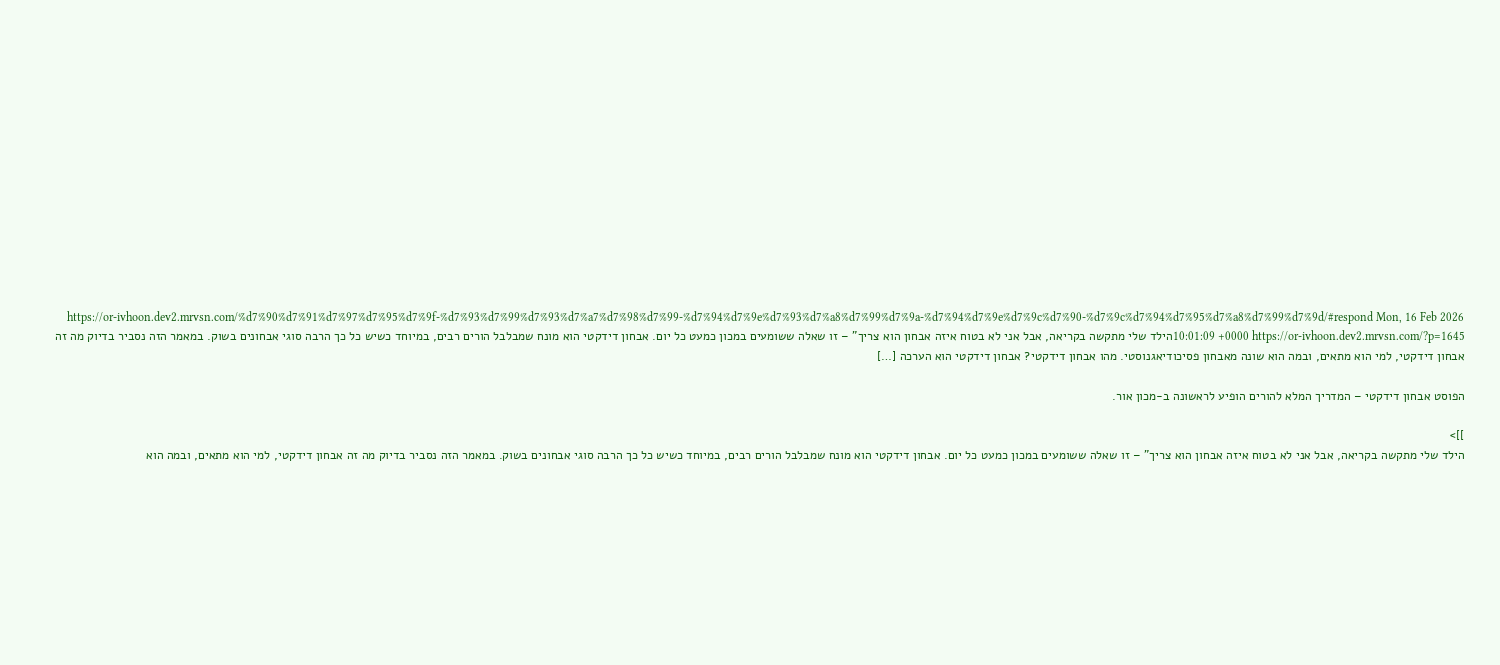https://or-ivhoon.dev2.mrvsn.com/%d7%90%d7%91%d7%97%d7%95%d7%9f-%d7%93%d7%99%d7%93%d7%a7%d7%98%d7%99-%d7%94%d7%9e%d7%93%d7%a8%d7%99%d7%9a-%d7%94%d7%9e%d7%9c%d7%90-%d7%9c%d7%94%d7%95%d7%a8%d7%99%d7%9d/#respond Mon, 16 Feb 2026 10:01:09 +0000 https://or-ivhoon.dev2.mrvsn.com/?p=1645הילד שלי מתקשה בקריאה, אבל אני לא בטוח איזה אבחון הוא צריך" – זו שאלה ששומעים במכון כמעט כל יום. אבחון דידקטי הוא מונח שמבלבל הורים רבים, במיוחד כשיש כל כך הרבה סוגי אבחונים בשוק. במאמר הזה נסביר בדיוק מה זה אבחון דידקטי, למי הוא מתאים, ובמה הוא שונה מאבחון פסיכודיאגנוסטי. מהו אבחון דידקטי? אבחון דידקטי הוא הערכה […]

הפוסט אבחון דידקטי – המדריך המלא להורים הופיע לראשונה ב-מכון אור.

]]>
הילד שלי מתקשה בקריאה, אבל אני לא בטוח איזה אבחון הוא צריך" – זו שאלה ששומעים במכון כמעט כל יום. אבחון דידקטי הוא מונח שמבלבל הורים רבים, במיוחד כשיש כל כך הרבה סוגי אבחונים בשוק. במאמר הזה נסביר בדיוק מה זה אבחון דידקטי, למי הוא מתאים, ובמה הוא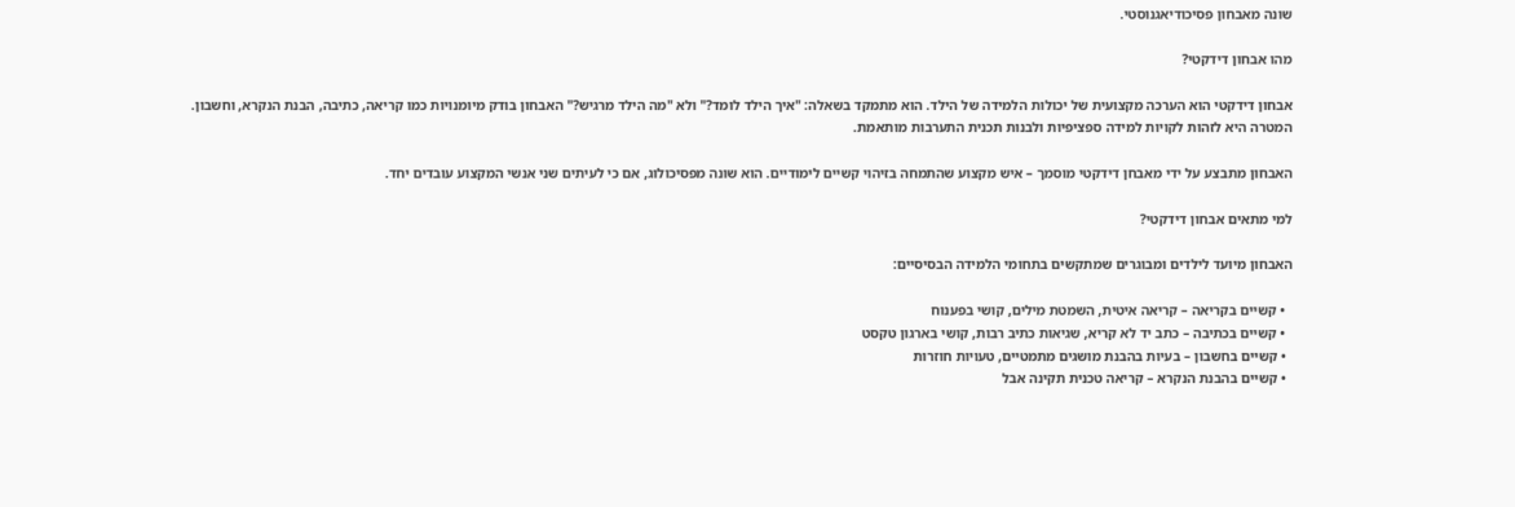שונה מאבחון פסיכודיאגנוסטי.

מהו אבחון דידקטי?

אבחון דידקטי הוא הערכה מקצועית של יכולות הלמידה של הילד. הוא מתמקד בשאלה: "איך הילד לומד?" ולא "מה הילד מרגיש?" האבחון בודק מיומנויות כמו קריאה, כתיבה, הבנת הנקרא, וחשבון. המטרה היא לזהות לקויות למידה ספציפיות ולבנות תכנית התערבות מותאמת.

האבחון מתבצע על ידי מאבחן דידקטי מוסמך – איש מקצוע שהתמחה בזיהוי קשיים לימודיים. הוא שונה מפסיכולוג, אם כי לעיתים שני אנשי המקצוע עובדים יחד.

למי מתאים אבחון דידקטי?

האבחון מיועד לילדים ומבוגרים שמתקשים בתחומי הלמידה הבסיסיים:

  • קשיים בקריאה – קריאה איטית, השמטת מילים, קושי בפענוח
  • קשיים בכתיבה – כתב יד לא קריא, שגיאות כתיב רבות, קושי בארגון טקסט
  • קשיים בחשבון – בעיות בהבנת מושגים מתמטיים, טעויות חוזרות
  • קשיים בהבנת הנקרא – קריאה טכנית תקינה אבל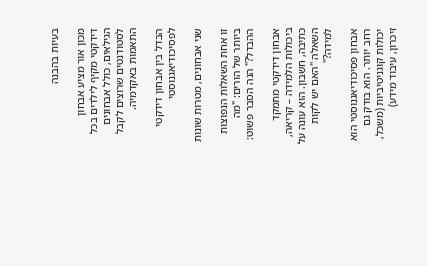בעיות בהבנה

מכון אור מציע אבחון דידקטי מקיף לילדים בכל הגילאים, כולל אבחונים לסטודנטים שרוצים לקבל התאמות באקדמיה.

הבדל בין אבחון דידקטי לפסיכודיאגנוסטי

שני אבחונים, מטרות שונות

זו אחת השאלות הנפוצות ביותר של הורים: "מה ההבדל?" הנה הסבר פשוט:

אבחון דידקטי מתמקד ביכולות הלמידה – קריאה, כתיבה, חשבון. הוא עונה על השאלה "האם יש לקות למידה?"

אבחון פסיכודיאגנוסטי הוא רחב יותר. הוא בודק גם יכולות קוגניטיביות (משכל, זיכרון, עיבוד מידע)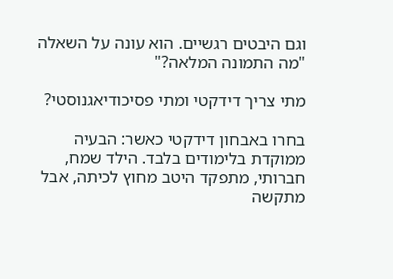וגם היבטים רגשיים. הוא עונה על השאלה "מה התמונה המלאה?"

מתי צריך דידקטי ומתי פסיכודיאגנוסטי?

בחרו באבחון דידקטי כאשר: הבעיה ממוקדת בלימודים בלבד. הילד שמח, חברותי, מתפקד היטב מחוץ לכיתה, אבל מתקשה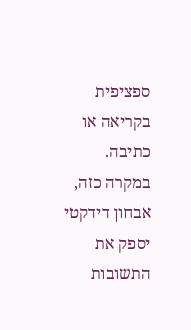ספציפית בקריאה או כתיבה. במקרה כזה, אבחון דידקטי יספק את התשובות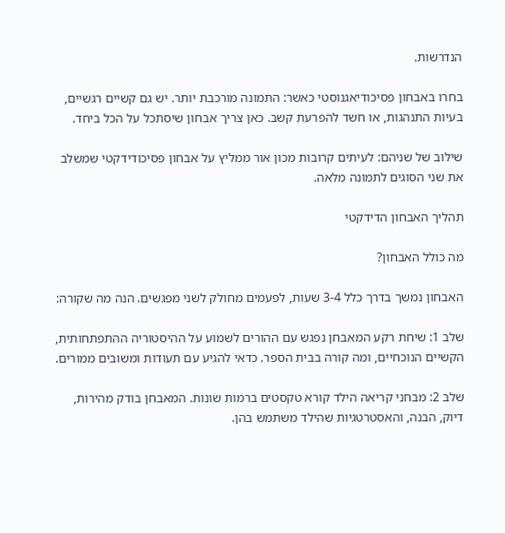הנדרשות.

בחרו באבחון פסיכודיאגנוסטי כאשר: התמונה מורכבת יותר. יש גם קשיים רגשיים, בעיות התנהגות, או חשד להפרעת קשב. כאן צריך אבחון שיסתכל על הכל ביחד.

שילוב של שניהם: לעיתים קרובות מכון אור ממליץ על אבחון פסיכודידקטי שמשלב את שני הסוגים לתמונה מלאה.

תהליך האבחון הדידקטי

מה כולל האבחון?

האבחון נמשך בדרך כלל 3-4 שעות, לפעמים מחולק לשני מפגשים. הנה מה שקורה:

שלב 1: שיחת רקע המאבחן נפגש עם ההורים לשמוע על ההיסטוריה ההתפתחותית, הקשיים הנוכחיים, ומה קורה בבית הספר. כדאי להגיע עם תעודות ומשובים ממורים.

שלב 2: מבחני קריאה הילד קורא טקסטים ברמות שונות. המאבחן בודק מהירות, דיוק, הבנה, והאסטרטגיות שהילד משתמש בהן.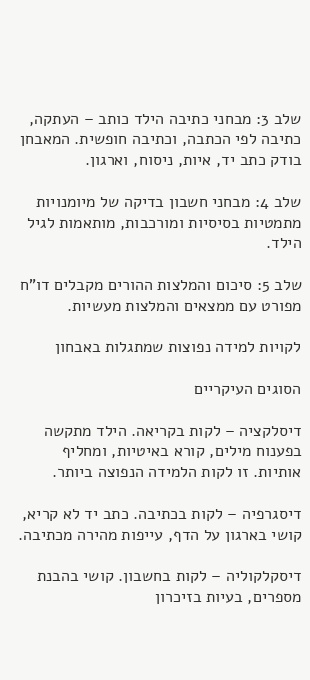שלב 3: מבחני כתיבה הילד כותב – העתקה, כתיבה לפי הכתבה, וכתיבה חופשית. המאבחן בודק כתב יד, איות, ניסוח, וארגון.

שלב 4: מבחני חשבון בדיקה של מיומנויות מתמטיות בסיסיות ומורכבות, מותאמות לגיל הילד.

שלב 5: סיכום והמלצות ההורים מקבלים דו"ח מפורט עם ממצאים והמלצות מעשיות.

לקויות למידה נפוצות שמתגלות באבחון

הסוגים העיקריים

דיסלקציה – לקות בקריאה. הילד מתקשה בפענוח מילים, קורא באיטיות, ומחליף אותיות. זו לקות הלמידה הנפוצה ביותר.

דיסגרפיה – לקות בכתיבה. כתב יד לא קריא, קושי בארגון על הדף, עייפות מהירה מכתיבה.

דיסקלקוליה – לקות בחשבון. קושי בהבנת מספרים, בעיות בזיכרון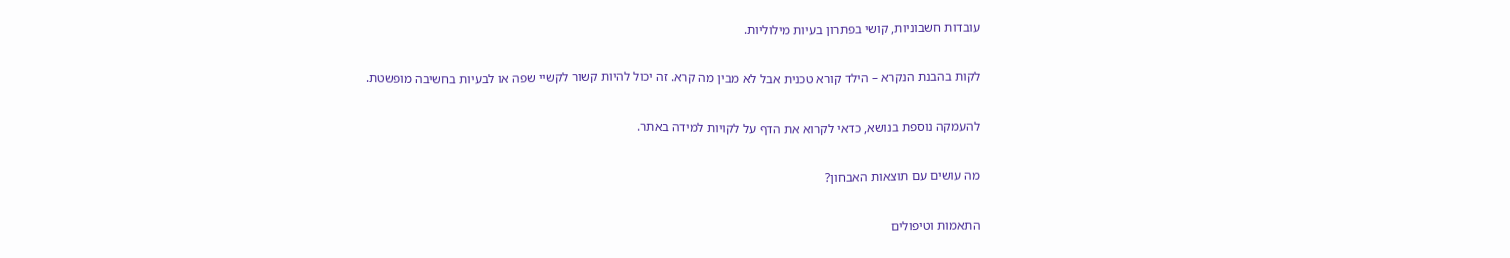עובדות חשבוניות, קושי בפתרון בעיות מילוליות.

לקות בהבנת הנקרא – הילד קורא טכנית אבל לא מבין מה קרא. זה יכול להיות קשור לקשיי שפה או לבעיות בחשיבה מופשטת.

להעמקה נוספת בנושא, כדאי לקרוא את הדף על לקויות למידה באתר.

מה עושים עם תוצאות האבחון?

התאמות וטיפולים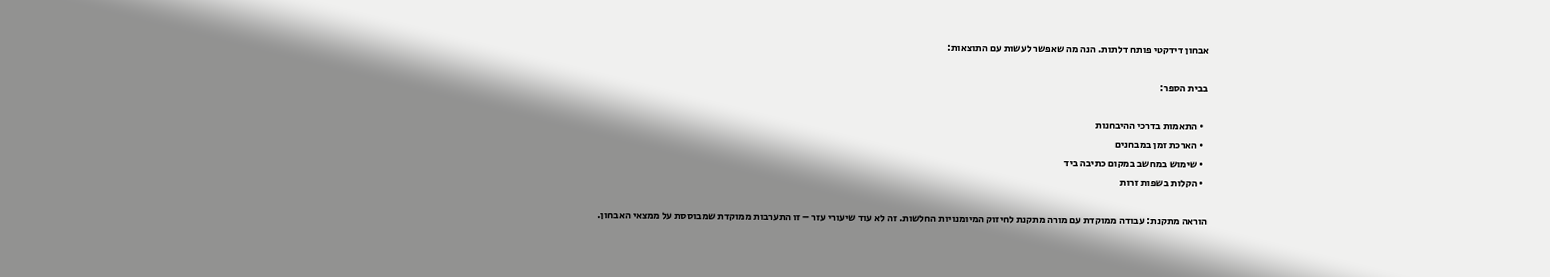אבחון דידקטי פותח דלתות. הנה מה שאפשר לעשות עם התוצאות:

בבית הספר:

  • התאמות בדרכי ההיבחנות
  • הארכת זמן במבחנים
  • שימוש במחשב במקום כתיבה ביד
  • הקלות בשפות זרות

הוראה מתקנת: עבודה ממוקדת עם מורה מתקנת לחיזוק המיומנויות החלשות. זה לא עוד שיעורי עזר – זו התערבות ממוקדת שמבוססת על ממצאי האבחון.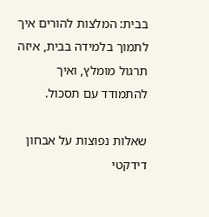בבית: המלצות להורים איך לתמוך בלמידה בבית, איזה תרגול מומלץ, ואיך להתמודד עם תסכול.

שאלות נפוצות על אבחון דידקטי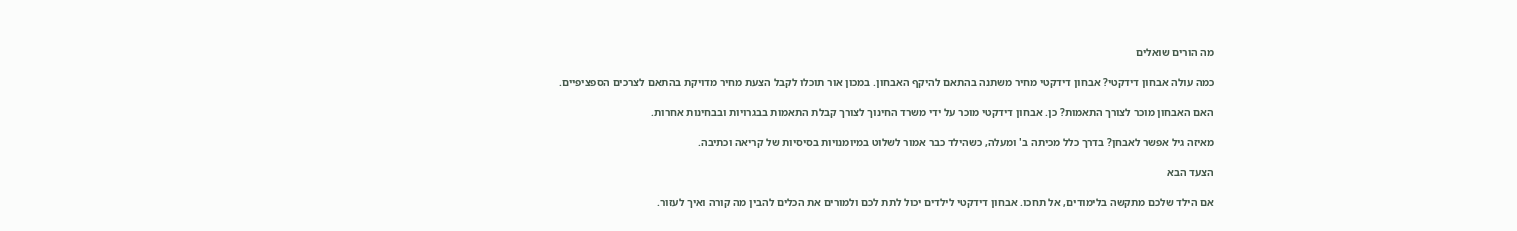מה הורים שואלים

כמה עולה אבחון דידקטי? אבחון דידקטי מחיר משתנה בהתאם להיקף האבחון. במכון אור תוכלו לקבל הצעת מחיר מדויקת בהתאם לצרכים הספציפיים.

האם האבחון מוכר לצורך התאמות? כן. אבחון דידקטי מוכר על ידי משרד החינוך לצורך קבלת התאמות בבגרויות ובבחינות אחרות.

מאיזה גיל אפשר לאבחן? בדרך כלל מכיתה ב' ומעלה, כשהילד כבר אמור לשלוט במיומנויות בסיסיות של קריאה וכתיבה.

הצעד הבא

אם הילד שלכם מתקשה בלימודים, אל תחכו. אבחון דידקטי לילדים יכול לתת לכם ולמורים את הכלים להבין מה קורה ואיך לעזור.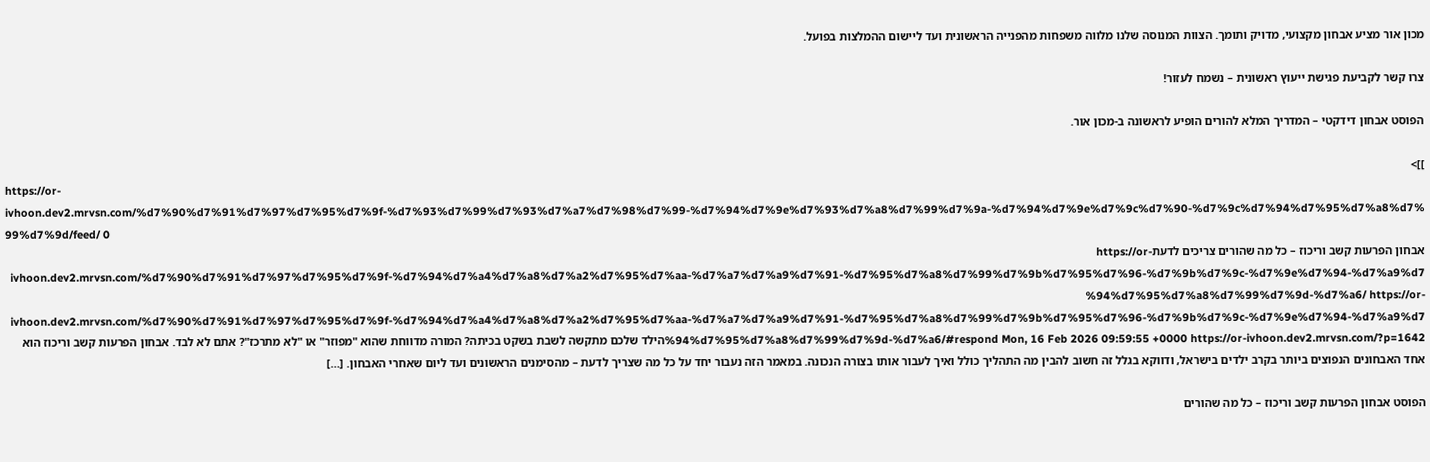מכון אור מציע אבחון מקצועי, מדויק ותומך. הצוות המנוסה שלנו מלווה משפחות מהפנייה הראשונית ועד ליישום ההמלצות בפועל.

צרו קשר לקביעת פגישת ייעוץ ראשונית – נשמח לעזור!

הפוסט אבחון דידקטי – המדריך המלא להורים הופיע לראשונה ב-מכון אור.

]]>
https://or-ivhoon.dev2.mrvsn.com/%d7%90%d7%91%d7%97%d7%95%d7%9f-%d7%93%d7%99%d7%93%d7%a7%d7%98%d7%99-%d7%94%d7%9e%d7%93%d7%a8%d7%99%d7%9a-%d7%94%d7%9e%d7%9c%d7%90-%d7%9c%d7%94%d7%95%d7%a8%d7%99%d7%9d/feed/ 0
אבחון הפרעות קשב וריכוז – כל מה שהורים צריכים לדעתhttps://or-ivhoon.dev2.mrvsn.com/%d7%90%d7%91%d7%97%d7%95%d7%9f-%d7%94%d7%a4%d7%a8%d7%a2%d7%95%d7%aa-%d7%a7%d7%a9%d7%91-%d7%95%d7%a8%d7%99%d7%9b%d7%95%d7%96-%d7%9b%d7%9c-%d7%9e%d7%94-%d7%a9%d7%94%d7%95%d7%a8%d7%99%d7%9d-%d7%a6/ https://or-ivhoon.dev2.mrvsn.com/%d7%90%d7%91%d7%97%d7%95%d7%9f-%d7%94%d7%a4%d7%a8%d7%a2%d7%95%d7%aa-%d7%a7%d7%a9%d7%91-%d7%95%d7%a8%d7%99%d7%9b%d7%95%d7%96-%d7%9b%d7%9c-%d7%9e%d7%94-%d7%a9%d7%94%d7%95%d7%a8%d7%99%d7%9d-%d7%a6/#respond Mon, 16 Feb 2026 09:59:55 +0000 https://or-ivhoon.dev2.mrvsn.com/?p=1642הילד שלכם מתקשה לשבת בשקט בכיתה? המורה מדווחת שהוא "מפוזר" או "לא מתרכז"? אתם לא לבד. אבחון הפרעות קשב וריכוז הוא אחד האבחונים הנפוצים ביותר בקרב ילדים בישראל, ודווקא בגלל זה חשוב להבין מה התהליך כולל ואיך לעבור אותו בצורה הנכונה. במאמר הזה נעבור יחד על כל מה שצריך לדעת – מהסימנים הראשונים ועד ליום שאחרי האבחון. […]

הפוסט אבחון הפרעות קשב וריכוז – כל מה שהורים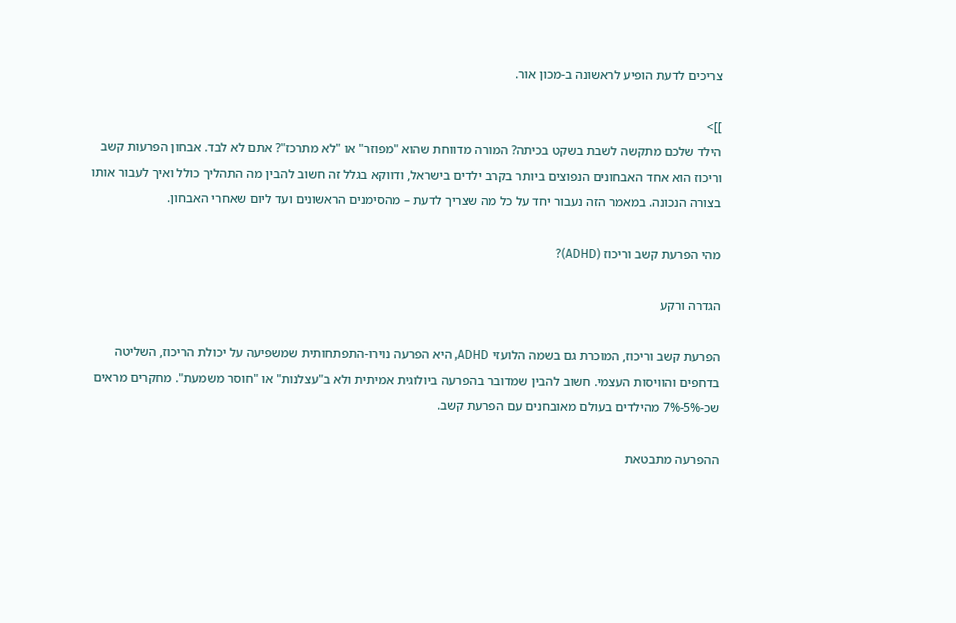צריכים לדעת הופיע לראשונה ב-מכון אור.

]]>
הילד שלכם מתקשה לשבת בשקט בכיתה? המורה מדווחת שהוא "מפוזר" או "לא מתרכז"? אתם לא לבד. אבחון הפרעות קשב וריכוז הוא אחד האבחונים הנפוצים ביותר בקרב ילדים בישראל, ודווקא בגלל זה חשוב להבין מה התהליך כולל ואיך לעבור אותו בצורה הנכונה. במאמר הזה נעבור יחד על כל מה שצריך לדעת – מהסימנים הראשונים ועד ליום שאחרי האבחון.

מהי הפרעת קשב וריכוז (ADHD)?

הגדרה ורקע

הפרעת קשב וריכוז, המוכרת גם בשמה הלועזי ADHD, היא הפרעה נוירו-התפתחותית שמשפיעה על יכולת הריכוז, השליטה בדחפים והוויסות העצמי. חשוב להבין שמדובר בהפרעה ביולוגית אמיתית ולא ב"עצלנות" או "חוסר משמעת". מחקרים מראים שכ-5%-7% מהילדים בעולם מאובחנים עם הפרעת קשב.

ההפרעה מתבטאת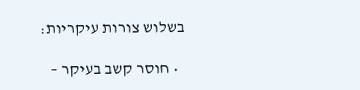בשלוש צורות עיקריות:

  • חוסר קשב בעיקר –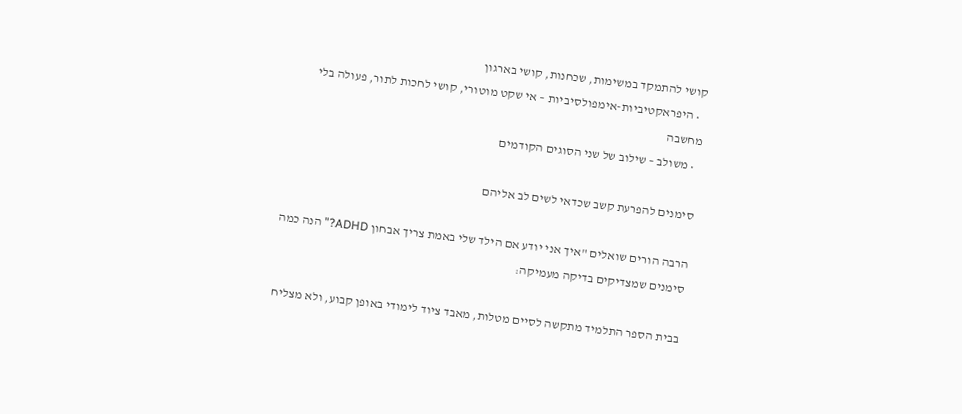קושי להתמקד במשימות, שכחנות, קושי בארגון
  • היפראקטיביות-אימפולסיביות – אי שקט מוטורי, קושי לחכות לתור, פעולה בלי מחשבה
  • משולב – שילוב של שני הסוגים הקודמים

סימנים להפרעת קשב שכדאי לשים לב אליהם

הרבה הורים שואלים "איך אני יודע אם הילד שלי באמת צריך אבחון ADHD?" הנה כמה סימנים שמצדיקים בדיקה מעמיקה:

בבית הספר התלמיד מתקשה לסיים מטלות, מאבד ציוד לימודי באופן קבוע, ולא מצליח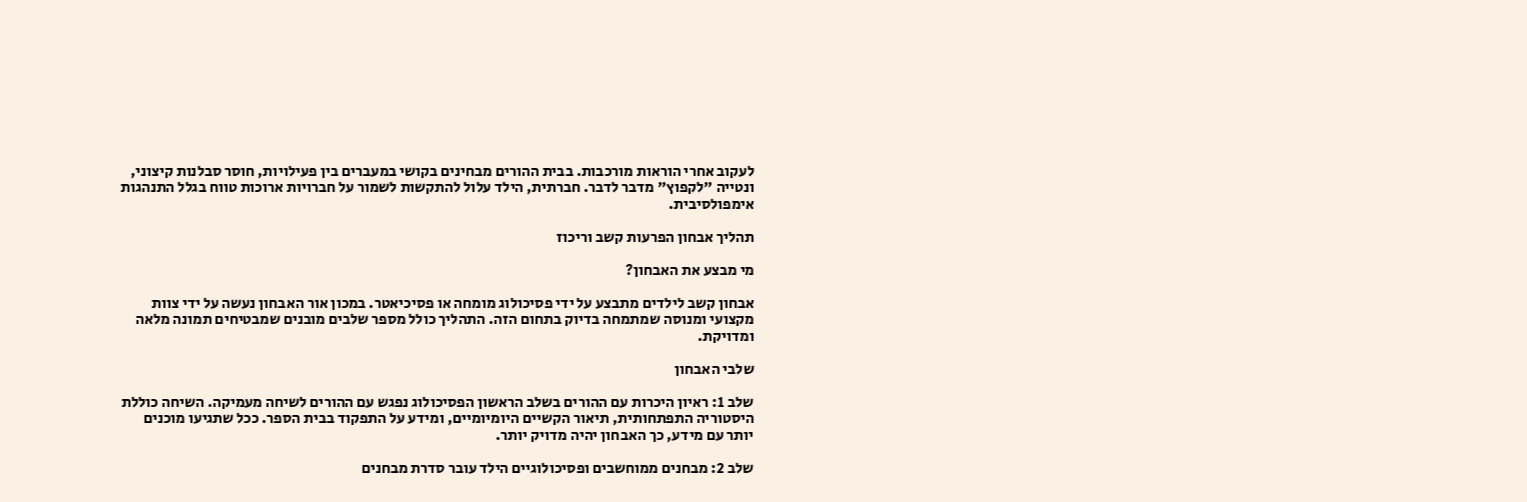לעקוב אחרי הוראות מורכבות. בבית ההורים מבחינים בקושי במעברים בין פעילויות, חוסר סבלנות קיצוני, ונטייה "לקפוץ" מדבר לדבר. חברתית, הילד עלול להתקשות לשמור על חברויות ארוכות טווח בגלל התנהגות אימפולסיבית.

תהליך אבחון הפרעות קשב וריכוז

מי מבצע את האבחון?

אבחון קשב לילדים מתבצע על ידי פסיכולוג מומחה או פסיכיאטר. במכון אור האבחון נעשה על ידי צוות מקצועי ומנוסה שמתמחה בדיוק בתחום הזה. התהליך כולל מספר שלבים מובנים שמבטיחים תמונה מלאה ומדויקת.

שלבי האבחון

שלב 1: ראיון היכרות עם ההורים בשלב הראשון הפסיכולוג נפגש עם ההורים לשיחה מעמיקה. השיחה כוללת היסטוריה התפתחותית, תיאור הקשיים היומיומיים, ומידע על התפקוד בבית הספר. ככל שתגיעו מוכנים יותר עם מידע, כך האבחון יהיה מדויק יותר.

שלב 2: מבחנים ממוחשבים ופסיכולוגיים הילד עובר סדרת מבחנים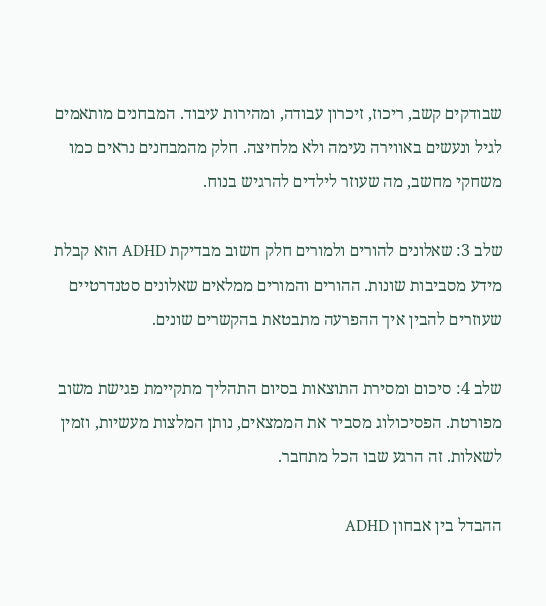שבודקים קשב, ריכוז, זיכרון עבודה, ומהירות עיבוד. המבחנים מותאמים לגיל ונעשים באווירה נעימה ולא מלחיצה. חלק מהמבחנים נראים כמו משחקי מחשב, מה שעוזר לילדים להרגיש בנוח.

שלב 3: שאלונים להורים ולמורים חלק חשוב מבדיקת ADHD הוא קבלת מידע מסביבות שונות. ההורים והמורים ממלאים שאלונים סטנדרטיים שעוזרים להבין איך ההפרעה מתבטאת בהקשרים שונים.

שלב 4: סיכום ומסירת התוצאות בסיום התהליך מתקיימת פגישת משוב מפורטת. הפסיכולוג מסביר את הממצאים, נותן המלצות מעשיות, וזמין לשאלות. זה הרגע שבו הכל מתחבר.

ההבדל בין אבחון ADHD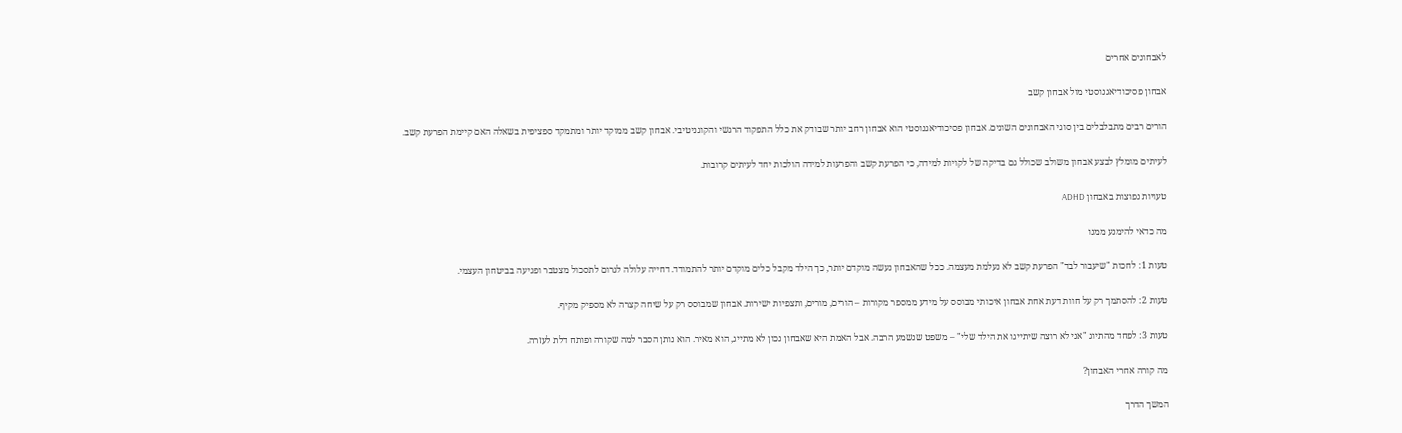לאבחונים אחרים

אבחון פסיכודיאגנוסטי מול אבחון קשב

הורים רבים מתבלבלים בין סוגי האבחונים השונים. אבחון פסיכודיאגנוסטי הוא אבחון רחב יותר שבודק את כלל התפקוד הרגשי והקוגניטיבי. אבחון קשב ממוקד יותר ומתמקד ספציפית בשאלה האם קיימת הפרעת קשב.

לעיתים מומלץ לבצע אבחון משולב שכולל גם בדיקה של לקויות למידה, כי הפרעת קשב והפרעות למידה הולכות יחד לעיתים קרובות.

טעויות נפוצות באבחון ADHD

מה כדאי להימנע ממנו

טעות 1: לחכות "שיעבור לבד" הפרעת קשב לא נעלמת מעצמה. ככל שהאבחון נעשה מוקדם יותר, כך הילד מקבל כלים מוקדם יותר להתמודד. דחייה עלולה לגרום לתסכול מצטבר ופגיעה בביטחון העצמי.

טעות 2: להסתמך רק על חוות דעת אחת אבחון איכותי מבוסס על מידע ממספר מקורות – הורים, מורים, ותצפיות ישירות. אבחון שמבוסס רק על שיחה קצרה לא מספיק מקיף.

טעות 3: לפחד מהתיוג "אני לא רוצה שיתייגו את הילד שלי" – משפט שנשמע הרבה. אבל האמת היא שאבחון נכון לא מתייג, הוא מאיר. הוא נותן הסבר למה שקורה ופותח דלת לעזרה.

מה קורה אחרי האבחון?

המשך הדרך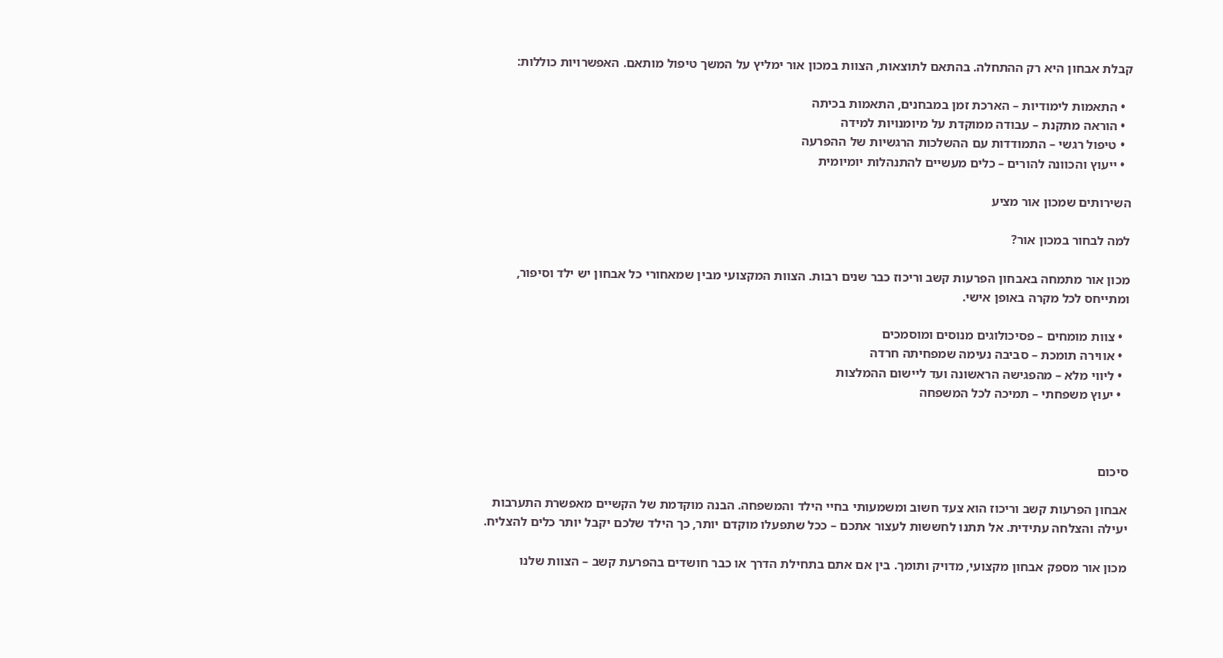קבלת אבחון היא רק ההתחלה. בהתאם לתוצאות, הצוות במכון אור ימליץ על המשך טיפול מותאם. האפשרויות כוללות:

  • התאמות לימודיות – הארכת זמן במבחנים, התאמות בכיתה
  • הוראה מתקנת – עבודה ממוקדת על מיומנויות למידה
  • טיפול רגשי – התמודדות עם ההשלכות הרגשיות של ההפרעה
  • ייעוץ והכוונה להורים – כלים מעשיים להתנהלות יומיומית

השירותים שמכון אור מציע

למה לבחור במכון אור?

מכון אור מתמחה באבחון הפרעות קשב וריכוז כבר שנים רבות. הצוות המקצועי מבין שמאחורי כל אבחון יש ילד וסיפור, ומתייחס לכל מקרה באופן אישי.

  • צוות מומחים – פסיכולוגים מנוסים ומוסמכים
  • אווירה תומכת – סביבה נעימה שמפחיתה חרדה
  • ליווי מלא – מהפגישה הראשונה ועד ליישום ההמלצות
  • יעוץ משפחתי – תמיכה לכל המשפחה



סיכום

אבחון הפרעות קשב וריכוז הוא צעד חשוב ומשמעותי בחיי הילד והמשפחה. הבנה מוקדמת של הקשיים מאפשרת התערבות יעילה והצלחה עתידית. אל תתנו לחששות לעצור אתכם – ככל שתפעלו מוקדם יותר, כך הילד שלכם יקבל יותר כלים להצליח.

מכון אור מספק אבחון מקצועי, מדויק ותומך. בין אם אתם בתחילת הדרך או כבר חושדים בהפרעת קשב – הצוות שלנו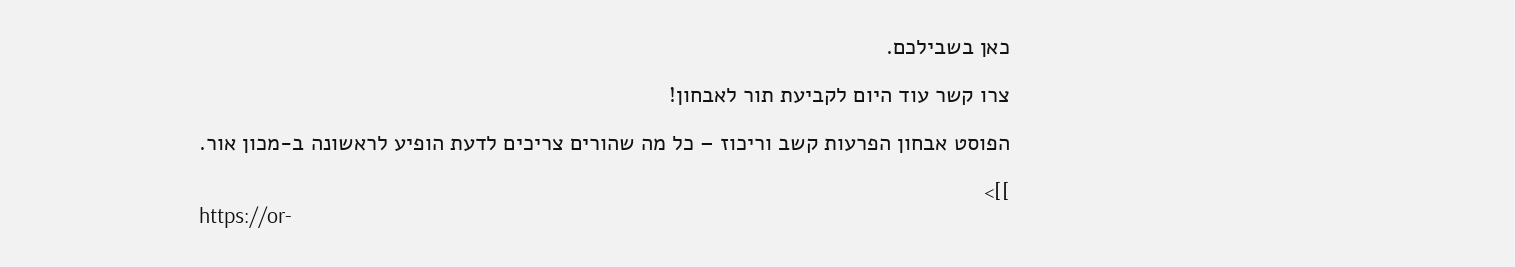כאן בשבילכם.

צרו קשר עוד היום לקביעת תור לאבחון!

הפוסט אבחון הפרעות קשב וריכוז – כל מה שהורים צריכים לדעת הופיע לראשונה ב-מכון אור.

]]>
https://or-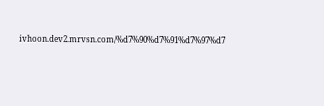ivhoon.dev2.mrvsn.com/%d7%90%d7%91%d7%97%d7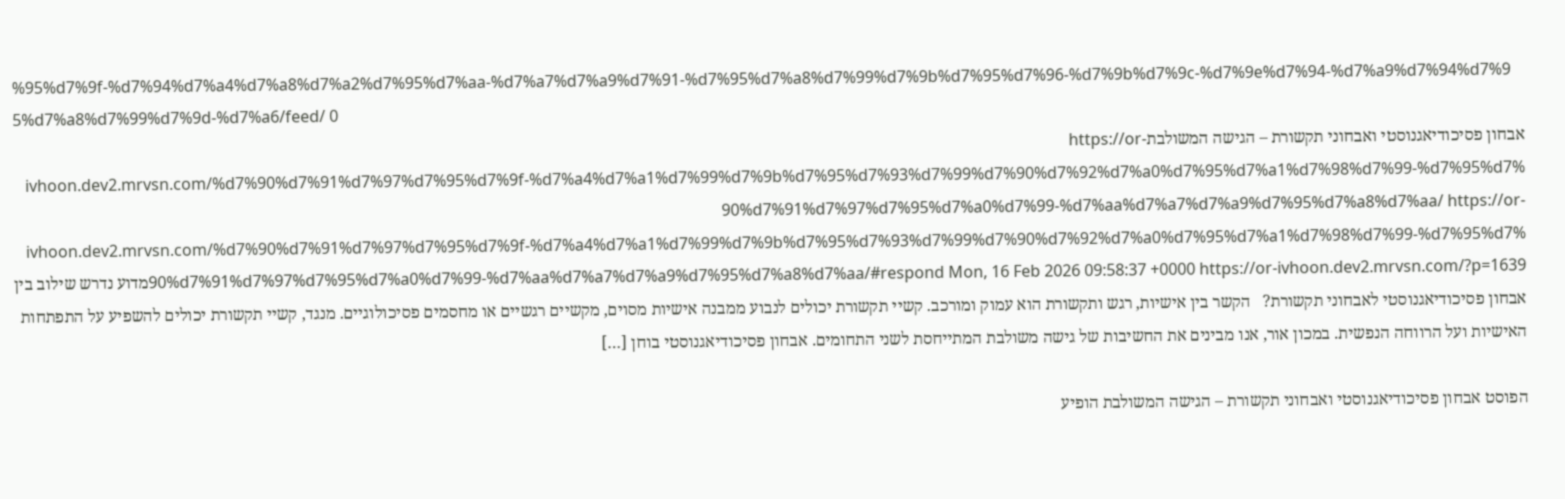%95%d7%9f-%d7%94%d7%a4%d7%a8%d7%a2%d7%95%d7%aa-%d7%a7%d7%a9%d7%91-%d7%95%d7%a8%d7%99%d7%9b%d7%95%d7%96-%d7%9b%d7%9c-%d7%9e%d7%94-%d7%a9%d7%94%d7%95%d7%a8%d7%99%d7%9d-%d7%a6/feed/ 0
אבחון פסיכודיאגנוסטי ואבחוני תקשורת – הגישה המשולבתhttps://or-ivhoon.dev2.mrvsn.com/%d7%90%d7%91%d7%97%d7%95%d7%9f-%d7%a4%d7%a1%d7%99%d7%9b%d7%95%d7%93%d7%99%d7%90%d7%92%d7%a0%d7%95%d7%a1%d7%98%d7%99-%d7%95%d7%90%d7%91%d7%97%d7%95%d7%a0%d7%99-%d7%aa%d7%a7%d7%a9%d7%95%d7%a8%d7%aa/ https://or-ivhoon.dev2.mrvsn.com/%d7%90%d7%91%d7%97%d7%95%d7%9f-%d7%a4%d7%a1%d7%99%d7%9b%d7%95%d7%93%d7%99%d7%90%d7%92%d7%a0%d7%95%d7%a1%d7%98%d7%99-%d7%95%d7%90%d7%91%d7%97%d7%95%d7%a0%d7%99-%d7%aa%d7%a7%d7%a9%d7%95%d7%a8%d7%aa/#respond Mon, 16 Feb 2026 09:58:37 +0000 https://or-ivhoon.dev2.mrvsn.com/?p=1639מדוע נדרש שילוב בין אבחון פסיכודיאגנוסטי לאבחוני תקשורת?   הקשר בין אישיות, רגש ותקשורת הוא עמוק ומורכב. קשיי תקשורת יכולים לנבוע ממבנה אישיות מסוים, מקשיים רגשיים או מחסמים פסיכולוגיים. מנגד, קשיי תקשורת יכולים להשפיע על התפתחות האישיות ועל הרווחה הנפשית. במכון אור, אנו מבינים את החשיבות של גישה משולבת המתייחסת לשני התחומים. אבחון פסיכודיאגנוסטי בוחן […]

הפוסט אבחון פסיכודיאגנוסטי ואבחוני תקשורת – הגישה המשולבת הופיע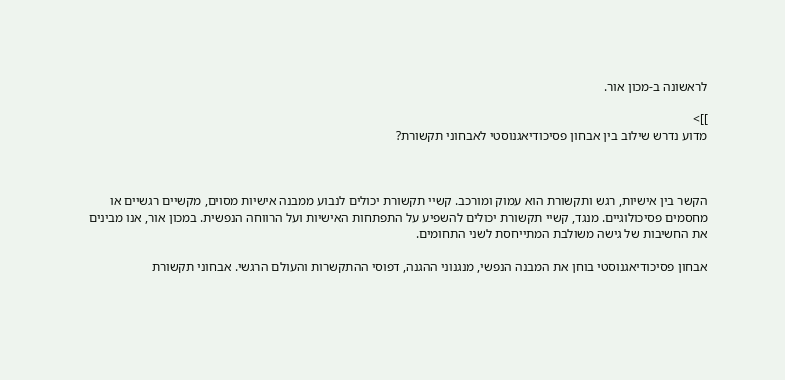לראשונה ב-מכון אור.

]]>
מדוע נדרש שילוב בין אבחון פסיכודיאגנוסטי לאבחוני תקשורת?



הקשר בין אישיות, רגש ותקשורת הוא עמוק ומורכב. קשיי תקשורת יכולים לנבוע ממבנה אישיות מסוים, מקשיים רגשיים או מחסמים פסיכולוגיים. מנגד, קשיי תקשורת יכולים להשפיע על התפתחות האישיות ועל הרווחה הנפשית. במכון אור, אנו מבינים את החשיבות של גישה משולבת המתייחסת לשני התחומים.

אבחון פסיכודיאגנוסטי בוחן את המבנה הנפשי, מנגנוני ההגנה, דפוסי ההתקשרות והעולם הרגשי. אבחוני תקשורת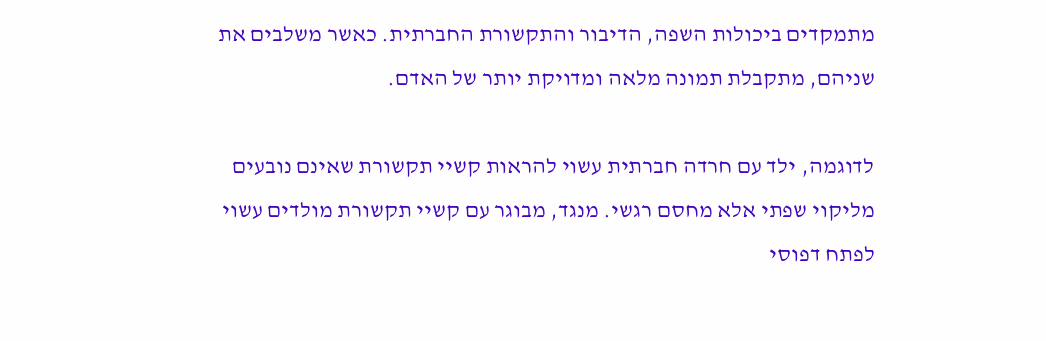מתמקדים ביכולות השפה, הדיבור והתקשורת החברתית. כאשר משלבים את שניהם, מתקבלת תמונה מלאה ומדויקת יותר של האדם.

לדוגמה, ילד עם חרדה חברתית עשוי להראות קשיי תקשורת שאינם נובעים מליקוי שפתי אלא מחסם רגשי. מנגד, מבוגר עם קשיי תקשורת מולדים עשוי לפתח דפוסי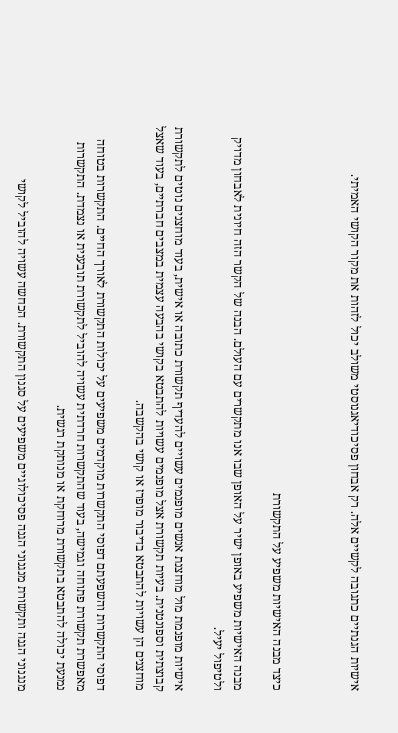אישיות הגנתיים כתגובה לקשיים אלה. רק אבחון פסיכודיאגנוסטי משולב יכול לזהות את מקור הקושי האמיתי.



כיצד מבנה האישיות משפיע על התקשורת

מבנה האישיות משפיע באופן ישיר על האופן שבו אנו מתקשרים עם העולם. הבנה של הקשר הזה חיונית לאבחון מדויק ולטיפול יעיל.

אישיות מופנמת מול מוחצנת אנשים מופנמים עשויים להעדיף תקשורת כתובה או אישית, בעוד מוחצנים נוטים לתקשורת קבוצתית וספונטנית. בעיות תקשורת אצל מופנמים עשויות להתבטא בקושי בהבעה עצמית במצבים חברתיים, בעוד שאצל מוחצנים הן עשויות להתבטא בדיבור מופרז או קושי בהקשבה.

דפוסי התקשרות והשפעתם דפוסי התקשרות מוקדמים משפיעים על יכולות התקשורת לאורך החיים. התקשרות בטוחה מאפשרת תקשורת פתוחה וגמישה, בעוד שהתקשרות חרדתית עשויה להוביל לתקשורת תובענית או נצמדת. התקשרות נמנעת יכולה להתבטא בתקשורת מרוחקת או מנותקת רגשית.

מנגנוני הגנה ותקשורת מנגנוני הגנה פסיכולוגיים משפיעים על סגנון התקשורת. הכחשה עשויה להוביל לקושי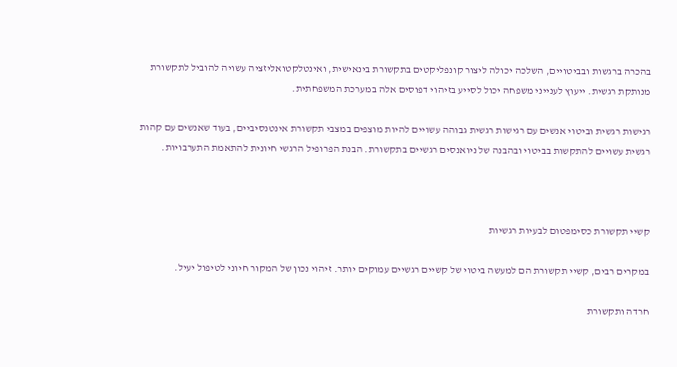בהכרה ברגשות ובביטויים, השלכה יכולה ליצור קונפליקטים בתקשורת בינאישית, ואינטלקטואליזציה עשויה להוביל לתקשורת מנותקת רגשית. ייעוץ לענייני משפחה יכול לסייע בזיהוי דפוסים אלה במערכת המשפחתית.

רגישות רגשית וביטוי אנשים עם רגישות רגשית גבוהה עשויים להיות מוצפים במצבי תקשורת אינטנסיביים, בעוד שאנשים עם קהות רגשית עשויים להתקשות בביטוי ובהבנה של ניואנסים רגשיים בתקשורת. הבנת הפרופיל הרגשי חיונית להתאמת התערבויות.



קשיי תקשורת כסימפטום לבעיות רגשיות

במקרים רבים, קשיי תקשורת הם למעשה ביטוי של קשיים רגשיים עמוקים יותר. זיהוי נכון של המקור חיוני לטיפול יעיל.

חרדה ותקשורת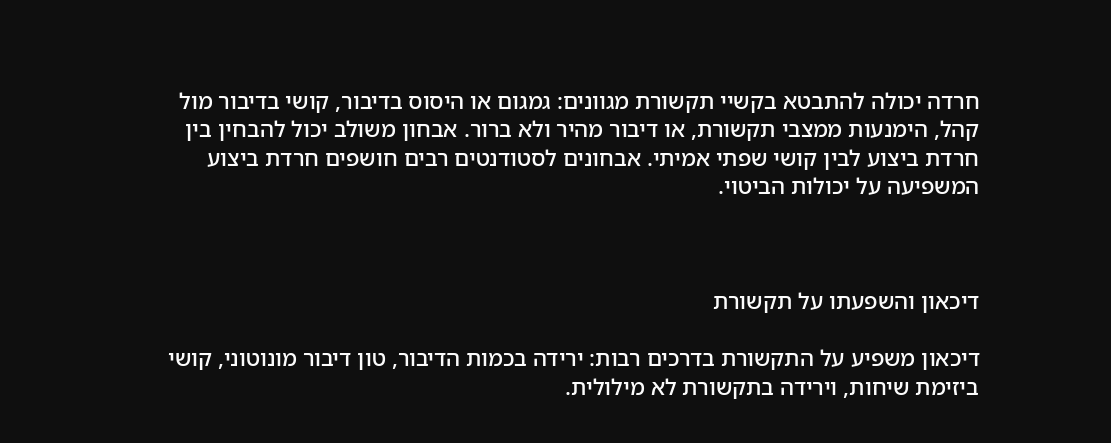חרדה יכולה להתבטא בקשיי תקשורת מגוונים: גמגום או היסוס בדיבור, קושי בדיבור מול קהל, הימנעות ממצבי תקשורת, או דיבור מהיר ולא ברור. אבחון משולב יכול להבחין בין חרדת ביצוע לבין קושי שפתי אמיתי. אבחונים לסטודנטים רבים חושפים חרדת ביצוע המשפיעה על יכולות הביטוי.



דיכאון והשפעתו על תקשורת

דיכאון משפיע על התקשורת בדרכים רבות: ירידה בכמות הדיבור, טון דיבור מונוטוני, קושי ביזימת שיחות, וירידה בתקשורת לא מילולית.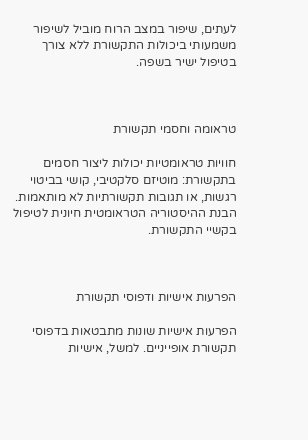לעתים, שיפור במצב הרוח מוביל לשיפור משמעותי ביכולות התקשורת ללא צורך בטיפול ישיר בשפה.



טראומה וחסמי תקשורת

חוויות טראומטיות יכולות ליצור חסמים בתקשורת: מוטיזם סלקטיבי, קושי בביטוי רגשות, או תגובות תקשורתיות לא מותאמות. הבנת ההיסטוריה הטראומטית חיונית לטיפול בקשיי התקשורת.



הפרעות אישיות ודפוסי תקשורת

הפרעות אישיות שונות מתבטאות בדפוסי תקשורת אופייניים. למשל, אישיות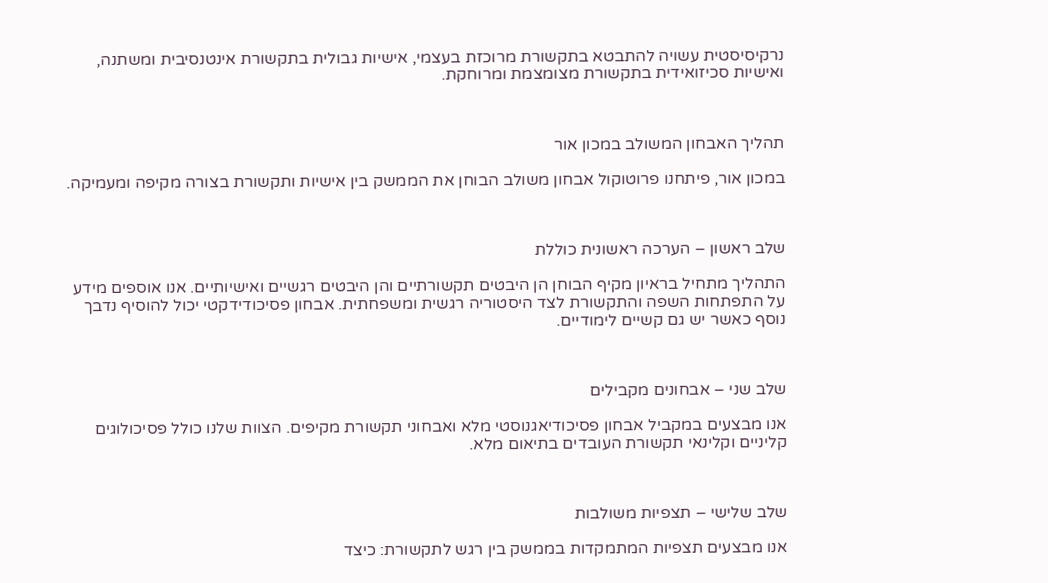נרקיסיסטית עשויה להתבטא בתקשורת מרוכזת בעצמי, אישיות גבולית בתקשורת אינטנסיבית ומשתנה, ואישיות סכיזואידית בתקשורת מצומצמת ומרוחקת.



תהליך האבחון המשולב במכון אור

במכון אור, פיתחנו פרוטוקול אבחון משולב הבוחן את הממשק בין אישיות ותקשורת בצורה מקיפה ומעמיקה.



שלב ראשון – הערכה ראשונית כוללת

התהליך מתחיל בראיון מקיף הבוחן הן היבטים תקשורתיים והן היבטים רגשיים ואישיותיים. אנו אוספים מידע על התפתחות השפה והתקשורת לצד היסטוריה רגשית ומשפחתית. אבחון פסיכודידקטי יכול להוסיף נדבך נוסף כאשר יש גם קשיים לימודיים.



שלב שני – אבחונים מקבילים

אנו מבצעים במקביל אבחון פסיכודיאגנוסטי מלא ואבחוני תקשורת מקיפים. הצוות שלנו כולל פסיכולוגים קליניים וקלינאי תקשורת העובדים בתיאום מלא.



שלב שלישי – תצפיות משולבות

אנו מבצעים תצפיות המתמקדות בממשק בין רגש לתקשורת: כיצד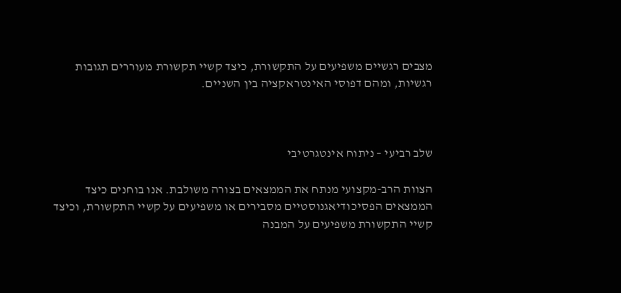מצבים רגשיים משפיעים על התקשורת, כיצד קשיי תקשורת מעוררים תגובות רגשיות, ומהם דפוסי האינטראקציה בין השניים.



שלב רביעי – ניתוח אינטגרטיבי

הצוות הרב-מקצועי מנתח את הממצאים בצורה משולבת. אנו בוחנים כיצד הממצאים הפסיכודיאגנוסטיים מסבירים או משפיעים על קשיי התקשורת, וכיצד קשיי התקשורת משפיעים על המבנה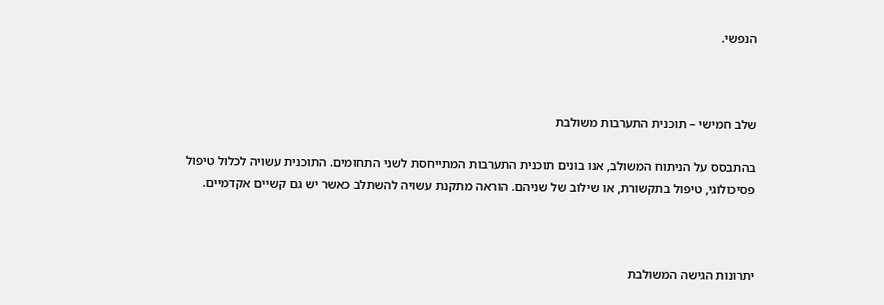הנפשי.



שלב חמישי – תוכנית התערבות משולבת

בהתבסס על הניתוח המשולב, אנו בונים תוכנית התערבות המתייחסת לשני התחומים. התוכנית עשויה לכלול טיפול פסיכולוגי, טיפול בתקשורת, או שילוב של שניהם. הוראה מתקנת עשויה להשתלב כאשר יש גם קשיים אקדמיים.



יתרונות הגישה המשולבת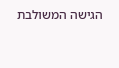הגישה המשולבת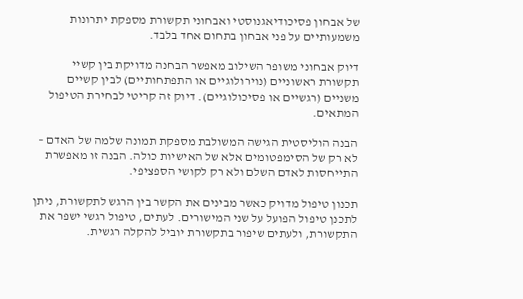של אבחון פסיכודיאגנוסטי ואבחוני תקשורת מספקת יתרונות משמעותיים על פני אבחון בתחום אחד בלבד.

דיוק אבחוני משופר השילוב מאפשר הבחנה מדויקת בין קשיי תקשורת ראשוניים (נוירולוגיים או התפתחותיים) לבין קשיים משניים (רגשיים או פסיכולוגיים). דיוק זה קריטי לבחירת הטיפול המתאים.

הבנה הוליסטית הגישה המשולבת מספקת תמונה שלמה של האדם – לא רק של הסימפטומים אלא של האישיות כולה. הבנה זו מאפשרת התייחסות לאדם השלם ולא רק לקושי הספציפי.

תכנון טיפול מדויק כאשר מבינים את הקשר בין הרגש לתקשורת, ניתן לתכנן טיפול הפועל על שני המישורים. לעתים, טיפול רגשי ישפר את התקשורת, ולעתים שיפור בתקשורת יוביל להקלה רגשית.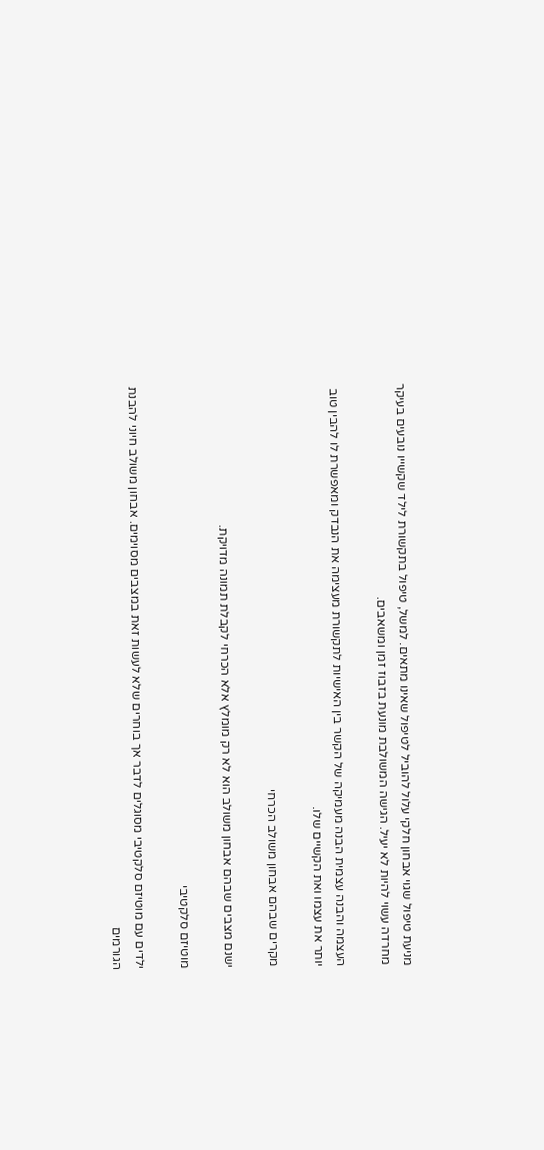מניעת טיפול שגוי אבחון חלקי עלול להוביל לטיפול שאינו מתאים. למשל, טיפול בתקשורת לילד שקשייו נובעים בעיקר מחרדה עשוי להיות לא יעיל. הגישה המשולבת מונעת בזבוז זמן ומשאבים.

העצמה והבנה עצמית הבנה מעמיקה של הקשר בין האישיות לתקשורת מעצימה את הנבדק ומאפשרת לו להבין טוב יותר את עצמו ואת הקשיים שלו.

מקרים שבהם אבחון משולב הכרחי

ישנם מצבים שבהם אבחון משולב הוא לא רק מומלץ אלא הכרחי לקבלת תמונה מדויקת.

מוטיזם סלקטיבי

ילדים עם מוטיזם סלקטיבי מסוגלים לדבר אך בוחרים שלא לעשות זאת במצבים מסוימים. אבחון משולב חיוני להבנת הגורמים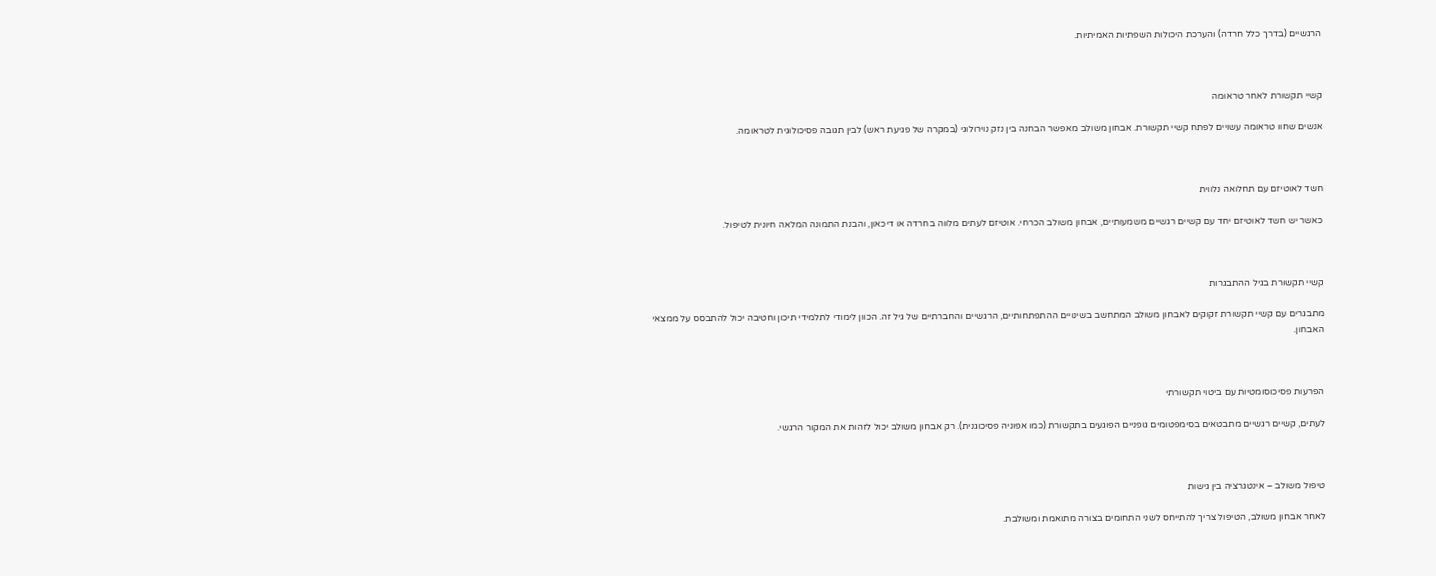הרגשיים (בדרך כלל חרדה) והערכת היכולות השפתיות האמיתיות.



קשיי תקשורת לאחר טראומה

אנשים שחוו טראומה עשויים לפתח קשיי תקשורת. אבחון משולב מאפשר הבחנה בין נזק נוירולוגי (במקרה של פגיעת ראש) לבין תגובה פסיכולוגית לטראומה.



חשד לאוטיזם עם תחלואה נלווית

כאשר יש חשד לאוטיזם יחד עם קשיים רגשיים משמעותיים, אבחון משולב הכרחי. אוטיזם לעתים מלווה בחרדה או דיכאון, והבנת התמונה המלאה חיונית לטיפול.



קשיי תקשורת בגיל ההתבגרות

מתבגרים עם קשיי תקשורת זקוקים לאבחון משולב המתחשב בשינויים ההתפתחותיים, הרגשיים והחברתיים של גיל זה. הכוון לימודי לתלמידי תיכון וחטיבה יכול להתבסס על ממצאי האבחון.



הפרעות פסיכוסומטיות עם ביטוי תקשורתי

לעתים, קשיים רגשיים מתבטאים בסימפטומים גופניים הפוגעים בתקשורת (כמו אפוניה פסיכוגנית). רק אבחון משולב יכול לזהות את המקור הרגשי.



טיפול משולב – אינטגרציה בין גישות

לאחר אבחון משולב, הטיפול צריך להתייחס לשני התחומים בצורה מתואמת ומשולבת.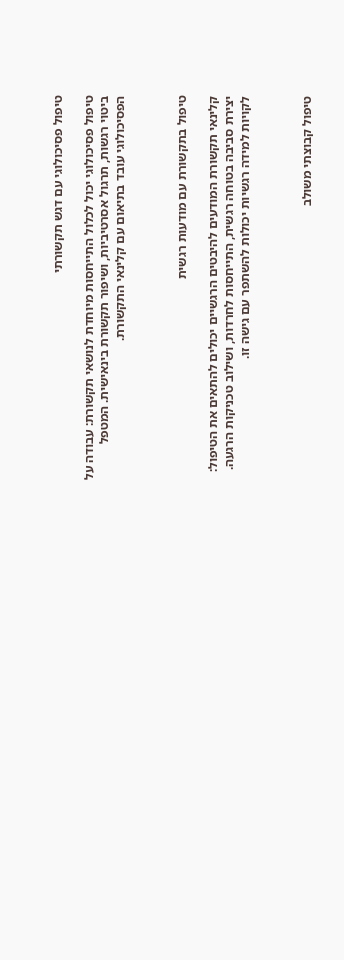טיפול פסיכולוגי עם דגש תקשורתי

טיפול פסיכולוגי יכול לכלול התייחסות מיוחדת לנושאי תקשורת: עבודה על ביטוי רגשות, תרגול אסרטיביות, ושיפור תקשורת בינאישית. המטפל הפסיכולוגי עובד בתיאום עם קלינאי התקשורת.



טיפול בתקשורת עם מודעות רגשית

קלינאי תקשורת המודעים להיבטים הרגשיים יכולים להתאים את הטיפול: יצירת סביבה בטוחה רגשית, התייחסות לחרדות, ושילוב טכניקות הרגעה. לקויות למידה רגשיות יכולות להשתפר עם גישה זו.



טיפול קבוצתי משולב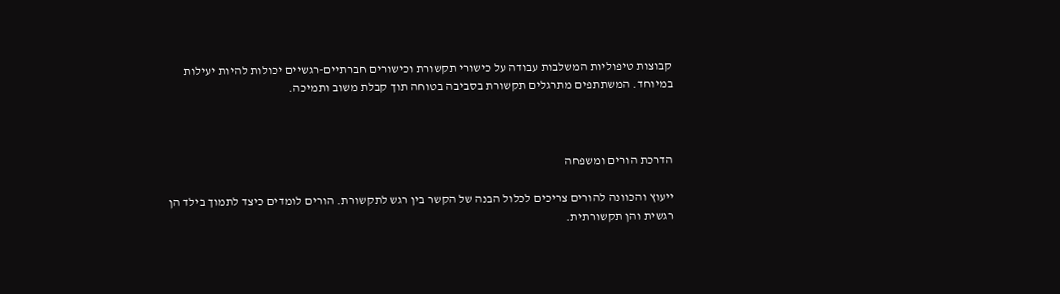קבוצות טיפוליות המשלבות עבודה על כישורי תקשורת וכישורים חברתיים-רגשיים יכולות להיות יעילות במיוחד. המשתתפים מתרגלים תקשורת בסביבה בטוחה תוך קבלת משוב ותמיכה.



הדרכת הורים ומשפחה

ייעוץ והכוונה להורים צריכים לכלול הבנה של הקשר בין רגש לתקשורת. הורים לומדים כיצד לתמוך בילד הן רגשית והן תקשורתית.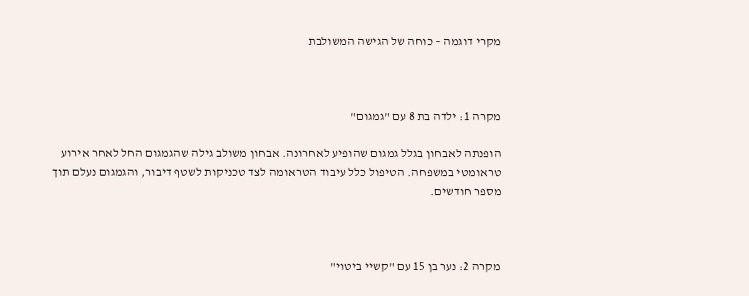מקרי דוגמה – כוחה של הגישה המשולבת



מקרה 1: ילדה בת 8 עם "גמגום"

הופנתה לאבחון בגלל גמגום שהופיע לאחרונה. אבחון משולב גילה שהגמגום החל לאחר אירוע טראומטי במשפחה. הטיפול כלל עיבוד הטראומה לצד טכניקות לשטף דיבור, והגמגום נעלם תוך מספר חודשים.



מקרה 2: נער בן 15 עם "קשיי ביטוי"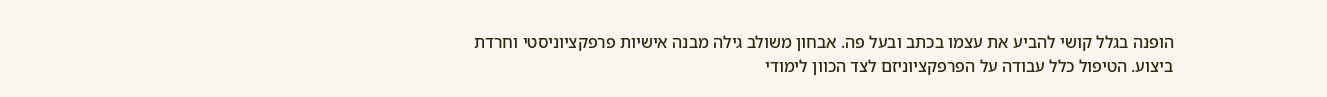הופנה בגלל קושי להביע את עצמו בכתב ובעל פה. אבחון משולב גילה מבנה אישיות פרפקציוניסטי וחרדת ביצוע. הטיפול כלל עבודה על הפרפקציוניזם לצד הכוון לימודי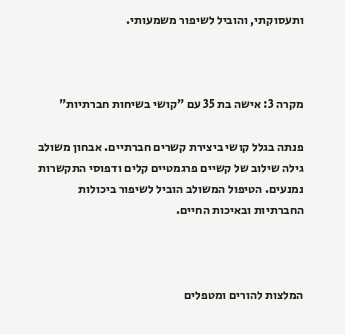ותעסוקתי, והוביל לשיפור משמעותי.



מקרה 3: אישה בת 35 עם "קושי בשיחות חברתיות"

פנתה בגלל קושי ביצירת קשרים חברתיים. אבחון משולב גילה שילוב של קשיים פרגמטיים קלים ודפוסי התקשרות נמנעים. הטיפול המשולב הוביל לשיפור ביכולות החברתיות ובאיכות החיים.



המלצות להורים ומטפלים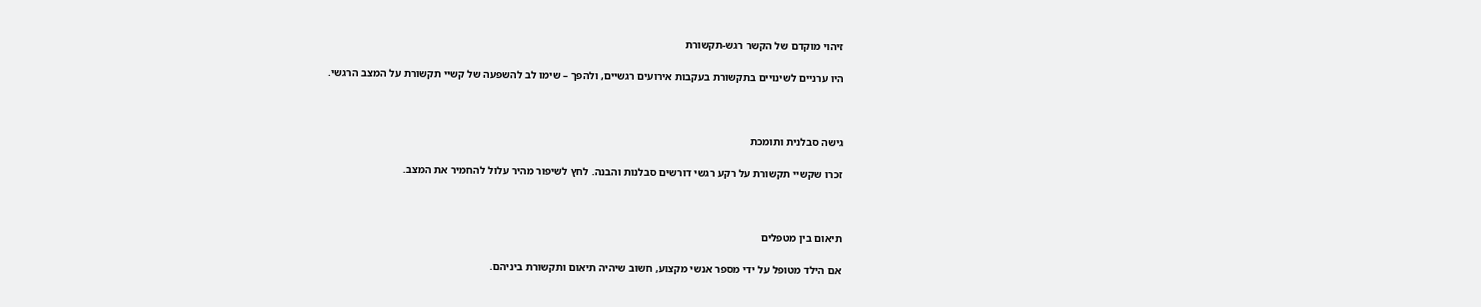זיהוי מוקדם של הקשר רגש-תקשורת

היו ערניים לשינויים בתקשורת בעקבות אירועים רגשיים, ולהפך – שימו לב להשפעה של קשיי תקשורת על המצב הרגשי.



גישה סבלנית ותומכת

זכרו שקשיי תקשורת על רקע רגשי דורשים סבלנות והבנה. לחץ לשיפור מהיר עלול להחמיר את המצב.



תיאום בין מטפלים

אם הילד מטופל על ידי מספר אנשי מקצוע, חשוב שיהיה תיאום ותקשורת ביניהם.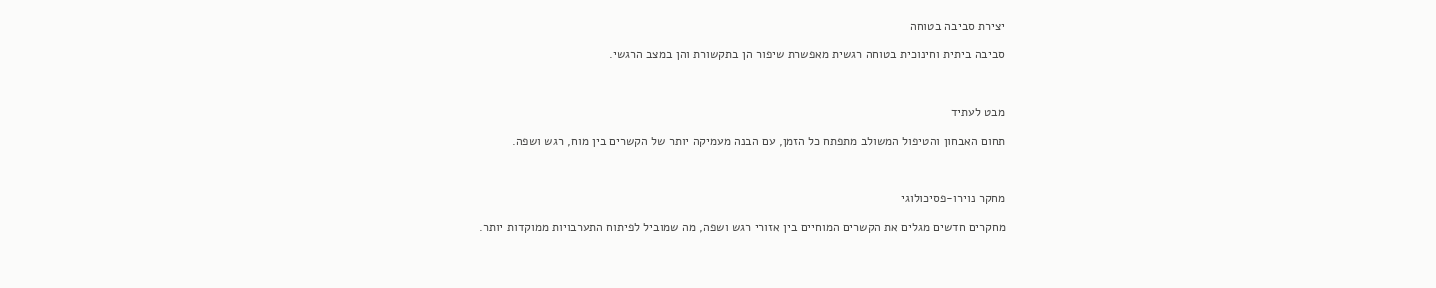יצירת סביבה בטוחה

סביבה ביתית וחינוכית בטוחה רגשית מאפשרת שיפור הן בתקשורת והן במצב הרגשי.



מבט לעתיד

תחום האבחון והטיפול המשולב מתפתח כל הזמן, עם הבנה מעמיקה יותר של הקשרים בין מוח, רגש ושפה.



מחקר נוירו-פסיכולוגי

מחקרים חדשים מגלים את הקשרים המוחיים בין אזורי רגש ושפה, מה שמוביל לפיתוח התערבויות ממוקדות יותר.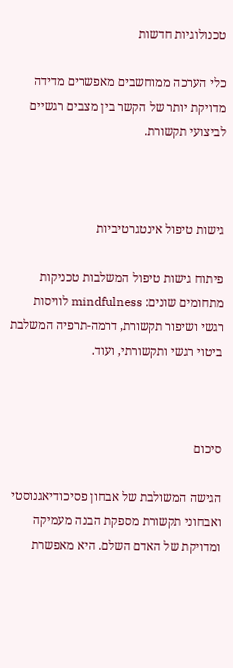טכנולוגיות חדשות

כלי הערכה ממוחשבים מאפשרים מדידה מדויקת יותר של הקשר בין מצבים רגשיים לביצועי תקשורת.



גישות טיפול אינטגרטיביות

פיתוח גישות טיפול המשלבות טכניקות מתחומים שונים: mindfulness לוויסות רגשי ושיפור תקשורת, דרמה-תרפיה המשלבת ביטוי רגשי ותקשורתי, ועוד.



סיכום

הגישה המשולבת של אבחון פסיכודיאגנוסטי ואבחוני תקשורת מספקת הבנה מעמיקה ומדויקת של האדם השלם. היא מאפשרת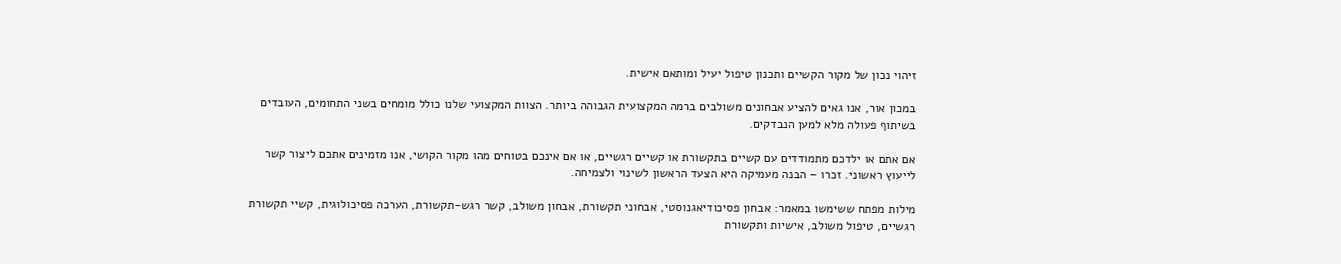זיהוי נכון של מקור הקשיים ותכנון טיפול יעיל ומותאם אישית.

במכון אור, אנו גאים להציע אבחונים משולבים ברמה המקצועית הגבוהה ביותר. הצוות המקצועי שלנו כולל מומחים בשני התחומים, העובדים בשיתוף פעולה מלא למען הנבדקים.

אם אתם או ילדכם מתמודדים עם קשיים בתקשורת או קשיים רגשיים, או אם אינכם בטוחים מהו מקור הקושי, אנו מזמינים אתכם ליצור קשר לייעוץ ראשוני. זכרו – הבנה מעמיקה היא הצעד הראשון לשינוי ולצמיחה.

מילות מפתח ששימשו במאמר: אבחון פסיכודיאגנוסטי, אבחוני תקשורת, אבחון משולב, קשר רגש-תקשורת, הערכה פסיכולוגית, קשיי תקשורת רגשיים, טיפול משולב, אישיות ותקשורת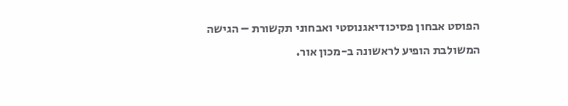הפוסט אבחון פסיכודיאגנוסטי ואבחוני תקשורת – הגישה המשולבת הופיע לראשונה ב-מכון אור.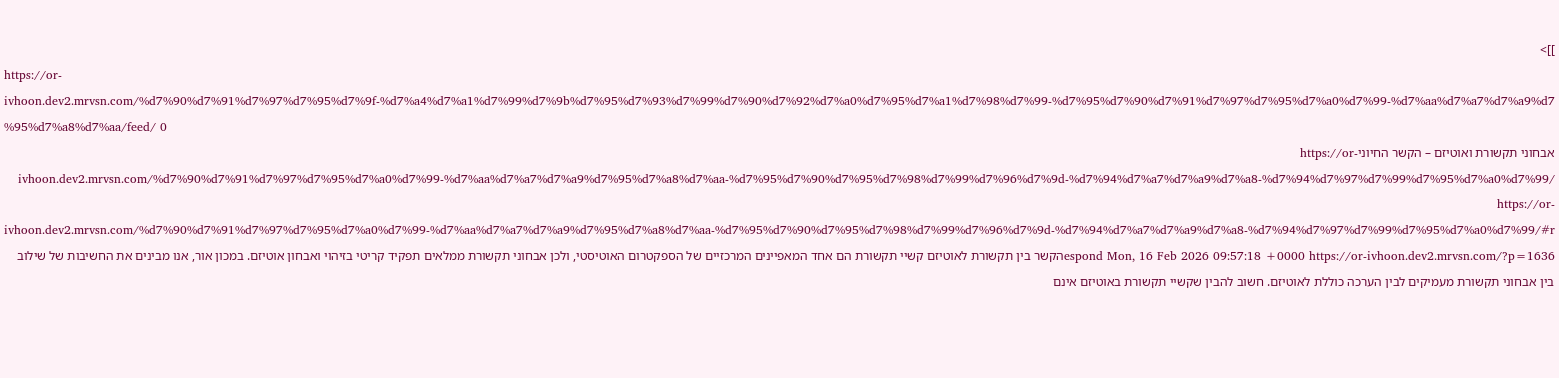]]>
https://or-ivhoon.dev2.mrvsn.com/%d7%90%d7%91%d7%97%d7%95%d7%9f-%d7%a4%d7%a1%d7%99%d7%9b%d7%95%d7%93%d7%99%d7%90%d7%92%d7%a0%d7%95%d7%a1%d7%98%d7%99-%d7%95%d7%90%d7%91%d7%97%d7%95%d7%a0%d7%99-%d7%aa%d7%a7%d7%a9%d7%95%d7%a8%d7%aa/feed/ 0
אבחוני תקשורת ואוטיזם – הקשר החיוניhttps://or-ivhoon.dev2.mrvsn.com/%d7%90%d7%91%d7%97%d7%95%d7%a0%d7%99-%d7%aa%d7%a7%d7%a9%d7%95%d7%a8%d7%aa-%d7%95%d7%90%d7%95%d7%98%d7%99%d7%96%d7%9d-%d7%94%d7%a7%d7%a9%d7%a8-%d7%94%d7%97%d7%99%d7%95%d7%a0%d7%99/ https://or-ivhoon.dev2.mrvsn.com/%d7%90%d7%91%d7%97%d7%95%d7%a0%d7%99-%d7%aa%d7%a7%d7%a9%d7%95%d7%a8%d7%aa-%d7%95%d7%90%d7%95%d7%98%d7%99%d7%96%d7%9d-%d7%94%d7%a7%d7%a9%d7%a8-%d7%94%d7%97%d7%99%d7%95%d7%a0%d7%99/#respond Mon, 16 Feb 2026 09:57:18 +0000 https://or-ivhoon.dev2.mrvsn.com/?p=1636הקשר בין תקשורת לאוטיזם קשיי תקשורת הם אחד המאפיינים המרכזיים של הספקטרום האוטיסטי, ולכן אבחוני תקשורת ממלאים תפקיד קריטי בזיהוי ואבחון אוטיזם. במכון אור, אנו מבינים את החשיבות של שילוב בין אבחוני תקשורת מעמיקים לבין הערכה כוללת לאוטיזם. חשוב להבין שקשיי תקשורת באוטיזם אינם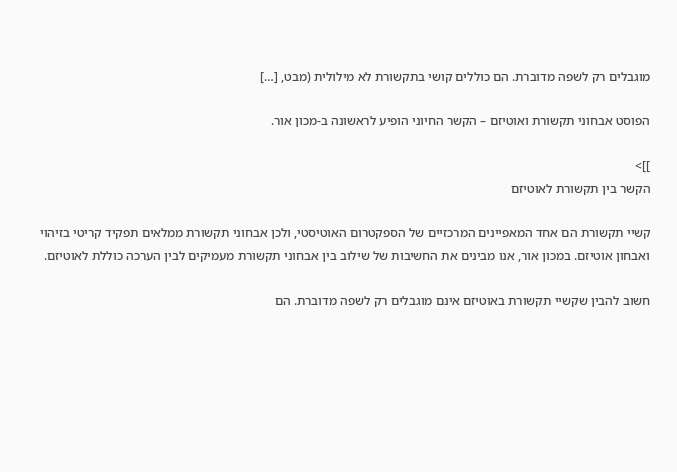מוגבלים רק לשפה מדוברת. הם כוללים קושי בתקשורת לא מילולית (מבט, […]

הפוסט אבחוני תקשורת ואוטיזם – הקשר החיוני הופיע לראשונה ב-מכון אור.

]]>
הקשר בין תקשורת לאוטיזם

קשיי תקשורת הם אחד המאפיינים המרכזיים של הספקטרום האוטיסטי, ולכן אבחוני תקשורת ממלאים תפקיד קריטי בזיהוי ואבחון אוטיזם. במכון אור, אנו מבינים את החשיבות של שילוב בין אבחוני תקשורת מעמיקים לבין הערכה כוללת לאוטיזם.

חשוב להבין שקשיי תקשורת באוטיזם אינם מוגבלים רק לשפה מדוברת. הם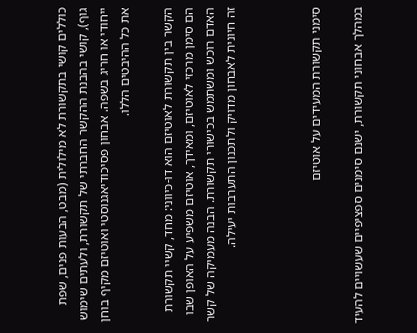כוללים קושי בתקשורת לא מילולית (מבט, הבעות פנים, שפת גוף), קושי בהבנת ההקשר החברתי של תקשורת, ולעתים שימוש ייחודי או חריג בשפה. אבחון פסיכודיאגנוסטי ואוטיזם מקיף בוחן את כל ההיבטים הללו.

הקשר בין תקשורת לאוטיזם הוא דו-כיווני: מחד, קשיי תקשורת הם סימן מרכזי לאוטיזם, ומאידך, אוטיזם משפיע על האופן שבו האדם רוכש ומשתמש בכישורי תקשורת. הבנה מעמיקה של קשר זה חיונית לאבחון מדויק ולתכנון התערבות יעילה.



סימני תקשורת המעידים על אוטיזם

במהלך אבחוני תקשורת, ישנם סימנים ספציפיים שעשויים להעיד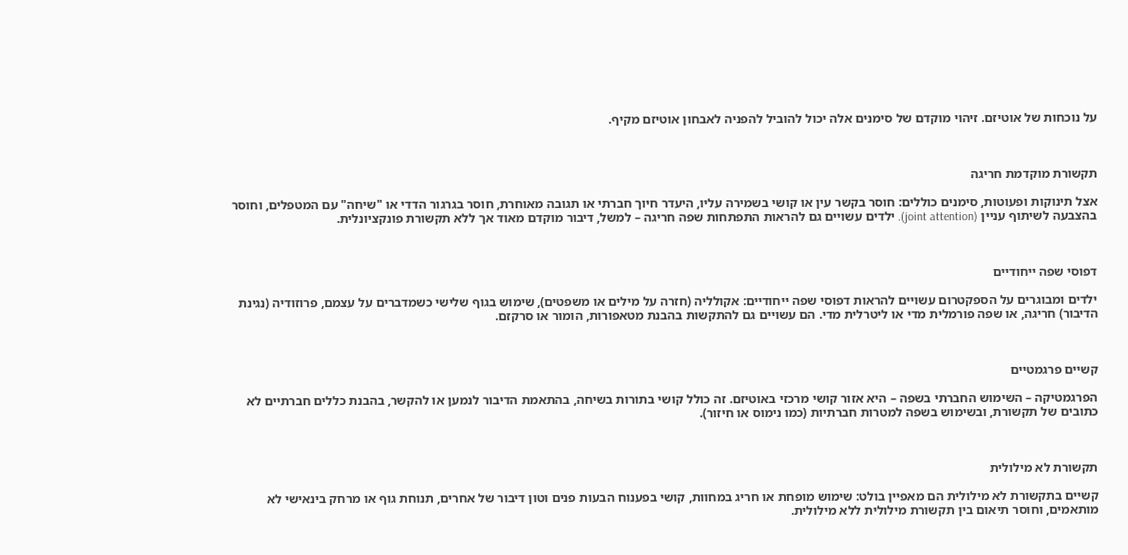על נוכחות של אוטיזם. זיהוי מוקדם של סימנים אלה יכול להוביל להפניה לאבחון אוטיזם מקיף.



תקשורת מוקדמת חריגה

אצל תינוקות ופעוטות, סימנים כוללים: חוסר בקשר עין או קושי בשמירה עליו, היעדר חיוך חברתי או תגובה מאוחרת, חוסר בגרגור הדדי או "שיחה" עם המטפלים, וחוסר בהצבעה לשיתוף עניין (joint attention). ילדים עשויים גם להראות התפתחות שפה חריגה – למשל, דיבור מוקדם מאוד אך ללא תקשורת פונקציונלית.



דפוסי שפה ייחודיים

ילדים ומבוגרים על הספקטרום עשויים להראות דפוסי שפה ייחודיים: אקולליה (חזרה על מילים או משפטים), שימוש בגוף שלישי כשמדברים על עצמם, פרוזודיה (נגינת הדיבור) חריגה, או שפה פורמלית מדי או ליטרלית מדי. הם עשויים גם להתקשות בהבנת מטאפורות, הומור או סרקזם.



קשיים פרגמטיים

הפרגמטיקה – השימוש החברתי בשפה – היא אזור קושי מרכזי באוטיזם. זה כולל קושי בתורות בשיחה, בהתאמת הדיבור לנמען או להקשר, בהבנת כללים חברתיים לא כתובים של תקשורת, ובשימוש בשפה למטרות חברתיות (כמו נימוס או חיזור).



תקשורת לא מילולית

קשיים בתקשורת לא מילולית הם מאפיין בולט: שימוש מופחת או חריג במחוות, קושי בפענוח הבעות פנים וטון דיבור של אחרים, תנוחת גוף או מרחק בינאישי לא מותאמים, וחוסר תיאום בין תקשורת מילולית ללא מילולית.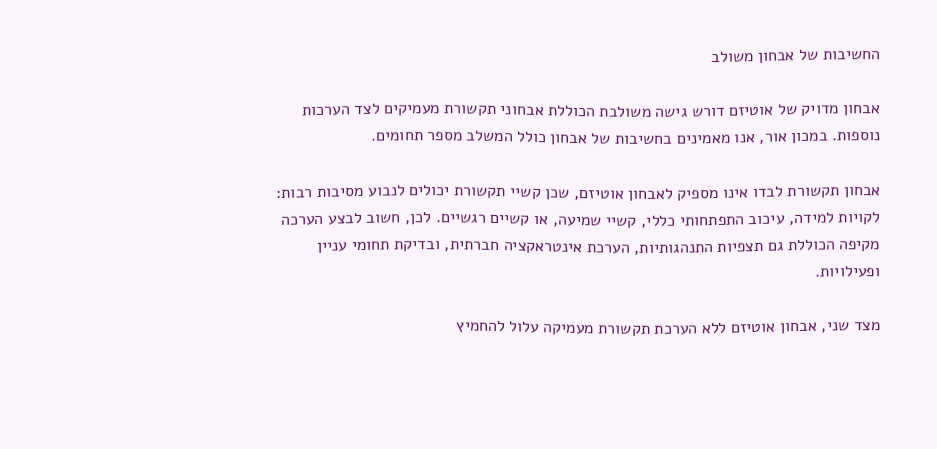החשיבות של אבחון משולב

אבחון מדויק של אוטיזם דורש גישה משולבת הכוללת אבחוני תקשורת מעמיקים לצד הערכות נוספות. במכון אור, אנו מאמינים בחשיבות של אבחון כולל המשלב מספר תחומים.

אבחון תקשורת לבדו אינו מספיק לאבחון אוטיזם, שכן קשיי תקשורת יכולים לנבוע מסיבות רבות: לקויות למידה, עיכוב התפתחותי כללי, קשיי שמיעה, או קשיים רגשיים. לכן, חשוב לבצע הערכה מקיפה הכוללת גם תצפיות התנהגותיות, הערכת אינטראקציה חברתית, ובדיקת תחומי עניין ופעילויות.

מצד שני, אבחון אוטיזם ללא הערכת תקשורת מעמיקה עלול להחמיץ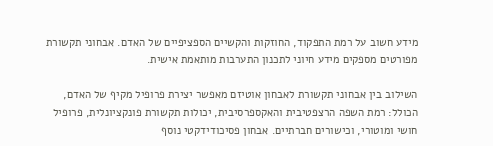מידע חשוב על רמת התפקוד, החוזקות והקשיים הספציפיים של האדם. אבחוני תקשורת מפורטים מספקים מידע חיוני לתכנון התערבות מותאמת אישית.

השילוב בין אבחוני תקשורת לאבחון אוטיזם מאפשר יצירת פרופיל מקיף של האדם, הכולל: רמת השפה הרצפטיבית והאקספרסיבית, יכולות תקשורת פונקציונלית, פרופיל חושי ומוטורי, וכישורים חברתיים. אבחון פסיכודידקטי נוסף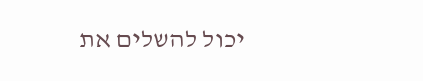יכול להשלים את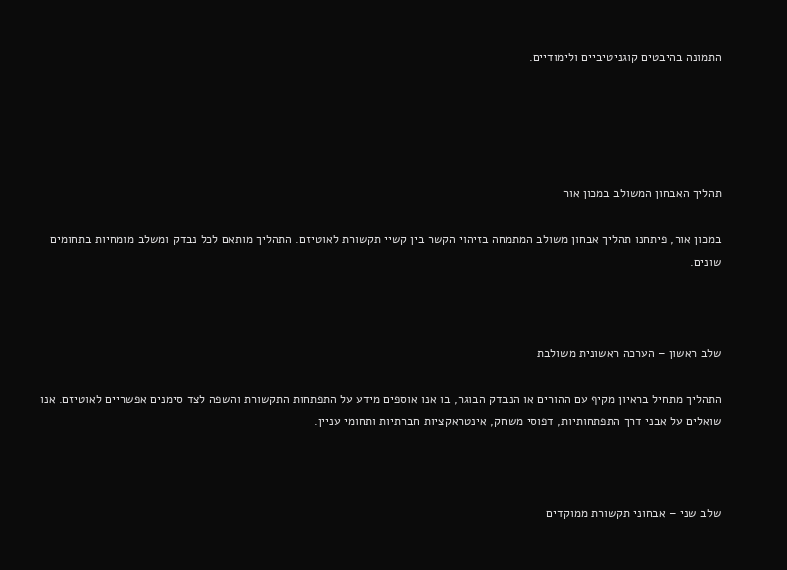התמונה בהיבטים קוגניטיביים ולימודיים.





תהליך האבחון המשולב במכון אור

במכון אור, פיתחנו תהליך אבחון משולב המתמחה בזיהוי הקשר בין קשיי תקשורת לאוטיזם. התהליך מותאם לכל נבדק ומשלב מומחיות בתחומים שונים.



שלב ראשון – הערכה ראשונית משולבת

התהליך מתחיל בראיון מקיף עם ההורים או הנבדק הבוגר, בו אנו אוספים מידע על התפתחות התקשורת והשפה לצד סימנים אפשריים לאוטיזם. אנו שואלים על אבני דרך התפתחותיות, דפוסי משחק, אינטראקציות חברתיות ותחומי עניין.



שלב שני – אבחוני תקשורת ממוקדים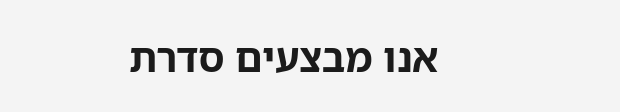אנו מבצעים סדרת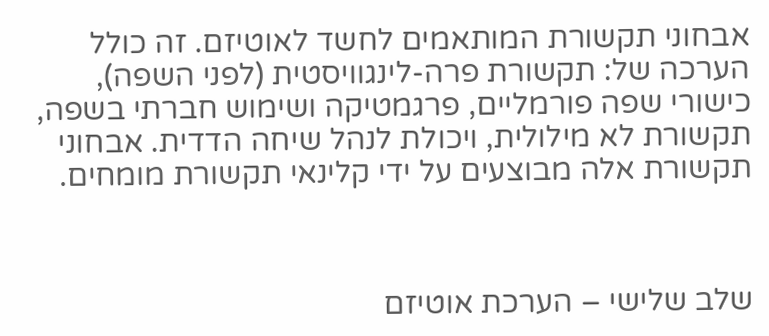אבחוני תקשורת המותאמים לחשד לאוטיזם. זה כולל הערכה של: תקשורת פרה-לינגוויסטית (לפני השפה), כישורי שפה פורמליים, פרגמטיקה ושימוש חברתי בשפה, תקשורת לא מילולית, ויכולת לנהל שיחה הדדית. אבחוני תקשורת אלה מבוצעים על ידי קלינאי תקשורת מומחים.



שלב שלישי – הערכת אוטיזם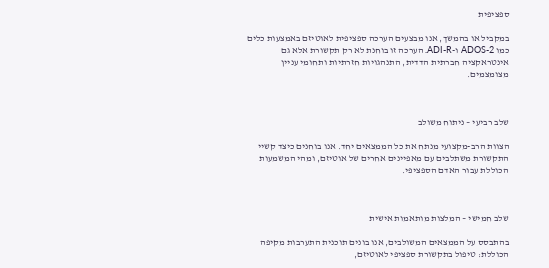ספציפית

במקביל או בהמשך, אנו מבצעים הערכה ספציפית לאוטיזם באמצעות כלים כמו ADOS-2 ו-ADI-R. הערכה זו בוחנת לא רק תקשורת אלא גם אינטראקציה חברתית הדדית, התנהגויות חזרתיות ותחומי עניין מצומצמים.



שלב רביעי – ניתוח משולב

הצוות הרב-מקצועי מנתח את כל הממצאים יחד. אנו בוחנים כיצד קשיי התקשורת משתלבים עם מאפיינים אחרים של אוטיזם, ומהי המשמעות הכוללת עבור האדם הספציפי.



שלב חמישי – המלצות מותאמות אישית

בהתבסס על הממצאים המשולבים, אנו בונים תוכנית התערבות מקיפה הכוללת: טיפול בתקשורת ספציפי לאוטיזם,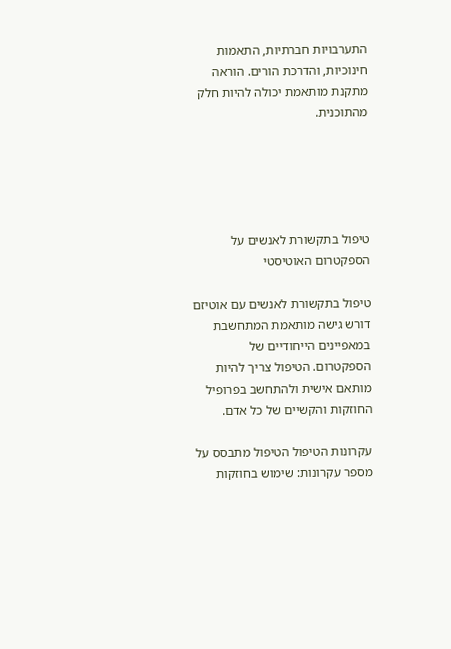התערבויות חברתיות, התאמות חינוכיות, והדרכת הורים. הוראה מתקנת מותאמת יכולה להיות חלק מהתוכנית.





טיפול בתקשורת לאנשים על הספקטרום האוטיסטי

טיפול בתקשורת לאנשים עם אוטיזם דורש גישה מותאמת המתחשבת במאפיינים הייחודיים של הספקטרום. הטיפול צריך להיות מותאם אישית ולהתחשב בפרופיל החוזקות והקשיים של כל אדם.

עקרונות הטיפול הטיפול מתבסס על מספר עקרונות: שימוש בחוזקות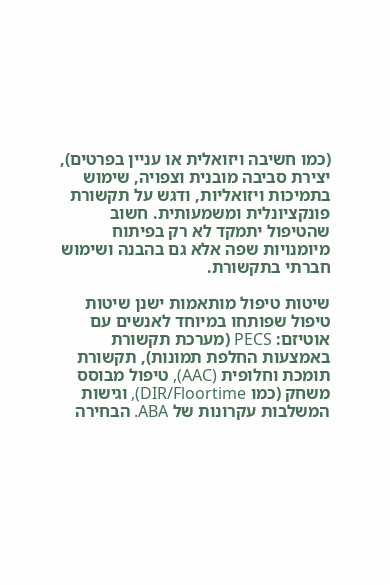(כמו חשיבה ויזואלית או עניין בפרטים), יצירת סביבה מובנית וצפויה, שימוש בתמיכות ויזואליות, ודגש על תקשורת פונקציונלית ומשמעותית. חשוב שהטיפול יתמקד לא רק בפיתוח מיומנויות שפה אלא גם בהבנה ושימוש חברתי בתקשורת.

שיטות טיפול מותאמות ישנן שיטות טיפול שפותחו במיוחד לאנשים עם אוטיזם: PECS (מערכת תקשורת באמצעות החלפת תמונות), תקשורת תומכת וחלופית (AAC), טיפול מבוסס משחק (כמו DIR/Floortime), וגישות המשלבות עקרונות של ABA. הבחירה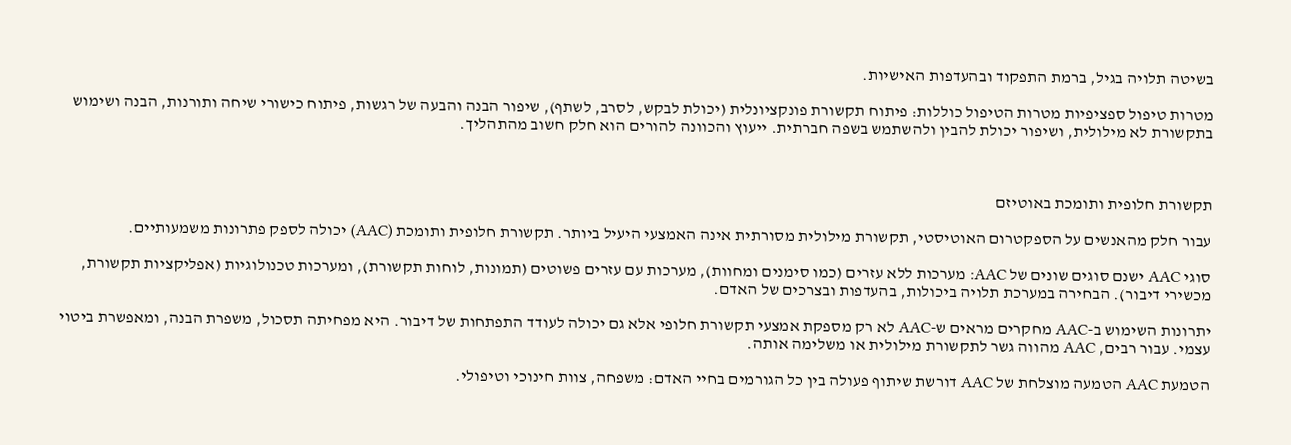בשיטה תלויה בגיל, ברמת התפקוד ובהעדפות האישיות.

מטרות טיפול ספציפיות מטרות הטיפול כוללות: פיתוח תקשורת פונקציונלית (יכולת לבקש, לסרב, לשתף), שיפור הבנה והבעה של רגשות, פיתוח כישורי שיחה ותורנות, הבנה ושימוש בתקשורת לא מילולית, ושיפור יכולת להבין ולהשתמש בשפה חברתית. ייעוץ והכוונה להורים הוא חלק חשוב מהתהליך.



תקשורת חלופית ותומכת באוטיזם

עבור חלק מהאנשים על הספקטרום האוטיסטי, תקשורת מילולית מסורתית אינה האמצעי היעיל ביותר. תקשורת חלופית ותומכת (AAC) יכולה לספק פתרונות משמעותיים.

סוגי AAC ישנם סוגים שונים של AAC: מערכות ללא עזרים (כמו סימנים ומחוות), מערכות עם עזרים פשוטים (תמונות, לוחות תקשורת), ומערכות טכנולוגיות (אפליקציות תקשורת, מכשירי דיבור). הבחירה במערכת תלויה ביכולות, בהעדפות ובצרכים של האדם.

יתרונות השימוש ב-AAC מחקרים מראים ש-AAC לא רק מספקת אמצעי תקשורת חלופי אלא גם יכולה לעודד התפתחות של דיבור. היא מפחיתה תסכול, משפרת הבנה, ומאפשרת ביטוי עצמי. עבור רבים, AAC מהווה גשר לתקשורת מילולית או משלימה אותה.

הטמעת AAC הטמעה מוצלחת של AAC דורשת שיתוף פעולה בין כל הגורמים בחיי האדם: משפחה, צוות חינוכי וטיפולי.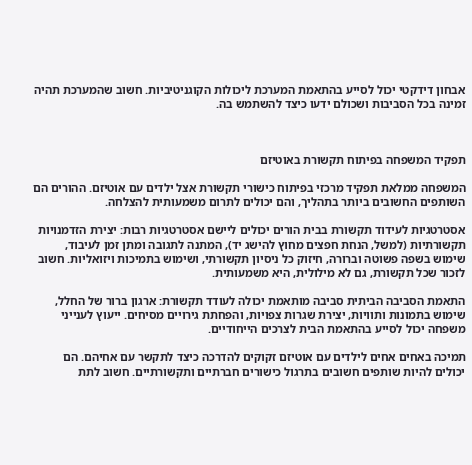אבחון דידקטי יכול לסייע בהתאמת המערכת ליכולות הקוגניטיביות. חשוב שהמערכת תהיה זמינה בכל הסביבות ושכולם ידעו כיצד להשתמש בה.



תפקיד המשפחה בפיתוח תקשורת באוטיזם

המשפחה ממלאת תפקיד מרכזי בפיתוח כישורי תקשורת אצל ילדים עם אוטיזם. ההורים הם השותפים החשובים ביותר בתהליך, והם יכולים לתרום משמעותית להצלחה.

אסטרטגיות לעידוד תקשורת בבית הורים יכולים ליישם אסטרטגיות רבות: יצירת הזדמנויות תקשורתיות (למשל, הנחת חפצים מחוץ להישג יד), המתנה לתגובה ומתן זמן לעיבוד, שימוש בשפה פשוטה וברורה, חיזוק כל ניסיון תקשורתי, ושימוש בתמיכות ויזואליות. חשוב לזכור שכל תקשורת, גם לא מילולית, היא משמעותית.

התאמת הסביבה הביתית סביבה מותאמת יכולה לעודד תקשורת: ארגון ברור של החלל, שימוש בתמונות ותוויות, יצירת שגרות צפויות, והפחתת גירויים מסיחים. ייעוץ לענייני משפחה יכול לסייע בהתאמת הבית לצרכים הייחודיים.

תמיכה באחים אחים לילדים עם אוטיזם זקוקים להדרכה כיצד לתקשר עם אחיהם. הם יכולים להיות שותפים חשובים בתרגול כישורים חברתיים ותקשורתיים. חשוב לתת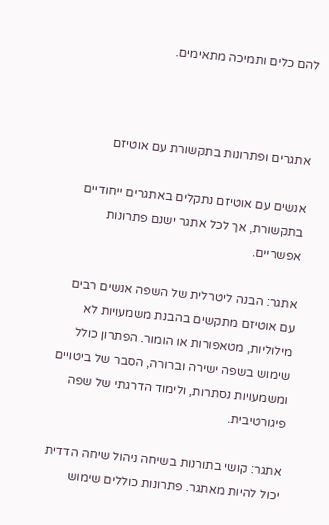להם כלים ותמיכה מתאימים.



אתגרים ופתרונות בתקשורת עם אוטיזם

אנשים עם אוטיזם נתקלים באתגרים ייחודיים בתקשורת, אך לכל אתגר ישנם פתרונות אפשריים.

אתגר: הבנה ליטרלית של השפה אנשים רבים עם אוטיזם מתקשים בהבנת משמעויות לא מילוליות, מטאפורות או הומור. הפתרון כולל שימוש בשפה ישירה וברורה, הסבר של ביטויים ומשמעויות נסתרות, ולימוד הדרגתי של שפה פיגורטיבית.

אתגר: קושי בתורנות בשיחה ניהול שיחה הדדית יכול להיות מאתגר. פתרונות כוללים שימוש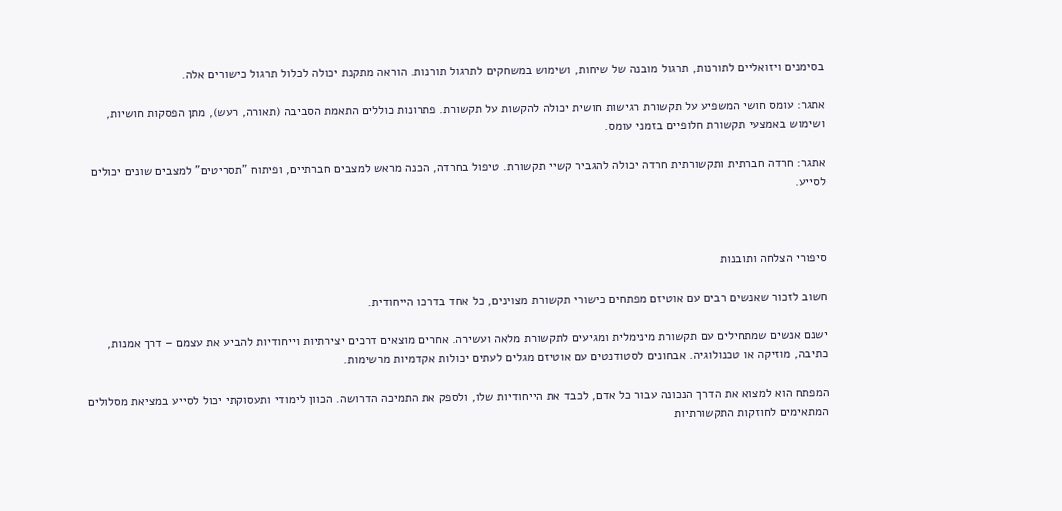בסימנים ויזואליים לתורנות, תרגול מובנה של שיחות, ושימוש במשחקים לתרגול תורנות. הוראה מתקנת יכולה לכלול תרגול כישורים אלה.

אתגר: עומס חושי המשפיע על תקשורת רגישות חושית יכולה להקשות על תקשורת. פתרונות כוללים התאמת הסביבה (תאורה, רעש), מתן הפסקות חושיות, ושימוש באמצעי תקשורת חלופיים בזמני עומס.

אתגר: חרדה חברתית ותקשורתית חרדה יכולה להגביר קשיי תקשורת. טיפול בחרדה, הכנה מראש למצבים חברתיים, ופיתוח "תסריטים" למצבים שונים יכולים לסייע.



סיפורי הצלחה ותובנות

חשוב לזכור שאנשים רבים עם אוטיזם מפתחים כישורי תקשורת מצוינים, כל אחד בדרכו הייחודית.

ישנם אנשים שמתחילים עם תקשורת מינימלית ומגיעים לתקשורת מלאה ועשירה. אחרים מוצאים דרכים יצירתיות וייחודיות להביע את עצמם – דרך אמנות, כתיבה, מוזיקה או טכנולוגיה. אבחונים לסטודנטים עם אוטיזם מגלים לעתים יכולות אקדמיות מרשימות.

המפתח הוא למצוא את הדרך הנכונה עבור כל אדם, לכבד את הייחודיות שלו, ולספק את התמיכה הדרושה. הכוון לימודי ותעסוקתי יכול לסייע במציאת מסלולים המתאימים לחוזקות התקשורתיות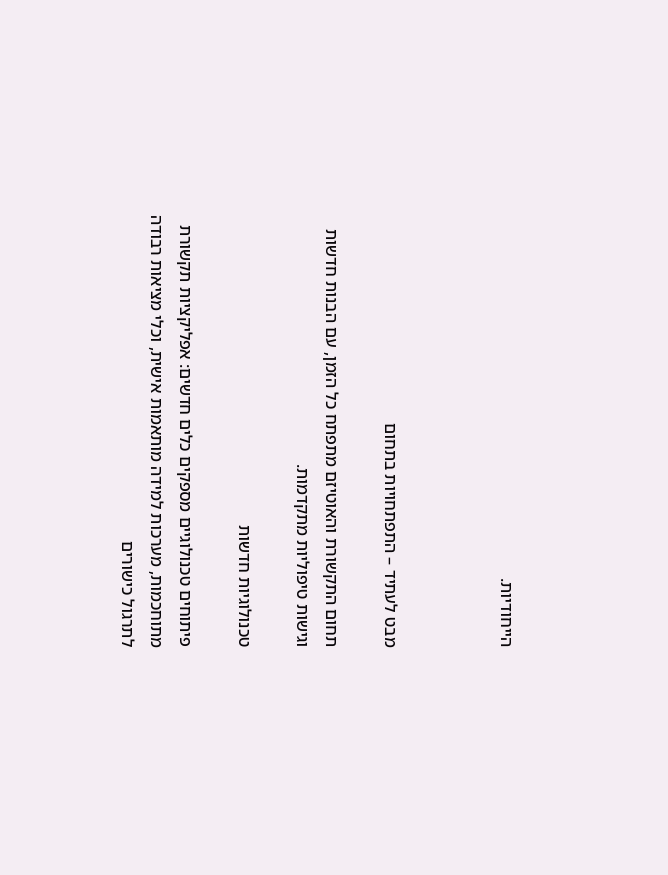הייחודיות.



מבט לעתיד – התפתחויות בתחום

תחום התקשורת והאוטיזם מתפתח כל הזמן, עם הבנות חדשות וגישות טיפוליות מתקדמות.

טכנולוגיות חדשות

פיתוחים טכנולוגיים מספקים כלים חדשים: אפליקציות תקשורת מתוחכמות, מערכות למידה מותאמות אישית, וכלי מציאות רבודה לתרגול כישורים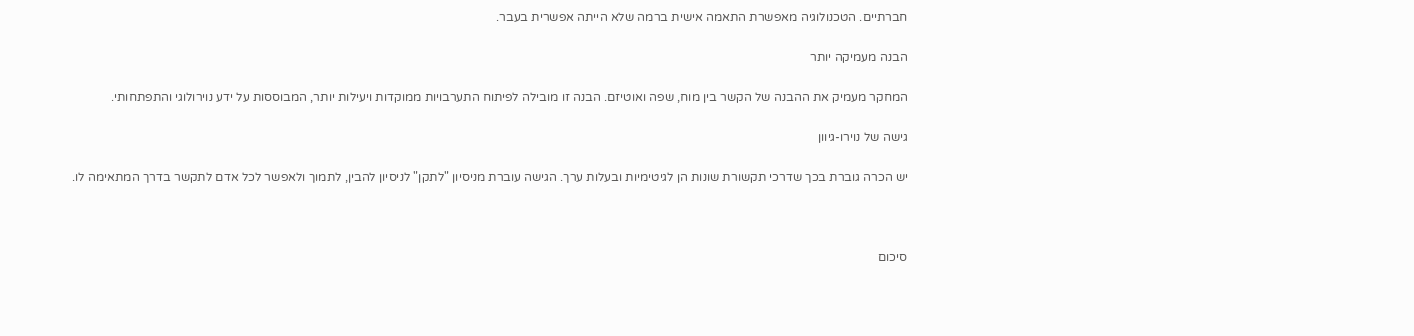חברתיים. הטכנולוגיה מאפשרת התאמה אישית ברמה שלא הייתה אפשרית בעבר.

הבנה מעמיקה יותר

המחקר מעמיק את ההבנה של הקשר בין מוח, שפה ואוטיזם. הבנה זו מובילה לפיתוח התערבויות ממוקדות ויעילות יותר, המבוססות על ידע נוירולוגי והתפתחותי.

גישה של נוירו-גיוון

יש הכרה גוברת בכך שדרכי תקשורת שונות הן לגיטימיות ובעלות ערך. הגישה עוברת מניסיון "לתקן" לניסיון להבין, לתמוך ולאפשר לכל אדם לתקשר בדרך המתאימה לו.



סיכום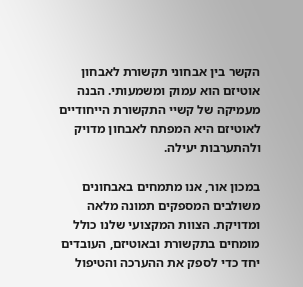הקשר בין אבחוני תקשורת לאבחון אוטיזם הוא עמוק ומשמעותי. הבנה מעמיקה של קשיי התקשורת הייחודיים לאוטיזם היא המפתח לאבחון מדויק ולהתערבות יעילה.

במכון אור, אנו מתמחים באבחונים משולבים המספקים תמונה מלאה ומדויקת. הצוות המקצועי שלנו כולל מומחים בתקשורת ובאוטיזם, העובדים יחד כדי לספק את ההערכה והטיפול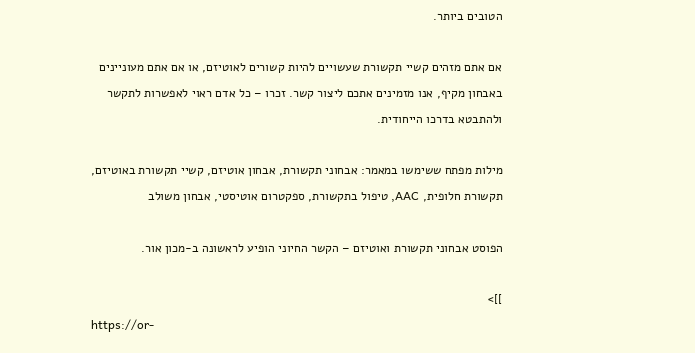הטובים ביותר.

אם אתם מזהים קשיי תקשורת שעשויים להיות קשורים לאוטיזם, או אם אתם מעוניינים באבחון מקיף, אנו מזמינים אתכם ליצור קשר. זכרו – כל אדם ראוי לאפשרות לתקשר ולהתבטא בדרכו הייחודית.

מילות מפתח ששימשו במאמר: אבחוני תקשורת, אבחון אוטיזם, קשיי תקשורת באוטיזם, תקשורת חלופית, AAC, טיפול בתקשורת, ספקטרום אוטיסטי, אבחון משולב

הפוסט אבחוני תקשורת ואוטיזם – הקשר החיוני הופיע לראשונה ב-מכון אור.

]]>
https://or-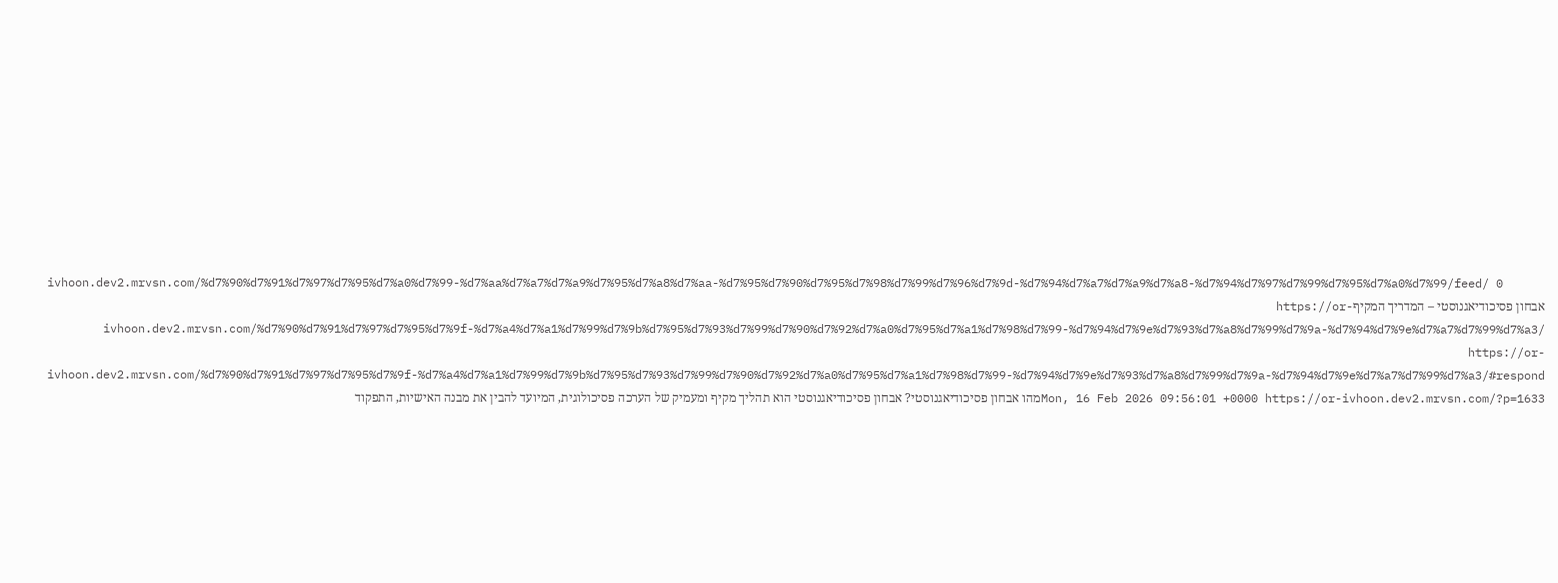ivhoon.dev2.mrvsn.com/%d7%90%d7%91%d7%97%d7%95%d7%a0%d7%99-%d7%aa%d7%a7%d7%a9%d7%95%d7%a8%d7%aa-%d7%95%d7%90%d7%95%d7%98%d7%99%d7%96%d7%9d-%d7%94%d7%a7%d7%a9%d7%a8-%d7%94%d7%97%d7%99%d7%95%d7%a0%d7%99/feed/ 0
אבחון פסיכודיאגנוסטי – המדריך המקיףhttps://or-ivhoon.dev2.mrvsn.com/%d7%90%d7%91%d7%97%d7%95%d7%9f-%d7%a4%d7%a1%d7%99%d7%9b%d7%95%d7%93%d7%99%d7%90%d7%92%d7%a0%d7%95%d7%a1%d7%98%d7%99-%d7%94%d7%9e%d7%93%d7%a8%d7%99%d7%9a-%d7%94%d7%9e%d7%a7%d7%99%d7%a3/ https://or-ivhoon.dev2.mrvsn.com/%d7%90%d7%91%d7%97%d7%95%d7%9f-%d7%a4%d7%a1%d7%99%d7%9b%d7%95%d7%93%d7%99%d7%90%d7%92%d7%a0%d7%95%d7%a1%d7%98%d7%99-%d7%94%d7%9e%d7%93%d7%a8%d7%99%d7%9a-%d7%94%d7%9e%d7%a7%d7%99%d7%a3/#respond Mon, 16 Feb 2026 09:56:01 +0000 https://or-ivhoon.dev2.mrvsn.com/?p=1633מהו אבחון פסיכודיאגנוסטי? אבחון פסיכודיאגנוסטי הוא תהליך מקיף ומעמיק של הערכה פסיכולוגית, המיועד להבין את מבנה האישיות, התפקוד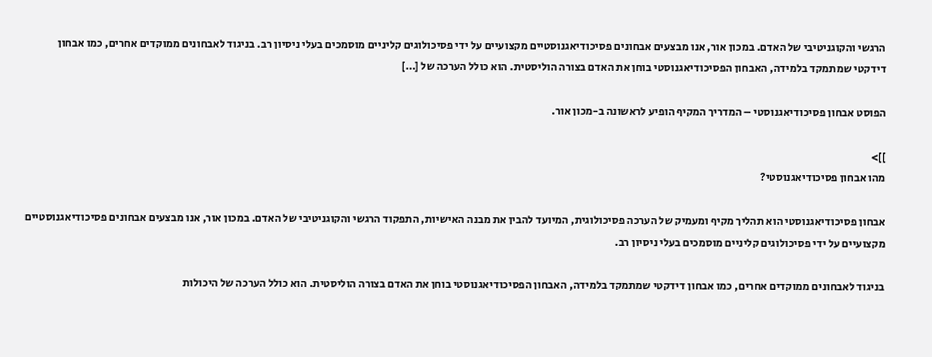הרגשי והקוגניטיבי של האדם. במכון אור, אנו מבצעים אבחונים פסיכודיאגנוסטיים מקצועיים על ידי פסיכולוגים קליניים מוסמכים בעלי ניסיון רב. בניגוד לאבחונים ממוקדים אחרים, כמו אבחון דידקטי שמתמקד בלמידה, האבחון הפסיכודיאגנוסטי בוחן את האדם בצורה הוליסטית. הוא כולל הערכה של […]

הפוסט אבחון פסיכודיאגנוסטי – המדריך המקיף הופיע לראשונה ב-מכון אור.

]]>
מהו אבחון פסיכודיאגנוסטי?

אבחון פסיכודיאגנוסטי הוא תהליך מקיף ומעמיק של הערכה פסיכולוגית, המיועד להבין את מבנה האישיות, התפקוד הרגשי והקוגניטיבי של האדם. במכון אור, אנו מבצעים אבחונים פסיכודיאגנוסטיים מקצועיים על ידי פסיכולוגים קליניים מוסמכים בעלי ניסיון רב.

בניגוד לאבחונים ממוקדים אחרים, כמו אבחון דידקטי שמתמקד בלמידה, האבחון הפסיכודיאגנוסטי בוחן את האדם בצורה הוליסטית. הוא כולל הערכה של היכולות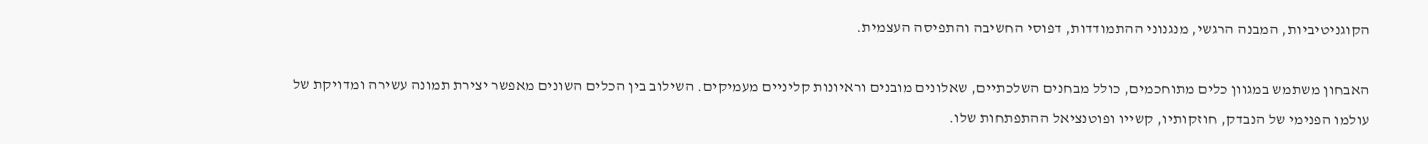הקוגניטיביות, המבנה הרגשי, מנגנוני ההתמודדות, דפוסי החשיבה והתפיסה העצמית.

האבחון משתמש במגוון כלים מתוחכמים, כולל מבחנים השלכתיים, שאלונים מובנים וראיונות קליניים מעמיקים. השילוב בין הכלים השונים מאפשר יצירת תמונה עשירה ומדויקת של עולמו הפנימי של הנבדק, חוזקותיו, קשייו ופוטנציאל ההתפתחות שלו.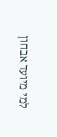למי מיועד אבחון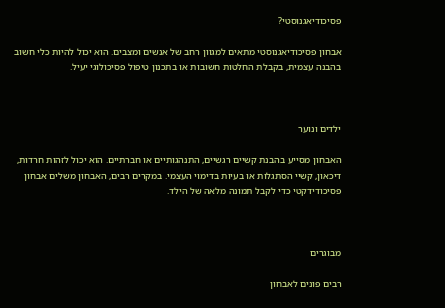פסיכודיאגנוסטי?

אבחון פסיכודיאגנוסטי מתאים למגוון רחב של אנשים ומצבים. הוא יכול להיות כלי חשוב בהבנה עצמית, בקבלת החלטות חשובות או בתכנון טיפול פסיכולוגי יעיל.



ילדים ונוער

האבחון מסייע בהבנת קשיים רגשיים, התנהגותיים או חברתיים. הוא יכול לזהות חרדות, דיכאון, קשיי הסתגלות או בעיות בדימוי העצמי. במקרים רבים, האבחון משלים אבחון פסיכודידקטי כדי לקבל תמונה מלאה של הילד.



מבוגרים

רבים פונים לאבחון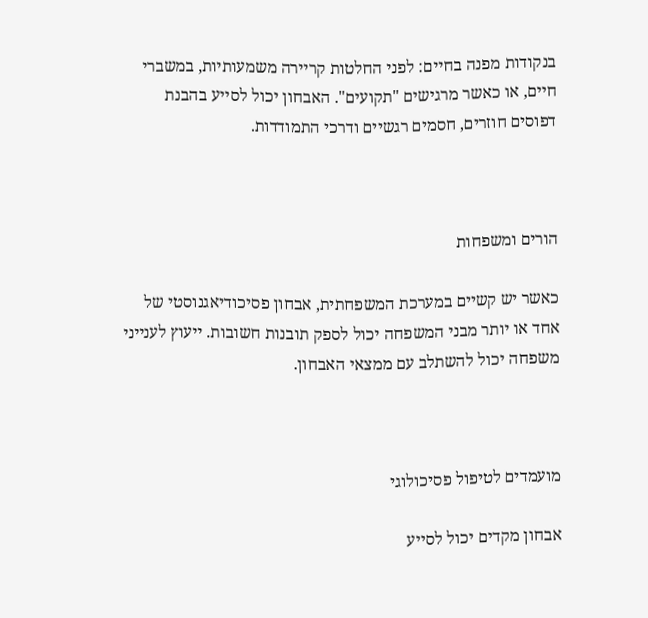בנקודות מפנה בחיים: לפני החלטות קריירה משמעותיות, במשברי חיים, או כאשר מרגישים "תקועים". האבחון יכול לסייע בהבנת דפוסים חוזרים, חסמים רגשיים ודרכי התמודדות.



הורים ומשפחות

כאשר יש קשיים במערכת המשפחתית, אבחון פסיכודיאגנוסטי של אחד או יותר מבני המשפחה יכול לספק תובנות חשובות. ייעוץ לענייני משפחה יכול להשתלב עם ממצאי האבחון.



מועמדים לטיפול פסיכולוגי

אבחון מקדים יכול לסייע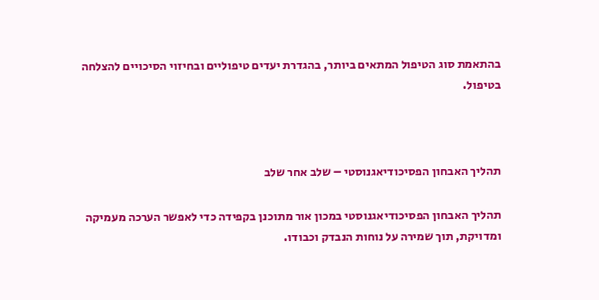בהתאמת סוג הטיפול המתאים ביותר, בהגדרת יעדים טיפוליים ובחיזוי הסיכויים להצלחה בטיפול.



תהליך האבחון הפסיכודיאגנוסטי – שלב אחר שלב

תהליך האבחון הפסיכודיאגנוסטי במכון אור מתוכנן בקפידה כדי לאפשר הערכה מעמיקה ומדויקת, תוך שמירה על נוחות הנבדק וכבודו.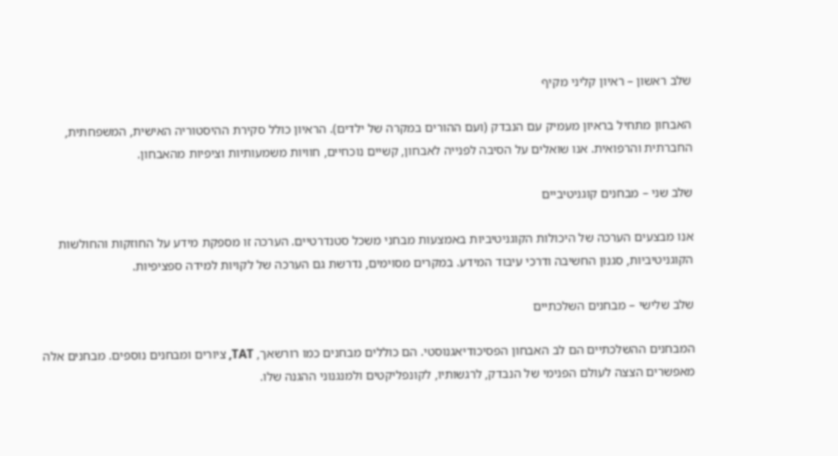שלב ראשון – ראיון קליני מקיף

האבחון מתחיל בראיון מעמיק עם הנבדק (ועם ההורים במקרה של ילדים). הראיון כולל סקירת ההיסטוריה האישית, המשפחתית, החברתית והרפואית. אנו שואלים על הסיבה לפנייה לאבחון, קשיים נוכחיים, חוויות משמעותיות וציפיות מהאבחון.

שלב שני – מבחנים קוגניטיביים

אנו מבצעים הערכה של היכולות הקוגניטיביות באמצעות מבחני משכל סטנדרטיים. הערכה זו מספקת מידע על החוזקות והחולשות הקוגניטיביות, סגנון החשיבה ודרכי עיבוד המידע. במקרים מסוימים, נדרשת גם הערכה של לקויות למידה ספציפיות.

שלב שלישי – מבחנים השלכתיים

המבחנים ההשלכתיים הם לב האבחון הפסיכודיאגנוסטי. הם כוללים מבחנים כמו רורשאך, TAT, ציורים ומבחנים נוספים. מבחנים אלה מאפשרים הצצה לעולם הפנימי של הנבדק, לרגשותיו, לקונפליקטים ולמנגנוני ההגנה שלו.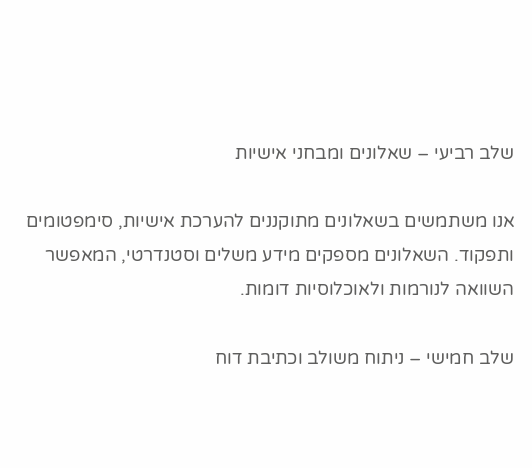שלב רביעי – שאלונים ומבחני אישיות

אנו משתמשים בשאלונים מתוקננים להערכת אישיות, סימפטומים ותפקוד. השאלונים מספקים מידע משלים וסטנדרטי, המאפשר השוואה לנורמות ולאוכלוסיות דומות.

שלב חמישי – ניתוח משולב וכתיבת דוח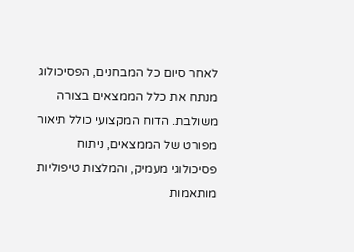לאחר סיום כל המבחנים, הפסיכולוג מנתח את כלל הממצאים בצורה משולבת. הדוח המקצועי כולל תיאור מפורט של הממצאים, ניתוח פסיכולוגי מעמיק, והמלצות טיפוליות מותאמות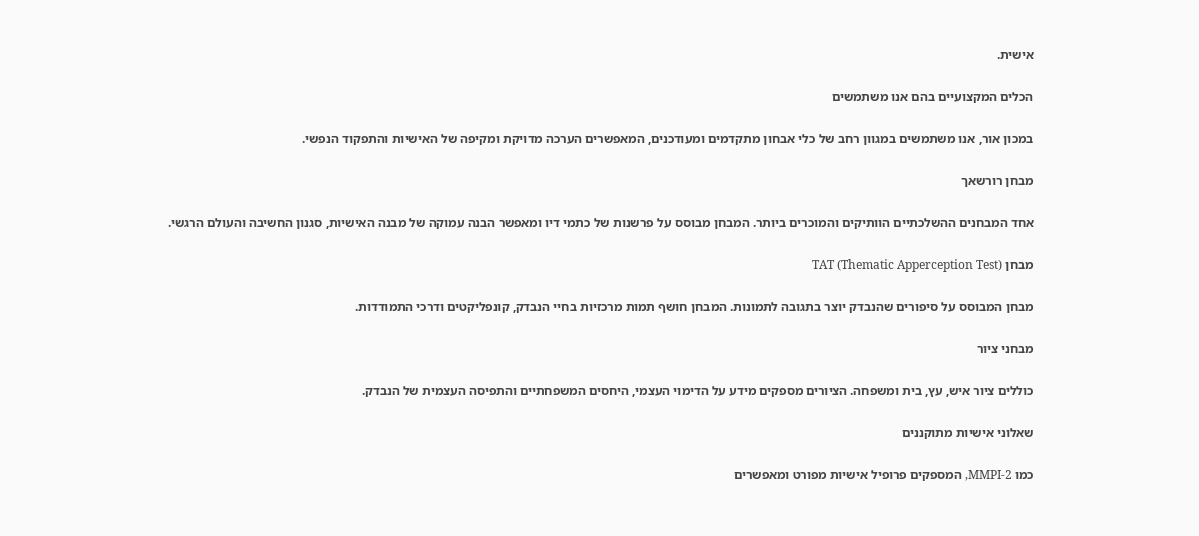אישית.

הכלים המקצועיים בהם אנו משתמשים

במכון אור, אנו משתמשים במגוון רחב של כלי אבחון מתקדמים ומעודכנים, המאפשרים הערכה מדויקת ומקיפה של האישיות והתפקוד הנפשי.

מבחן רורשאך

אחד המבחנים ההשלכתיים הוותיקים והמוכרים ביותר. המבחן מבוסס על פרשנות של כתמי דיו ומאפשר הבנה עמוקה של מבנה האישיות, סגנון החשיבה והעולם הרגשי.

מבחן TAT (Thematic Apperception Test)

מבחן המבוסס על סיפורים שהנבדק יוצר בתגובה לתמונות. המבחן חושף תמות מרכזיות בחיי הנבדק, קונפליקטים ודרכי התמודדות.

מבחני ציור

כוללים ציור איש, עץ, בית ומשפחה. הציורים מספקים מידע על הדימוי העצמי, היחסים המשפחתיים והתפיסה העצמית של הנבדק.

שאלוני אישיות מתוקננים

כמו MMPI-2, המספקים פרופיל אישיות מפורט ומאפשרים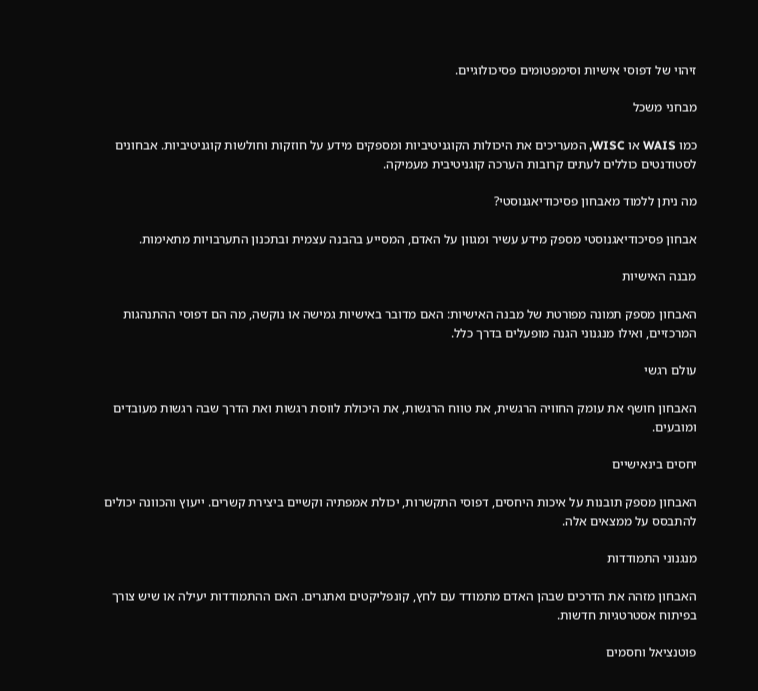זיהוי של דפוסי אישיות וסימפטומים פסיכולוגיים.

מבחני משכל

כמו WAIS או WISC, המעריכים את היכולות הקוגניטיביות ומספקים מידע על חוזקות וחולשות קוגניטיביות. אבחונים לסטודנטים כוללים לעתים קרובות הערכה קוגניטיבית מעמיקה.

מה ניתן ללמוד מאבחון פסיכודיאגנוסטי?

אבחון פסיכודיאגנוסטי מספק מידע עשיר ומגוון על האדם, המסייע בהבנה עצמית ובתכנון התערבויות מתאימות.

מבנה האישיות

האבחון מספק תמונה מפורטת של מבנה האישיות: האם מדובר באישיות גמישה או נוקשה, מה הם דפוסי ההתנהגות המרכזיים, ואילו מנגנוני הגנה מופעלים בדרך כלל.

עולם רגשי

האבחון חושף את עומק החוויה הרגשית, את טווח הרגשות, את היכולת לווסת רגשות ואת הדרך שבה רגשות מעובדים ומובעים.

יחסים בינאישיים

האבחון מספק תובנות על איכות היחסים, דפוסי התקשרות, יכולת אמפתיה וקשיים ביצירת קשרים. ייעוץ והכוונה יכולים להתבסס על ממצאים אלה.

מנגנוני התמודדות

האבחון מזהה את הדרכים שבהן האדם מתמודד עם לחץ, קונפליקטים ואתגרים. האם ההתמודדות יעילה או שיש צורך בפיתוח אסטרטגיות חדשות.

פוטנציאל וחסמים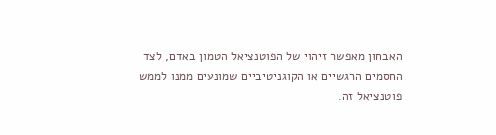האבחון מאפשר זיהוי של הפוטנציאל הטמון באדם, לצד החסמים הרגשיים או הקוגניטיביים שמונעים ממנו לממש פוטנציאל זה.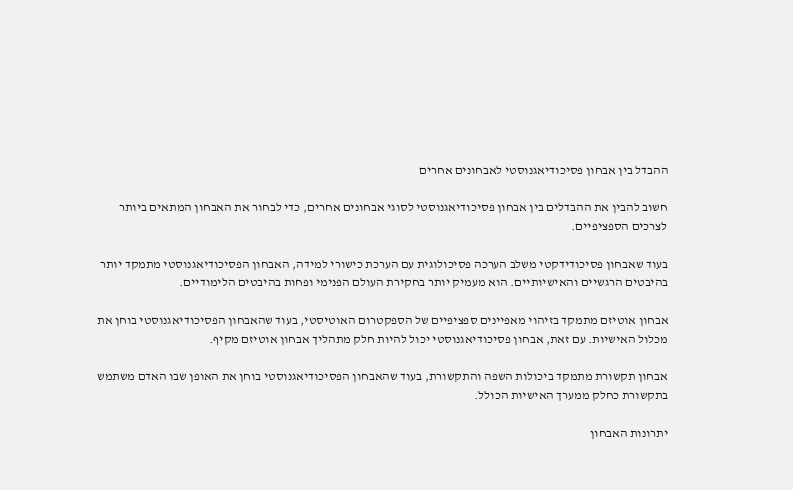ההבדל בין אבחון פסיכודיאגנוסטי לאבחונים אחרים

חשוב להבין את ההבדלים בין אבחון פסיכודיאגנוסטי לסוגי אבחונים אחרים, כדי לבחור את האבחון המתאים ביותר לצרכים הספציפיים.

בעוד שאבחון פסיכודידקטי משלב הערכה פסיכולוגית עם הערכת כישורי למידה, האבחון הפסיכודיאגנוסטי מתמקד יותר בהיבטים הרגשיים והאישיותיים. הוא מעמיק יותר בחקירת העולם הפנימי ופחות בהיבטים הלימודיים.

אבחון אוטיזם מתמקד בזיהוי מאפיינים ספציפיים של הספקטרום האוטיסטי, בעוד שהאבחון הפסיכודיאגנוסטי בוחן את מכלול האישיות. עם זאת, אבחון פסיכודיאגנוסטי יכול להיות חלק מתהליך אבחון אוטיזם מקיף.

אבחון תקשורת מתמקד ביכולות השפה והתקשורת, בעוד שהאבחון הפסיכודיאגנוסטי בוחן את האופן שבו האדם משתמש בתקשורת כחלק ממערך האישיות הכולל.

יתרונות האבחון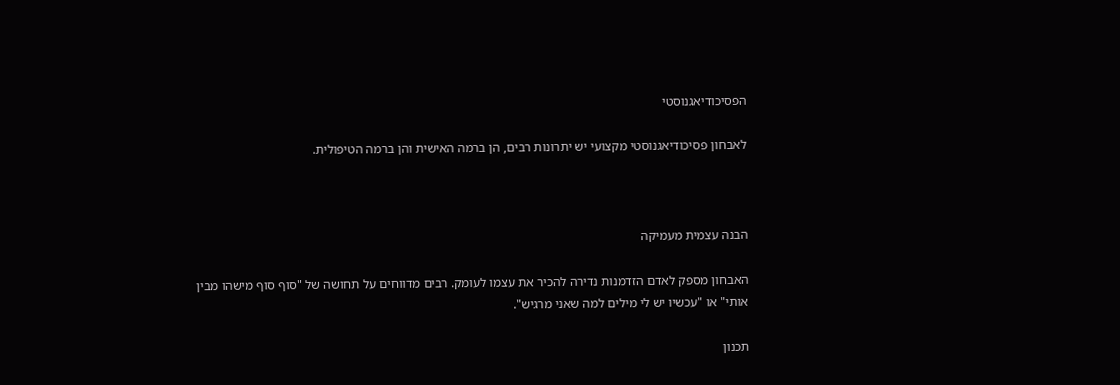הפסיכודיאגנוסטי

לאבחון פסיכודיאגנוסטי מקצועי יש יתרונות רבים, הן ברמה האישית והן ברמה הטיפולית.



הבנה עצמית מעמיקה

האבחון מספק לאדם הזדמנות נדירה להכיר את עצמו לעומק. רבים מדווחים על תחושה של "סוף סוף מישהו מבין אותי" או "עכשיו יש לי מילים למה שאני מרגיש".

תכנון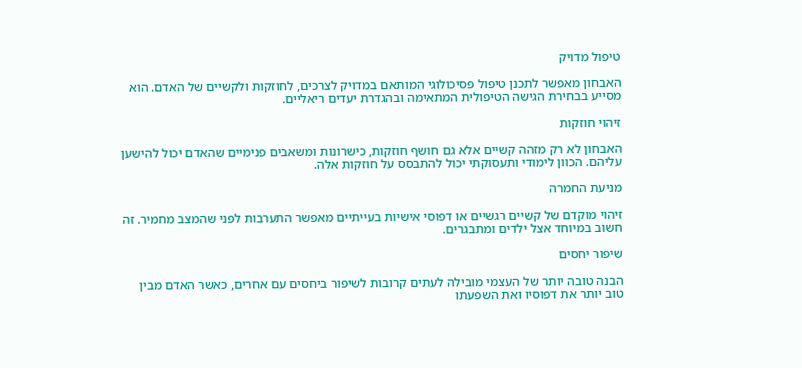טיפול מדויק

האבחון מאפשר לתכנן טיפול פסיכולוגי המותאם במדויק לצרכים, לחוזקות ולקשיים של האדם. הוא מסייע בבחירת הגישה הטיפולית המתאימה ובהגדרת יעדים ריאליים.

זיהוי חוזקות

האבחון לא רק מזהה קשיים אלא גם חושף חוזקות, כישרונות ומשאבים פנימיים שהאדם יכול להישען עליהם. הכוון לימודי ותעסוקתי יכול להתבסס על חוזקות אלה.

מניעת החמרה

זיהוי מוקדם של קשיים רגשיים או דפוסי אישיות בעייתיים מאפשר התערבות לפני שהמצב מחמיר. זה חשוב במיוחד אצל ילדים ומתבגרים.

שיפור יחסים

הבנה טובה יותר של העצמי מובילה לעתים קרובות לשיפור ביחסים עם אחרים, כאשר האדם מבין טוב יותר את דפוסיו ואת השפעתו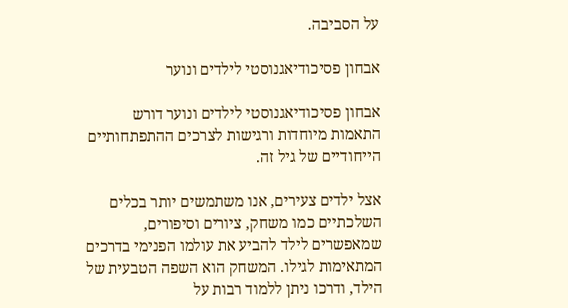על הסביבה.

אבחון פסיכודיאגנוסטי לילדים ונוער

אבחון פסיכודיאגנוסטי לילדים ונוער דורש התאמות מיוחדות ורגישות לצרכים ההתפתחותיים הייחודיים של גיל זה.

אצל ילדים צעירים, אנו משתמשים יותר בכלים השלכתיים כמו משחק, ציורים וסיפורים, שמאפשרים לילד להביע את עולמו הפנימי בדרכים המתאימות לגילו. המשחק הוא השפה הטבעית של הילד, ודרכו ניתן ללמוד רבות על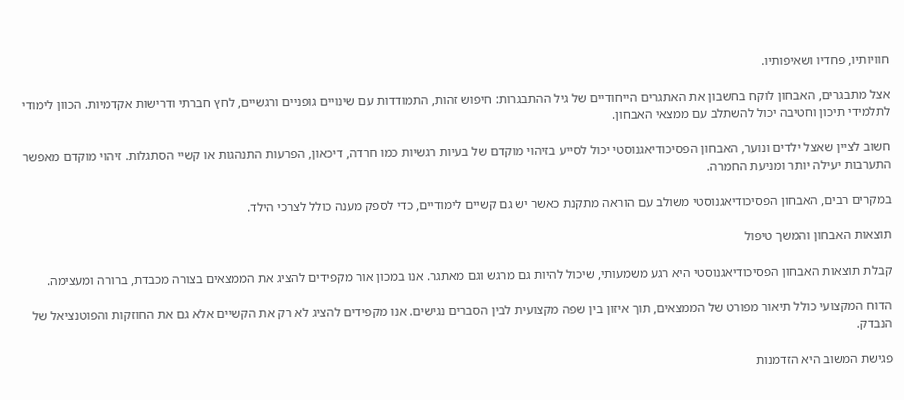חוויותיו, פחדיו ושאיפותיו.

אצל מתבגרים, האבחון לוקח בחשבון את האתגרים הייחודיים של גיל ההתבגרות: חיפוש זהות, התמודדות עם שינויים גופניים ורגשיים, לחץ חברתי ודרישות אקדמיות. הכוון לימודי לתלמידי תיכון וחטיבה יכול להשתלב עם ממצאי האבחון.

חשוב לציין שאצל ילדים ונוער, האבחון הפסיכודיאגנוסטי יכול לסייע בזיהוי מוקדם של בעיות רגשיות כמו חרדה, דיכאון, הפרעות התנהגות או קשיי הסתגלות. זיהוי מוקדם מאפשר התערבות יעילה יותר ומניעת החמרה.

במקרים רבים, האבחון הפסיכודיאגנוסטי משולב עם הוראה מתקנת כאשר יש גם קשיים לימודיים, כדי לספק מענה כולל לצרכי הילד.

תוצאות האבחון והמשך טיפול

קבלת תוצאות האבחון הפסיכודיאגנוסטי היא רגע משמעותי, שיכול להיות גם מרגש וגם מאתגר. אנו במכון אור מקפידים להציג את הממצאים בצורה מכבדת, ברורה ומעצימה.

הדוח המקצועי כולל תיאור מפורט של הממצאים, תוך איזון בין שפה מקצועית לבין הסברים נגישים. אנו מקפידים להציג לא רק את הקשיים אלא גם את החוזקות והפוטנציאל של הנבדק.

פגישת המשוב היא הזדמנות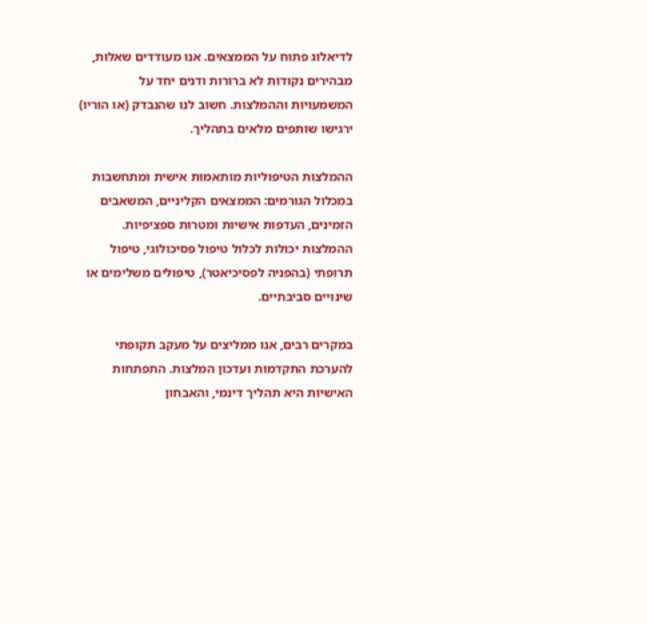לדיאלוג פתוח על הממצאים. אנו מעודדים שאלות, מבהירים נקודות לא ברורות ודנים יחד על המשמעויות וההמלצות. חשוב לנו שהנבדק (או הוריו) ירגישו שותפים מלאים בתהליך.

ההמלצות הטיפוליות מותאמות אישית ומתחשבות במכלול הגורמים: הממצאים הקליניים, המשאבים הזמינים, העדפות אישיות ומטרות ספציפיות. ההמלצות יכולות לכלול טיפול פסיכולוגי, טיפול תרופתי (בהפניה לפסיכיאטר), טיפולים משלימים או שינויים סביבתיים.

במקרים רבים, אנו ממליצים על מעקב תקופתי להערכת התקדמות ועדכון המלצות. התפתחות האישיות היא תהליך דינמי, והאבחון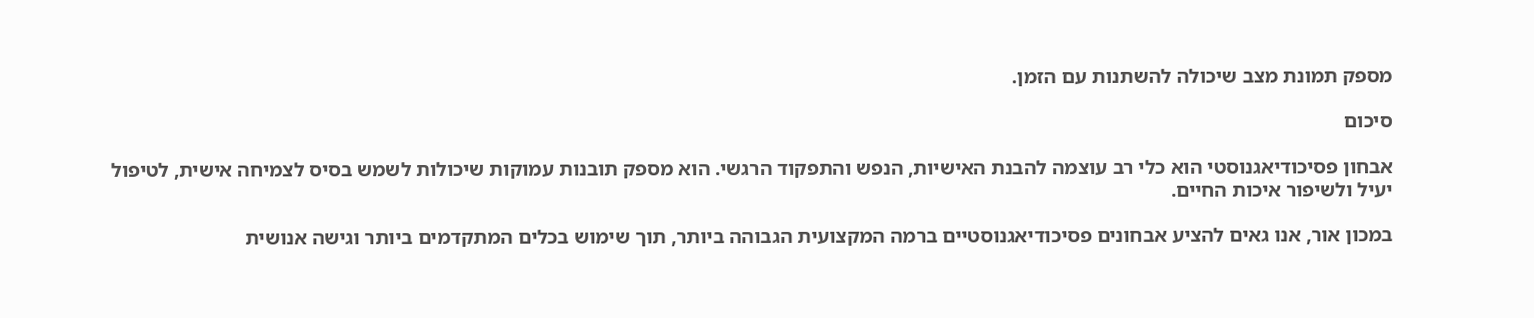מספק תמונת מצב שיכולה להשתנות עם הזמן.

סיכום

אבחון פסיכודיאגנוסטי הוא כלי רב עוצמה להבנת האישיות, הנפש והתפקוד הרגשי. הוא מספק תובנות עמוקות שיכולות לשמש בסיס לצמיחה אישית, לטיפול יעיל ולשיפור איכות החיים.

במכון אור, אנו גאים להציע אבחונים פסיכודיאגנוסטיים ברמה המקצועית הגבוהה ביותר, תוך שימוש בכלים המתקדמים ביותר וגישה אנושית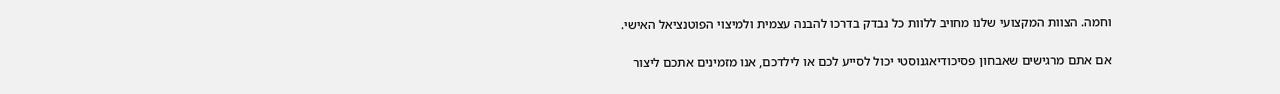וחמה. הצוות המקצועי שלנו מחויב ללוות כל נבדק בדרכו להבנה עצמית ולמיצוי הפוטנציאל האישי.

אם אתם מרגישים שאבחון פסיכודיאגנוסטי יכול לסייע לכם או לילדכם, אנו מזמינים אתכם ליצור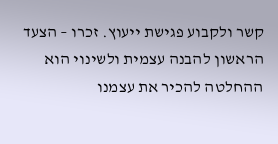קשר ולקבוע פגישת ייעוץ. זכרו – הצעד הראשון להבנה עצמית ולשינוי הוא ההחלטה להכיר את עצמנו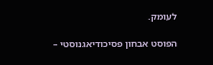לעומק.

הפוסט אבחון פסיכודיאגנוסטי –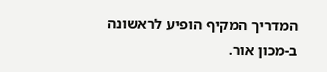המדריך המקיף הופיע לראשונה ב-מכון אור.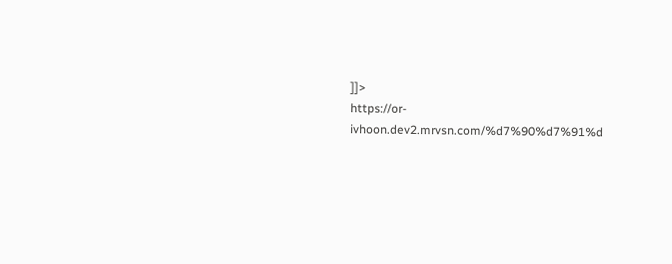]]>
https://or-ivhoon.dev2.mrvsn.com/%d7%90%d7%91%d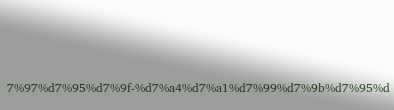7%97%d7%95%d7%9f-%d7%a4%d7%a1%d7%99%d7%9b%d7%95%d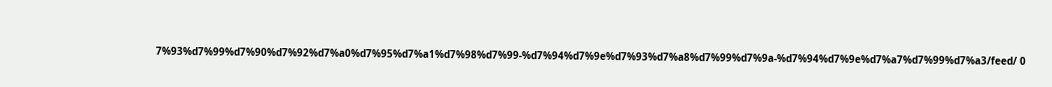7%93%d7%99%d7%90%d7%92%d7%a0%d7%95%d7%a1%d7%98%d7%99-%d7%94%d7%9e%d7%93%d7%a8%d7%99%d7%9a-%d7%94%d7%9e%d7%a7%d7%99%d7%a3/feed/ 0